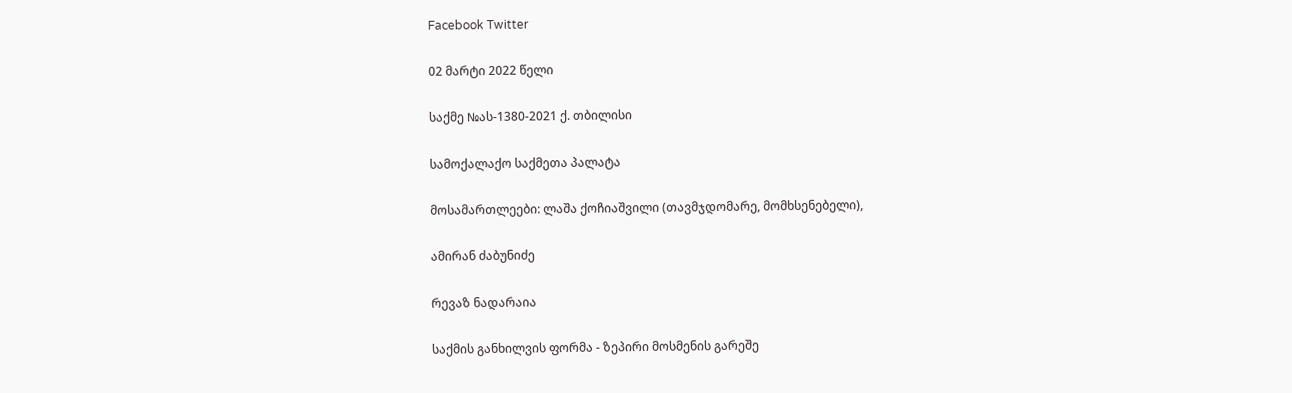Facebook Twitter

02 მარტი 2022 წელი

საქმე №ას-1380-2021 ქ. თბილისი

სამოქალაქო საქმეთა პალატა

მოსამართლეები: ლაშა ქოჩიაშვილი (თავმჯდომარე, მომხსენებელი),

ამირან ძაბუნიძე

რევაზ ნადარაია

საქმის განხილვის ფორმა - ზეპირი მოსმენის გარეშე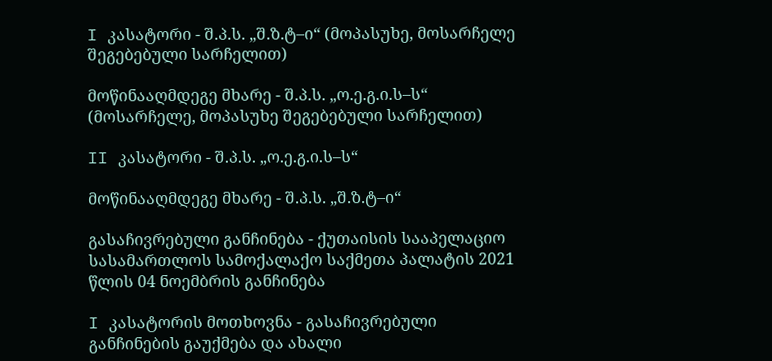I კასატორი - შ.პ.ს. „შ.ზ.ტ–ი“ (მოპასუხე, მოსარჩელე შეგებებული სარჩელით)

მოწინააღმდეგე მხარე - შ.პ.ს. „ო.ე.გ.ი.ს–ს“ (მოსარჩელე, მოპასუხე შეგებებული სარჩელით)

II კასატორი - შ.პ.ს. „ო.ე.გ.ი.ს–ს“

მოწინააღმდეგე მხარე - შ.პ.ს. „შ.ზ.ტ–ი“

გასაჩივრებული განჩინება - ქუთაისის სააპელაციო სასამართლოს სამოქალაქო საქმეთა პალატის 2021 წლის 04 ნოემბრის განჩინება

I კასატორის მოთხოვნა - გასაჩივრებული განჩინების გაუქმება და ახალი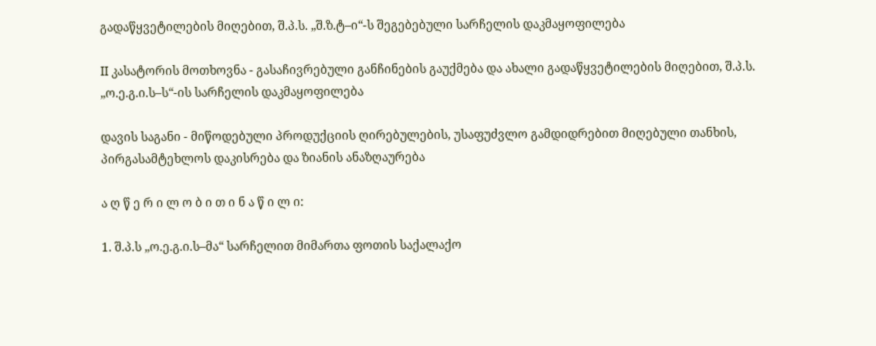გადაწყვეტილების მიღებით, შ.პ.ს. „შ.ზ.ტ–ი“-ს შეგებებული სარჩელის დაკმაყოფილება

II კასატორის მოთხოვნა - გასაჩივრებული განჩინების გაუქმება და ახალი გადაწყვეტილების მიღებით, შ.პ.ს. „ო.ე.გ.ი.ს–ს“-ის სარჩელის დაკმაყოფილება

დავის საგანი - მიწოდებული პროდუქციის ღირებულების, უსაფუძვლო გამდიდრებით მიღებული თანხის, პირგასამტეხლოს დაკისრება და ზიანის ანაზღაურება

ა ღ წ ე რ ი ლ ო ბ ი თ ი ნ ა წ ი ლ ი:

1. შ.პ.ს „ო.ე.გ.ი.ს–მა“ სარჩელით მიმართა ფოთის საქალაქო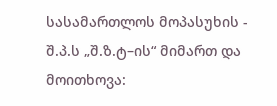სასამართლოს მოპასუხის - შ.პ.ს „შ.ზ.ტ–ის“ მიმართ და მოითხოვა: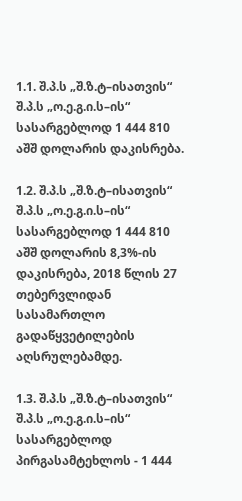1.1. შ.პ.ს „შ.ზ.ტ–ისათვის“ შ.პ.ს „ო.ე.გ.ი.ს–ის“ სასარგებლოდ 1 444 810 აშშ დოლარის დაკისრება.

1.2. შ.პ.ს „შ.ზ.ტ–ისათვის“ შ.პ.ს „ო.ე.გ.ი.ს–ის“ სასარგებლოდ 1 444 810 აშშ დოლარის 8,3%-ის დაკისრება, 2018 წლის 27 თებერვლიდან სასამართლო გადაწყვეტილების აღსრულებამდე.

1.3. შ.პ.ს „შ.ზ.ტ–ისათვის“ შ.პ.ს „ო.ე.გ.ი.ს–ის“ სასარგებლოდ პირგასამტეხლოს - 1 444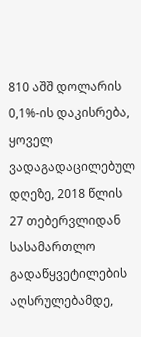810 აშშ დოლარის 0,1%-ის დაკისრება, ყოველ ვადაგადაცილებულ დღეზე, 2018 წლის 27 თებერვლიდან სასამართლო გადაწყვეტილების აღსრულებამდე,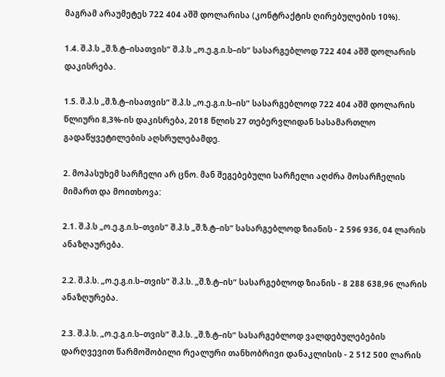მაგრამ არაუმეტეს 722 404 აშშ დოლარისა (კონტრაქტის ღირებულების 10%).

1.4. შ.პ.ს „შ.ზ.ტ–ისათვის“ შ.პ.ს „ო.ე.გ.ი.ს–ის“ სასარგებლოდ 722 404 აშშ დოლარის დაკისრება.

1.5. შ.პ.ს „შ.ზ.ტ–ისათვის“ შ.პ.ს „ო.ე.გ.ი.ს–ის“ სასარგებლოდ 722 404 აშშ დოლარის წლიური 8,3%-ის დაკისრება, 2018 წლის 27 თებერვლიდან სასამართლო გადაწყვეტილების აღსრულებამდე.

2. მოპასუხემ სარჩელი არ ცნო. მან შეგებებული სარჩელი აღძრა მოსარჩელის მიმართ და მოითხოვა:

2.1. შ.პ.ს „ო.ე.გ.ი.ს–თვის“ შ.პ.ს „შ.ზ.ტ–ის“ სასარგებლოდ ზიანის - 2 596 936, 04 ლარის ანაზღაურება.

2.2. შ.პ.ს. „ო.ე.გ.ი.ს–თვის“ შ.პ.ს. „შ.ზ.ტ–ის“ სასარგებლოდ ზიანის - 8 288 638,96 ლარის ანაზღურება.

2.3. შ.პ.ს. „ო.ე.გ.ი.ს–თვის“ შ.პ.ს. „შ.ზ.ტ–ის“ სასარგებლოდ ვალდებულებების დარღვევით წარმოშობილი რეალური თანხობრივი დანაკლისის - 2 512 500 ლარის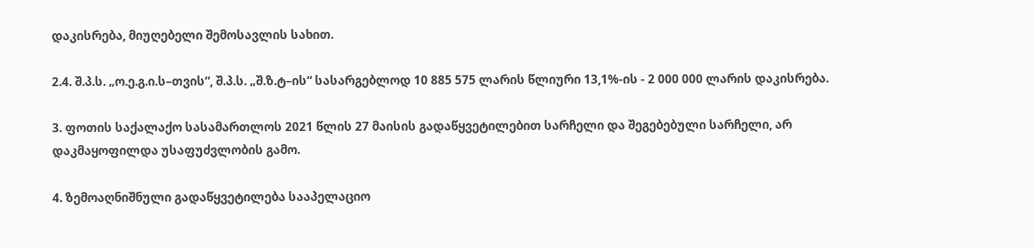დაკისრება, მიუღებელი შემოსავლის სახით.

2.4. შ.პ.ს. „ო.ე.გ.ი.ს–თვის“, შ.პ.ს. „შ.ზ.ტ–ის“ სასარგებლოდ 10 885 575 ლარის წლიური 13,1%-ის - 2 000 000 ლარის დაკისრება.

3. ფოთის საქალაქო სასამართლოს 2021 წლის 27 მაისის გადაწყვეტილებით სარჩელი და შეგებებული სარჩელი, არ დაკმაყოფილდა უსაფუძვლობის გამო.

4. ზემოაღნიშნული გადაწყვეტილება სააპელაციო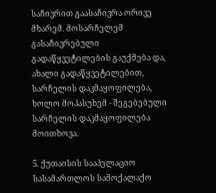საჩივრით გაასაჩივრა ორივე მხარემ. მოსარჩელემ გასაჩივრებული გადაწყვეტილების გაუქმება და, ახალი გადაწყვეტილებით, სარჩელის დაკმაყოფილება, ხოლო მოპასუხემ - შეგებებული სარჩელის დაკმაყოფილება მოითხოვა.

5. ქუთაისის სააპელაციო სასამართლოს სამოქალაქო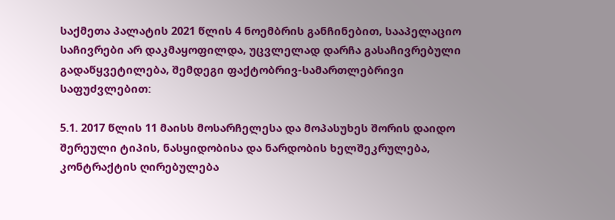საქმეთა პალატის 2021 წლის 4 ნოემბრის განჩინებით, სააპელაციო საჩივრები არ დაკმაყოფილდა, უცვლელად დარჩა გასაჩივრებული გადაწყვეტილება, შემდეგი ფაქტობრივ-სამართლებრივი საფუძვლებით:

5.1. 2017 წლის 11 მაისს მოსარჩელესა და მოპასუხეს შორის დაიდო შერეული ტიპის, ნასყიდობისა და ნარდობის ხელშეკრულება, კონტრაქტის ღირებულება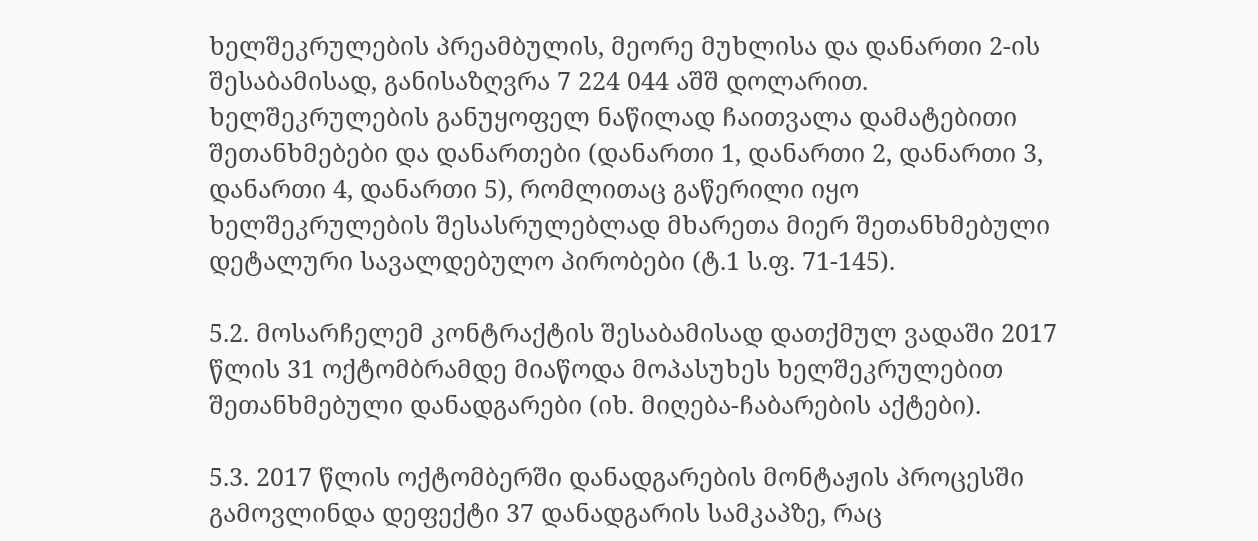ხელშეკრულების პრეამბულის, მეორე მუხლისა და დანართი 2-ის შესაბამისად, განისაზღვრა 7 224 044 აშშ დოლარით. ხელშეკრულების განუყოფელ ნაწილად ჩაითვალა დამატებითი შეთანხმებები და დანართები (დანართი 1, დანართი 2, დანართი 3, დანართი 4, დანართი 5), რომლითაც გაწერილი იყო ხელშეკრულების შესასრულებლად მხარეთა მიერ შეთანხმებული დეტალური სავალდებულო პირობები (ტ.1 ს.ფ. 71-145).

5.2. მოსარჩელემ კონტრაქტის შესაბამისად დათქმულ ვადაში 2017 წლის 31 ოქტომბრამდე მიაწოდა მოპასუხეს ხელშეკრულებით შეთანხმებული დანადგარები (იხ. მიღება-ჩაბარების აქტები).

5.3. 2017 წლის ოქტომბერში დანადგარების მონტაჟის პროცესში გამოვლინდა დეფექტი 37 დანადგარის სამკაპზე, რაც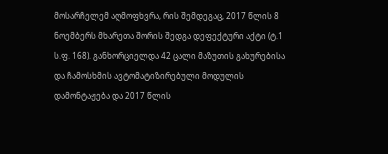მოსარჩელემ აღმოფხვრა, რის შემდეგაც, 2017 წლის 8 ნოემბერს მხარეთა შორის შედგა დეფექტური აქტი (ტ.1 ს.ფ. 168). განხორციელდა 42 ცალი მაზუთის გახურებისა და ჩამოსხმის ავტომატიზირებული მოდულის დამონტაჟება და 2017 წლის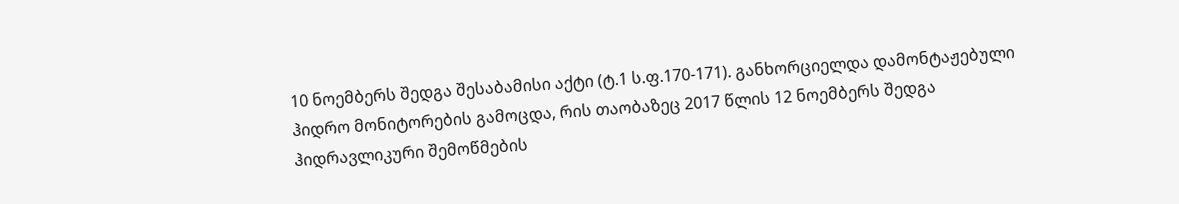10 ნოემბერს შედგა შესაბამისი აქტი (ტ.1 ს.ფ.170-171). განხორციელდა დამონტაჟებული ჰიდრო მონიტორების გამოცდა, რის თაობაზეც 2017 წლის 12 ნოემბერს შედგა ჰიდრავლიკური შემოწმების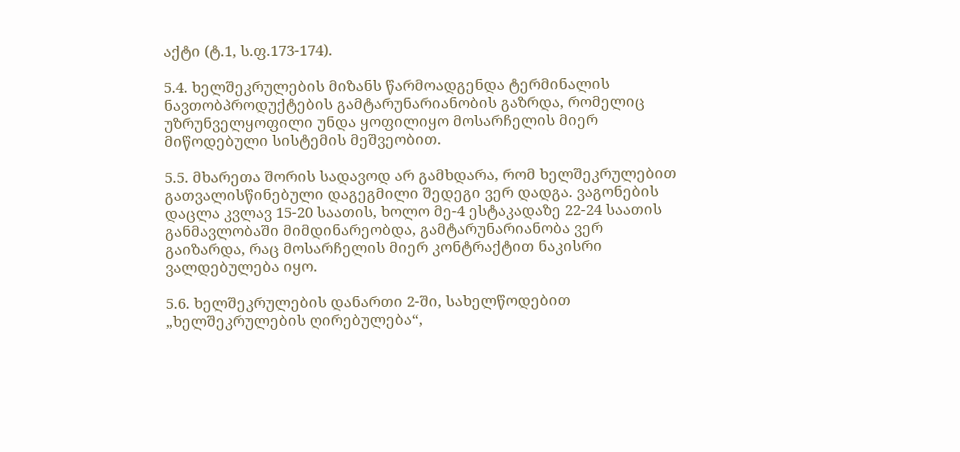აქტი (ტ.1, ს.ფ.173-174).

5.4. ხელშეკრულების მიზანს წარმოადგენდა ტერმინალის ნავთობპროდუქტების გამტარუნარიანობის გაზრდა, რომელიც უზრუნველყოფილი უნდა ყოფილიყო მოსარჩელის მიერ მიწოდებული სისტემის მეშვეობით.

5.5. მხარეთა შორის სადავოდ არ გამხდარა, რომ ხელშეკრულებით გათვალისწინებული დაგეგმილი შედეგი ვერ დადგა. ვაგონების დაცლა კვლავ 15-20 საათის, ხოლო მე-4 ესტაკადაზე 22-24 საათის განმავლობაში მიმდინარეობდა, გამტარუნარიანობა ვერ გაიზარდა, რაც მოსარჩელის მიერ კონტრაქტით ნაკისრი ვალდებულება იყო.

5.6. ხელშეკრულების დანართი 2-ში, სახელწოდებით „ხელშეკრულების ღირებულება“,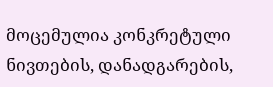მოცემულია კონკრეტული ნივთების, დანადგარების,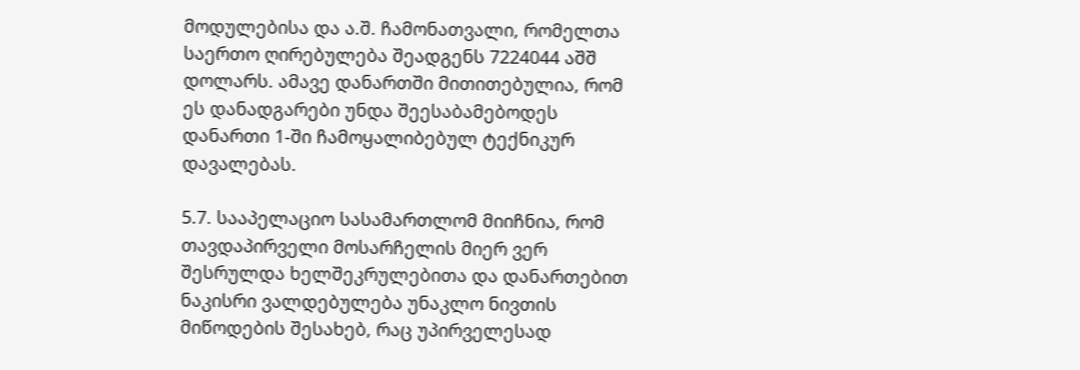მოდულებისა და ა.შ. ჩამონათვალი, რომელთა საერთო ღირებულება შეადგენს 7224044 აშშ დოლარს. ამავე დანართში მითითებულია, რომ ეს დანადგარები უნდა შეესაბამებოდეს დანართი 1-ში ჩამოყალიბებულ ტექნიკურ დავალებას.

5.7. სააპელაციო სასამართლომ მიიჩნია, რომ თავდაპირველი მოსარჩელის მიერ ვერ შესრულდა ხელშეკრულებითა და დანართებით ნაკისრი ვალდებულება უნაკლო ნივთის მიწოდების შესახებ, რაც უპირველესად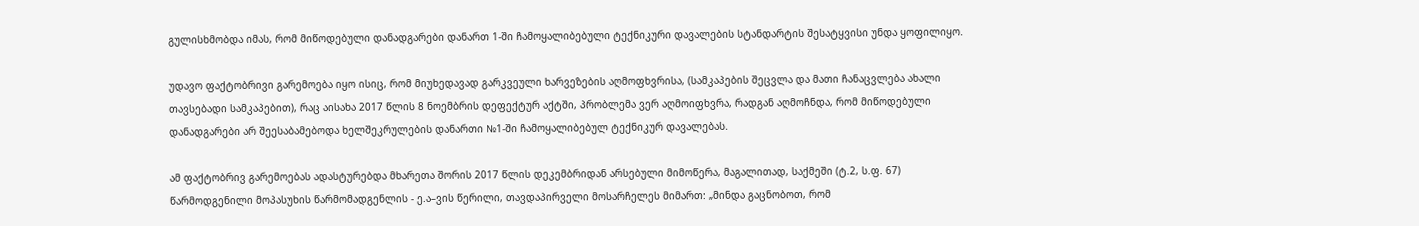გულისხმობდა იმას, რომ მიწოდებული დანადგარები დანართ 1-ში ჩამოყალიბებული ტექნიკური დავალების სტანდარტის შესატყვისი უნდა ყოფილიყო.

უდავო ფაქტობრივი გარემოება იყო ისიც, რომ მიუხედავად გარკვეული ხარვეზების აღმოფხვრისა, (სამკაპების შეცვლა და მათი ჩანაცვლება ახალი თავსებადი სამკაპებით), რაც აისახა 2017 წლის 8 ნოემბრის დეფექტურ აქტში, პრობლემა ვერ აღმოიფხვრა, რადგან აღმოჩნდა, რომ მიწოდებული დანადგარები არ შეესაბამებოდა ხელშეკრულების დანართი №1-ში ჩამოყალიბებულ ტექნიკურ დავალებას.

ამ ფაქტობრივ გარემოებას ადასტურებდა მხარეთა შორის 2017 წლის დეკემბრიდან არსებული მიმოწერა, მაგალითად, საქმეში (ტ.2, ს.ფ. 67) წარმოდგენილი მოპასუხის წარმომადგენლის - ე.ა–ვის წერილი, თავდაპირველი მოსარჩელეს მიმართ: „მინდა გაცნობოთ, რომ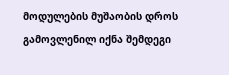მოდულების მუშაობის დროს გამოვლენილ იქნა შემდეგი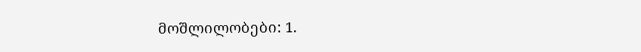მოშლილობები: 1.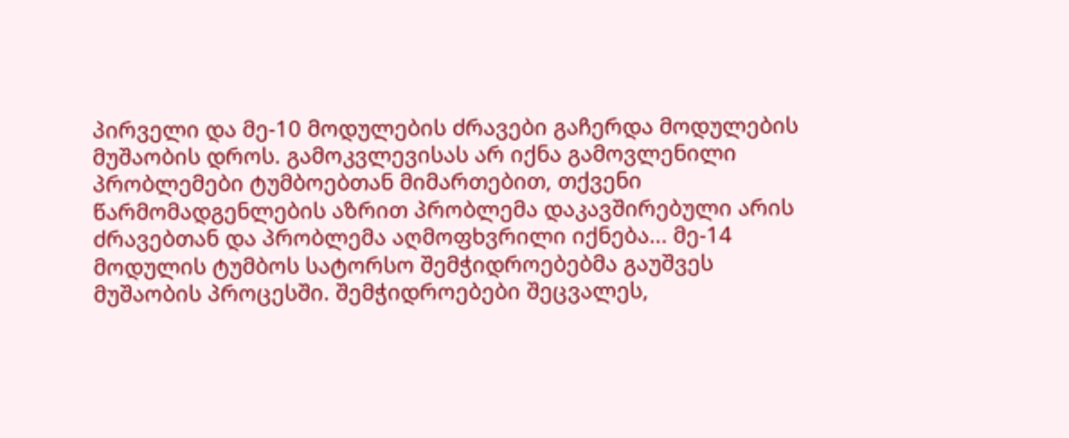პირველი და მე-10 მოდულების ძრავები გაჩერდა მოდულების მუშაობის დროს. გამოკვლევისას არ იქნა გამოვლენილი პრობლემები ტუმბოებთან მიმართებით, თქვენი წარმომადგენლების აზრით პრობლემა დაკავშირებული არის ძრავებთან და პრობლემა აღმოფხვრილი იქნება... მე-14 მოდულის ტუმბოს სატორსო შემჭიდროებებმა გაუშვეს მუშაობის პროცესში. შემჭიდროებები შეცვალეს,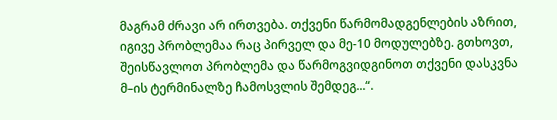მაგრამ ძრავი არ ირთვება. თქვენი წარმომადგენლების აზრით, იგივე პრობლემაა რაც პირველ და მე-10 მოდულებზე. გთხოვთ, შეისწავლოთ პრობლემა და წარმოგვიდგინოთ თქვენი დასკვნა მ–ის ტერმინალზე ჩამოსვლის შემდეგ...“.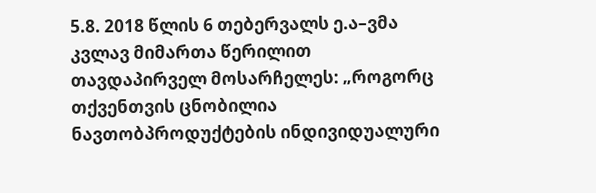5.8. 2018 წლის 6 თებერვალს ე.ა–ვმა კვლავ მიმართა წერილით თავდაპირველ მოსარჩელეს: „როგორც თქვენთვის ცნობილია ნავთობპროდუქტების ინდივიდუალური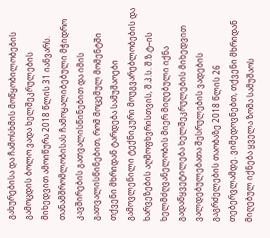გახურებისა და ჩამოსხმის მოწყობილობების გამოცდის ბოლო ვადა ხელშეკრულების მიხედვით ამოიწურა 2018 წლის 31 იანვარს. თანამშრომლობისას ჩამოყალიბებული მჭიდრო კავშირების გათვალისწინებით და იმის გათვალისწინებით, რომ მოცემულ მომენტში თქვენი მხრიდან ტარდება სამუშაოები გამოვლენილი ტექნიკური მოუგვარებლობების და ხარვეზების აღმოფხვრისთვის, შ.პ.ს. შ.ზ.ტ–ის ხელმძღვანელობის მიერ მიღებული იქნა გადაწყვეტილება ხელშეკრულების მიხედვით ვალდებულებათა შესრულების ვადების გაგრძელების თაობაზე 2018 წლის 26 თებერვლამდე. ვიმედოვნებთ, თქვენი მხრიდან მიღებულ იქნება ყველა ზომა სამუშაოს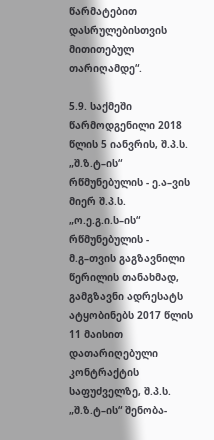წარმატებით დასრულებისთვის მითითებულ თარიღამდე“.

5.9. საქმეში წარმოდგენილი 2018 წლის 5 იანვრის, შ.პ.ს. „შ.ზ.ტ–ის“ რწმუნებულის - ე.ა–ვის მიერ შ.პ.ს. „ო.ე.გ.ი.ს–ის“ რწმუნებულის - მ.გ–თვის გაგზავნილი წერილის თანახმად, გამგზავნი ადრესატს ატყობინებს 2017 წლის 11 მაისით დათარიღებული კონტრაქტის საფუძველზე, შ.პ.ს. „შ.ზ.ტ–ის“ შენობა-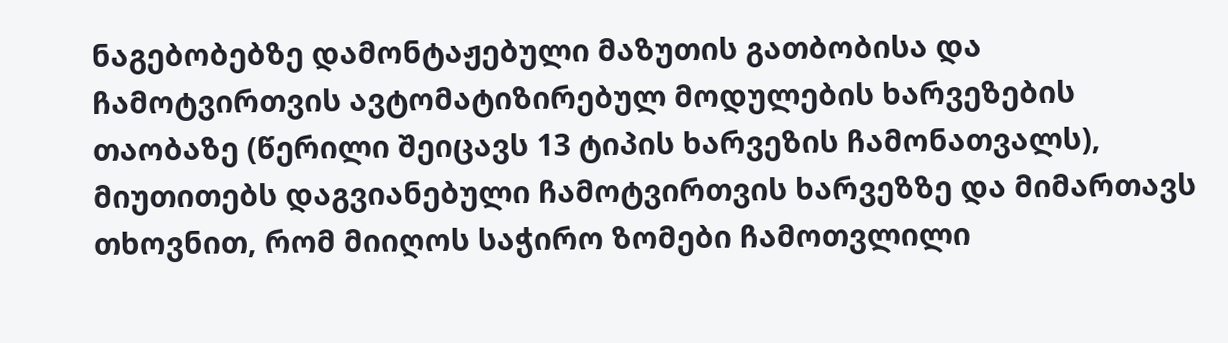ნაგებობებზე დამონტაჟებული მაზუთის გათბობისა და ჩამოტვირთვის ავტომატიზირებულ მოდულების ხარვეზების თაობაზე (წერილი შეიცავს 13 ტიპის ხარვეზის ჩამონათვალს), მიუთითებს დაგვიანებული ჩამოტვირთვის ხარვეზზე და მიმართავს თხოვნით, რომ მიიღოს საჭირო ზომები ჩამოთვლილი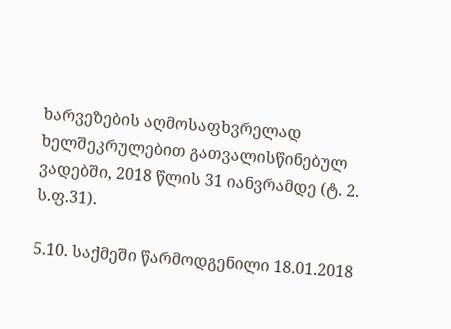ხარვეზების აღმოსაფხვრელად ხელშეკრულებით გათვალისწინებულ ვადებში, 2018 წლის 31 იანვრამდე (ტ. 2. ს.ფ.31).

5.10. საქმეში წარმოდგენილი 18.01.2018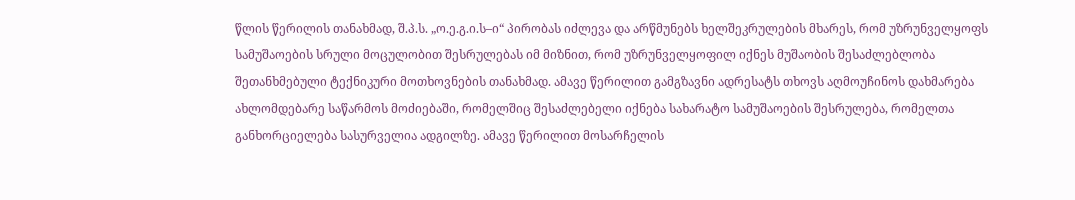წლის წერილის თანახმად, შ.პ.ს. „ო.ე.გ.ი.ს–ი“ პირობას იძლევა და არწმუნებს ხელშეკრულების მხარეს, რომ უზრუნველყოფს სამუშაოების სრული მოცულობით შესრულებას იმ მიზნით, რომ უზრუნველყოფილ იქნეს მუშაობის შესაძლებლობა შეთანხმებული ტექნიკური მოთხოვნების თანახმად. ამავე წერილით გამგზავნი ადრესატს თხოვს აღმოუჩინოს დახმარება ახლომდებარე საწარმოს მოძიებაში, რომელშიც შესაძლებელი იქნება სახარატო სამუშაოების შესრულება, რომელთა განხორციელება სასურველია ადგილზე. ამავე წერილით მოსარჩელის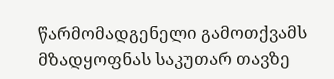წარმომადგენელი გამოთქვამს მზადყოფნას საკუთარ თავზე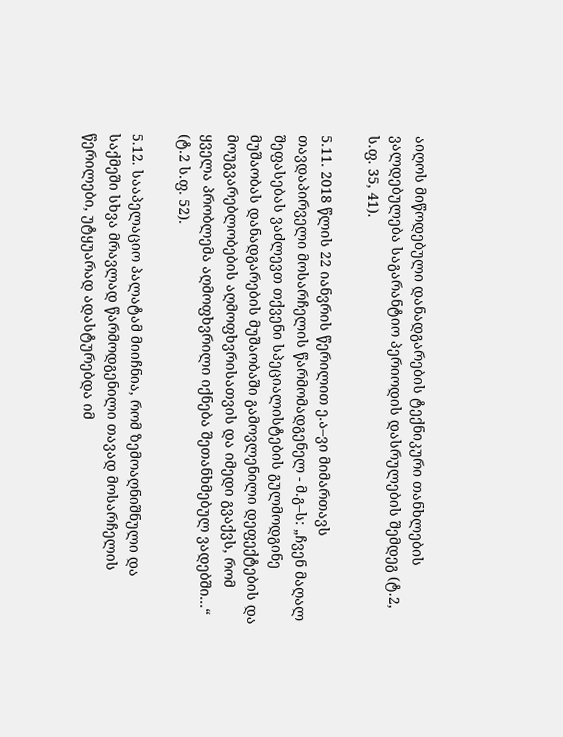აიღოს მიწოდებული დანადგარების ტექნიკური თანხლების ვალდებულება საგარანტიო პერიოდის დასრულების შემდეგ (ტ.2, ს.ფ. 35, 41).

5.11. 2018 წლის 22 იანვრის წერილით ე.ა–ვი მიმართავს თავდაპირველი მოსარჩელის წარმომადგენელ - მ.გ–ს: „ჩვენ მაღალ შეფასებას ვაძლევთ თქვენი სპეციალისტების გულმოდგინე მუშაობას დანადგარების მუშაობაში გამოვლენილი დეფექტების და მოუგვარებლობების აღმოფხვრისათვის და იმედი გვაქვს, რომ ყველა პრობლემა აღმოფხვრილი იქნება შეთანხმებულ ვადებში...“ (ტ.2 ს.ფ. 52).

5.12. სააპელაციო პალატამ მიიჩნია, რომ ზემოაღნიშნული და საქმეში სხვა მრავლად წარმოდგენილი თავად მოსარჩელის წერილები, უტყუარად ადასტურებდა იმ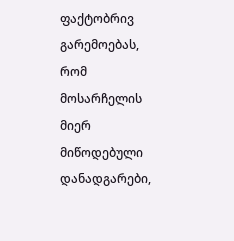ფაქტობრივ გარემოებას, რომ მოსარჩელის მიერ მიწოდებული დანადგარები,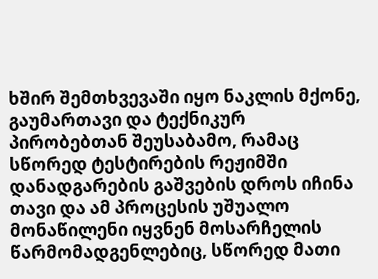ხშირ შემთხვევაში იყო ნაკლის მქონე, გაუმართავი და ტექნიკურ პირობებთან შეუსაბამო, რამაც სწორედ ტესტირების რეჟიმში დანადგარების გაშვების დროს იჩინა თავი და ამ პროცესის უშუალო მონაწილენი იყვნენ მოსარჩელის წარმომადგენლებიც, სწორედ მათი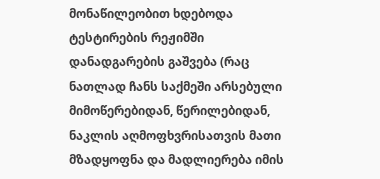მონაწილეობით ხდებოდა ტესტირების რეჟიმში დანადგარების გაშვება (რაც ნათლად ჩანს საქმეში არსებული მიმოწერებიდან, წერილებიდან, ნაკლის აღმოფხვრისათვის მათი მზადყოფნა და მადლიერება იმის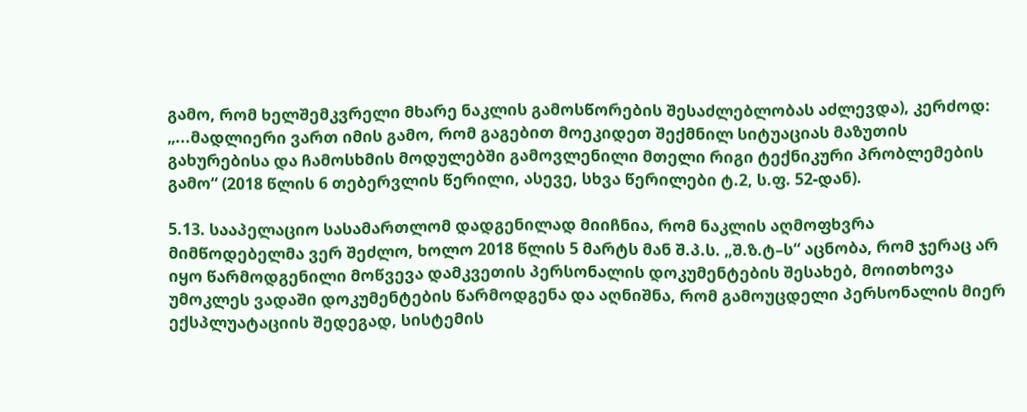გამო, რომ ხელშემკვრელი მხარე ნაკლის გამოსწორების შესაძლებლობას აძლევდა), კერძოდ: „...მადლიერი ვართ იმის გამო, რომ გაგებით მოეკიდეთ შექმნილ სიტუაციას მაზუთის გახურებისა და ჩამოსხმის მოდულებში გამოვლენილი მთელი რიგი ტექნიკური პრობლემების გამო“ (2018 წლის 6 თებერვლის წერილი, ასევე, სხვა წერილები ტ.2, ს.ფ. 52-დან).

5.13. სააპელაციო სასამართლომ დადგენილად მიიჩნია, რომ ნაკლის აღმოფხვრა მიმწოდებელმა ვერ შეძლო, ხოლო 2018 წლის 5 მარტს მან შ.პ.ს. „შ.ზ.ტ–ს“ აცნობა, რომ ჯერაც არ იყო წარმოდგენილი მოწვევა დამკვეთის პერსონალის დოკუმენტების შესახებ, მოითხოვა უმოკლეს ვადაში დოკუმენტების წარმოდგენა და აღნიშნა, რომ გამოუცდელი პერსონალის მიერ ექსპლუატაციის შედეგად, სისტემის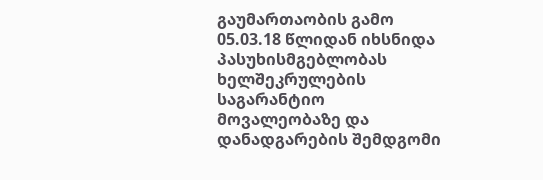გაუმართაობის გამო 05.03.18 წლიდან იხსნიდა პასუხისმგებლობას ხელშეკრულების საგარანტიო მოვალეობაზე და დანადგარების შემდგომი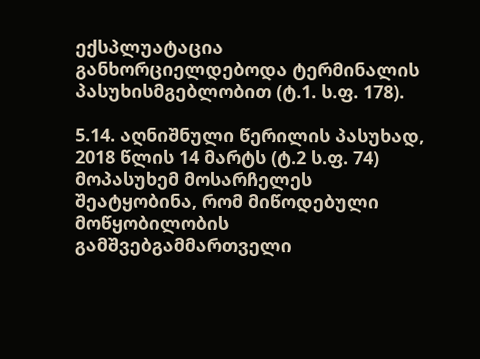ექსპლუატაცია განხორციელდებოდა ტერმინალის პასუხისმგებლობით (ტ.1. ს.ფ. 178).

5.14. აღნიშნული წერილის პასუხად, 2018 წლის 14 მარტს (ტ.2 ს.ფ. 74) მოპასუხემ მოსარჩელეს შეატყობინა, რომ მიწოდებული მოწყობილობის გამშვებგამმართველი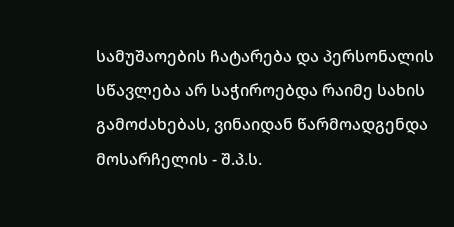სამუშაოების ჩატარება და პერსონალის სწავლება არ საჭიროებდა რაიმე სახის გამოძახებას, ვინაიდან წარმოადგენდა მოსარჩელის - შ.პ.ს.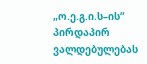„ო.ე.გ.ი.ს–ის“ პირდაპირ ვალდებულებას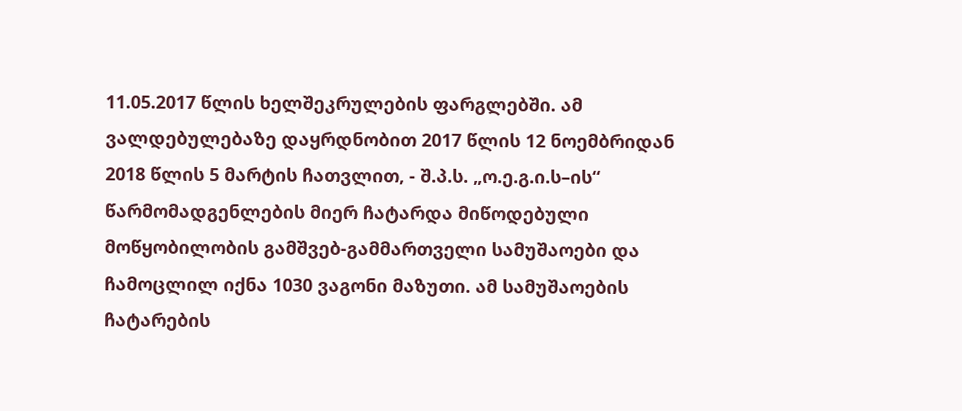11.05.2017 წლის ხელშეკრულების ფარგლებში. ამ ვალდებულებაზე დაყრდნობით 2017 წლის 12 ნოემბრიდან 2018 წლის 5 მარტის ჩათვლით, - შ.პ.ს. „ო.ე.გ.ი.ს–ის“ წარმომადგენლების მიერ ჩატარდა მიწოდებული მოწყობილობის გამშვებ-გამმართველი სამუშაოები და ჩამოცლილ იქნა 1030 ვაგონი მაზუთი. ამ სამუშაოების ჩატარების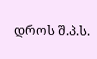დროს შ.პ.ს.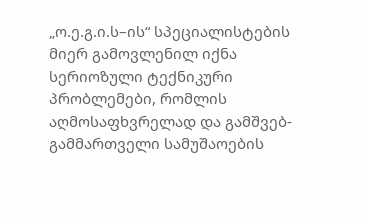„ო.ე.გ.ი.ს–ის“ სპეციალისტების მიერ გამოვლენილ იქნა სერიოზული ტექნიკური პრობლემები, რომლის აღმოსაფხვრელად და გამშვებ-გამმართველი სამუშაოების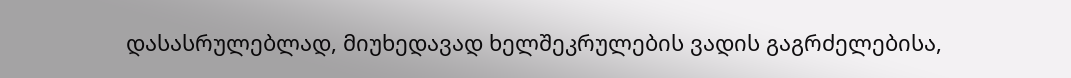დასასრულებლად, მიუხედავად ხელშეკრულების ვადის გაგრძელებისა,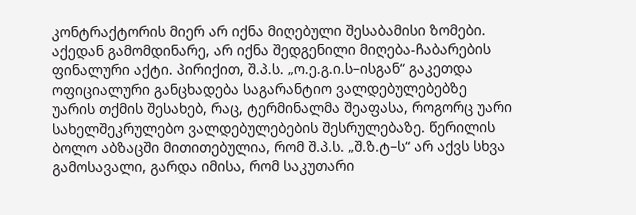კონტრაქტორის მიერ არ იქნა მიღებული შესაბამისი ზომები. აქედან გამომდინარე, არ იქნა შედგენილი მიღება-ჩაბარების ფინალური აქტი. პირიქით, შ.პ.ს. „ო.ე.გ.ი.ს–ისგან“ გაკეთდა ოფიციალური განცხადება საგარანტიო ვალდებულებებზე უარის თქმის შესახებ, რაც, ტერმინალმა შეაფასა, როგორც უარი სახელშეკრულებო ვალდებულებების შესრულებაზე. წერილის ბოლო აბზაცში მითითებულია, რომ შ.პ.ს. „შ.ზ.ტ–ს“ არ აქვს სხვა გამოსავალი, გარდა იმისა, რომ საკუთარი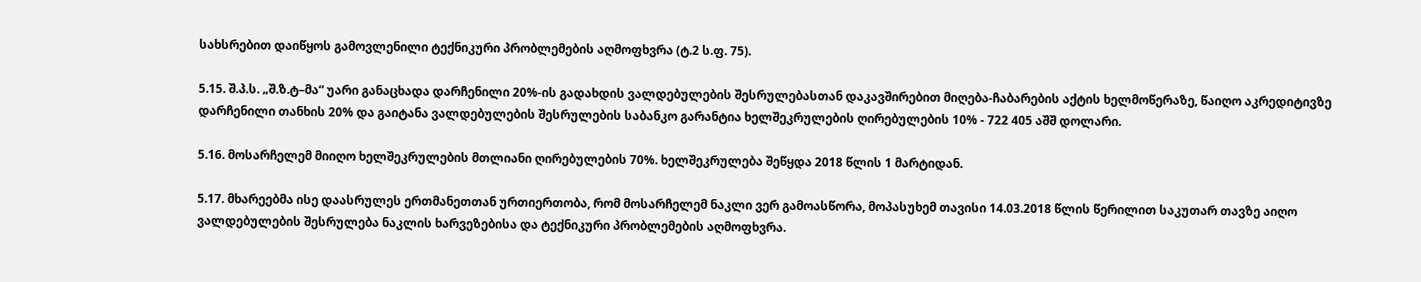სახსრებით დაიწყოს გამოვლენილი ტექნიკური პრობლემების აღმოფხვრა (ტ.2 ს.ფ. 75).

5.15. შ.პ.ს. „შ.ზ.ტ–მა“ უარი განაცხადა დარჩენილი 20%-ის გადახდის ვალდებულების შესრულებასთან დაკავშირებით მიღება-ჩაბარების აქტის ხელმოწერაზე, წაიღო აკრედიტივზე დარჩენილი თანხის 20% და გაიტანა ვალდებულების შესრულების საბანკო გარანტია ხელშეკრულების ღირებულების 10% - 722 405 აშშ დოლარი.

5.16. მოსარჩელემ მიიღო ხელშეკრულების მთლიანი ღირებულების 70%. ხელშეკრულება შეწყდა 2018 წლის 1 მარტიდან.

5.17. მხარეებმა ისე დაასრულეს ერთმანეთთან ურთიერთობა, რომ მოსარჩელემ ნაკლი ვერ გამოასწორა, მოპასუხემ თავისი 14.03.2018 წლის წერილით საკუთარ თავზე აიღო ვალდებულების შესრულება ნაკლის ხარვეზებისა და ტექნიკური პრობლემების აღმოფხვრა.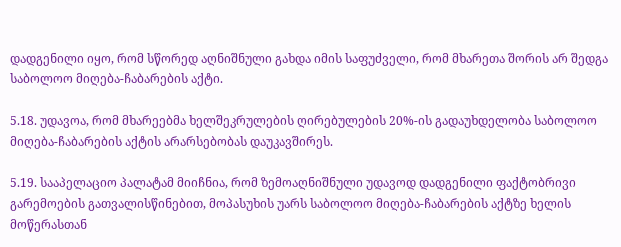დადგენილი იყო, რომ სწორედ აღნიშნული გახდა იმის საფუძველი, რომ მხარეთა შორის არ შედგა საბოლოო მიღება-ჩაბარების აქტი.

5.18. უდავოა, რომ მხარეებმა ხელშეკრულების ღირებულების 20%-ის გადაუხდელობა საბოლოო მიღება-ჩაბარების აქტის არარსებობას დაუკავშირეს.

5.19. სააპელაციო პალატამ მიიჩნია, რომ ზემოაღნიშნული უდავოდ დადგენილი ფაქტობრივი გარემოების გათვალისწინებით, მოპასუხის უარს საბოლოო მიღება-ჩაბარების აქტზე ხელის მოწერასთან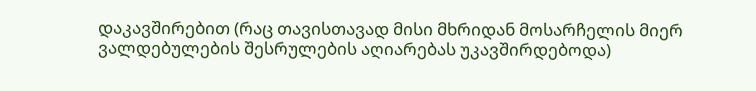დაკავშირებით (რაც თავისთავად მისი მხრიდან მოსარჩელის მიერ ვალდებულების შესრულების აღიარებას უკავშირდებოდა)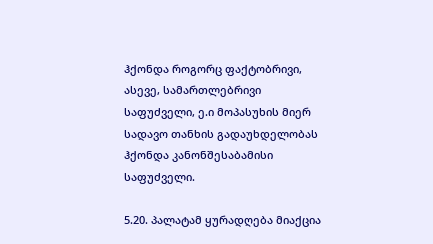ჰქონდა როგორც ფაქტობრივი, ასევე, სამართლებრივი საფუძველი, ე.ი მოპასუხის მიერ სადავო თანხის გადაუხდელობას ჰქონდა კანონშესაბამისი საფუძველი.

5.20. პალატამ ყურადღება მიაქცია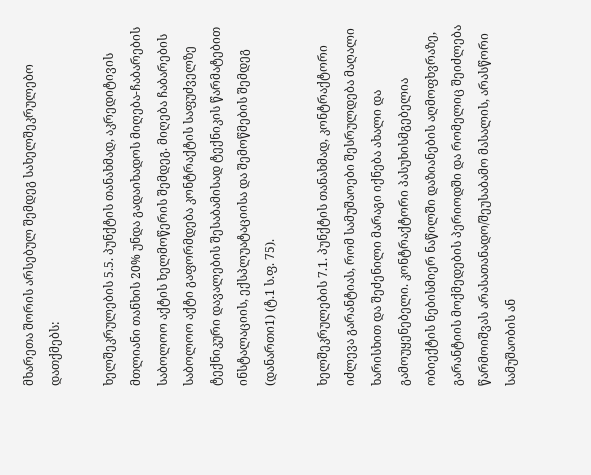მხარეთა შორის არსებულ შემდეგ სახელშეკრულებო დათქმებს:

ხელშეკრულების 5.5. პუნქტის თანახმად, აკრედიტივის მთლიანი თანხის 20% უნდა გადაიხადოს მიღება-ჩაბარების საბოლოო აქტის ხელმოწერის შემდეგ. მიღება ჩაბარების საბოლოო აქტი გაფორმდება კონტრაქტის საფუძველზე ტექნიკური დავალების შესაბამისად ტექნიკის წარმატებით ინსტალაციის, ექსპლუატაციისა და შემოწმების შემდეგ (დანართი1) (ტ.1 ს.ფ. 75).

ხელშეკრულების 7.1. პუნქტის თანახმად, კონტრაქტორი იძლევა გარანტიას, რომ სამუშაოები შესრულდება მაღალი ხარისხით და შეძენილი მარაგი იქნება ახალი და გამოუყენებელი. კონტრაქტორი პასუხისმგებელია ობიექტის ნებისმიერ ნაწილში დაზიანების აღმოფხვრაზე, გარანტიის მოქმედების პერიოდში და რომელიც შეიძლება წარმოიშვას არასათანადო/შეუსაბამო მასალის, არასწორი სამუშაობის ან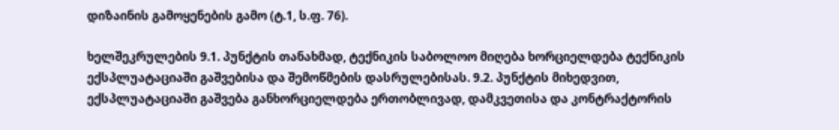დიზაინის გამოყენების გამო (ტ.1, ს.ფ. 76).

ხელშეკრულების 9.1. პუნქტის თანახმად, ტექნიკის საბოლოო მიღება ხორციელდება ტექნიკის ექსპლუატაციაში გაშვებისა და შემოწმების დასრულებისას. 9.2. პუნქტის მიხედვით, ექსპლუატაციაში გაშვება განხორციელდება ერთობლივად, დამკვეთისა და კონტრაქტორის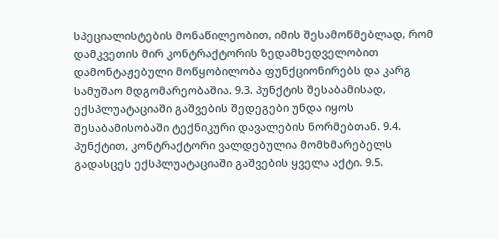სპეციალისტების მონაწილეობით, იმის შესამოწმებლად, რომ დამკვეთის მირ კონტრაქტორის ზედამხედველობით დამონტაჟებული მოწყობილობა ფუნქციონირებს და კარგ სამუშაო მდგომარეობაშია. 9.3. პუნქტის შესაბამისად, ექსპლუატაციაში გაშვების შედეგები უნდა იყოს შესაბამისობაში ტექნიკური დავალების ნორმებთან. 9.4. პუნქტით, კონტრაქტორი ვალდებულია მომხმარებელს გადასცეს ექსპლუატაციაში გაშვების ყველა აქტი. 9.5.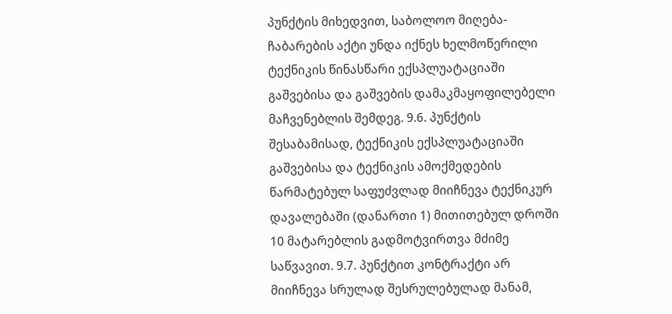პუნქტის მიხედვით, საბოლოო მიღება-ჩაბარების აქტი უნდა იქნეს ხელმოწერილი ტექნიკის წინასწარი ექსპლუატაციაში გაშვებისა და გაშვების დამაკმაყოფილებელი მაჩვენებლის შემდეგ. 9.6. პუნქტის შესაბამისად, ტექნიკის ექსპლუატაციაში გაშვებისა და ტექნიკის ამოქმედების წარმატებულ საფუძვლად მიიჩნევა ტექნიკურ დავალებაში (დანართი 1) მითითებულ დროში 10 მატარებლის გადმოტვირთვა მძიმე საწვავით. 9.7. პუნქტით კონტრაქტი არ მიიჩნევა სრულად შესრულებულად მანამ,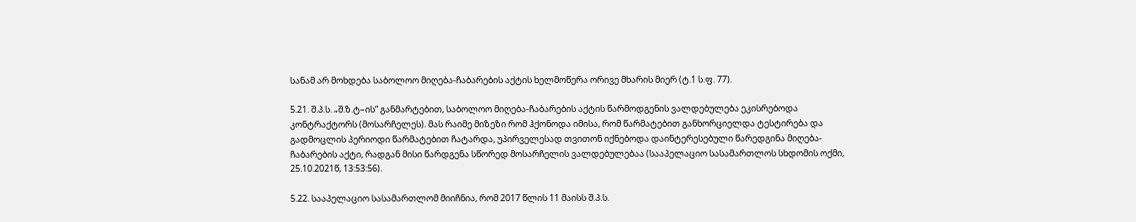სანამ არ მოხდება საბოლოო მიღება-ჩაბარების აქტის ხელმოწერა ორივე მხარის მიერ (ტ.1 ს.ფ. 77).

5.21. შ.პ.ს. „შ.ზ.ტ–ის“ განმარტებით, საბოლოო მიღება-ჩაბარების აქტის წარმოდგენის ვალდებულება ეკისრებოდა კონტრაქტორს (მოსარჩელეს). მას რაიმე მიზეზი რომ ჰქონოდა იმისა, რომ წარმატებით განხორციელდა ტესტირება და გადმოცლის პერიოდი წარმატებით ჩატარდა, უპირველესად თვითონ იქნებოდა დაინტერესებული წარედგინა მიღება-ჩაბარების აქტი, რადგან მისი წარდგენა სწორედ მოსარჩელის ვალდებულებაა (სააპელაციო სასამართლოს სხდომის ოქმი, 25.10.2021წ, 13:53:56).

5.22. სააპელაციო სასამართლომ მიიჩნია, რომ 2017 წლის 11 მაისს შ.პ.ს.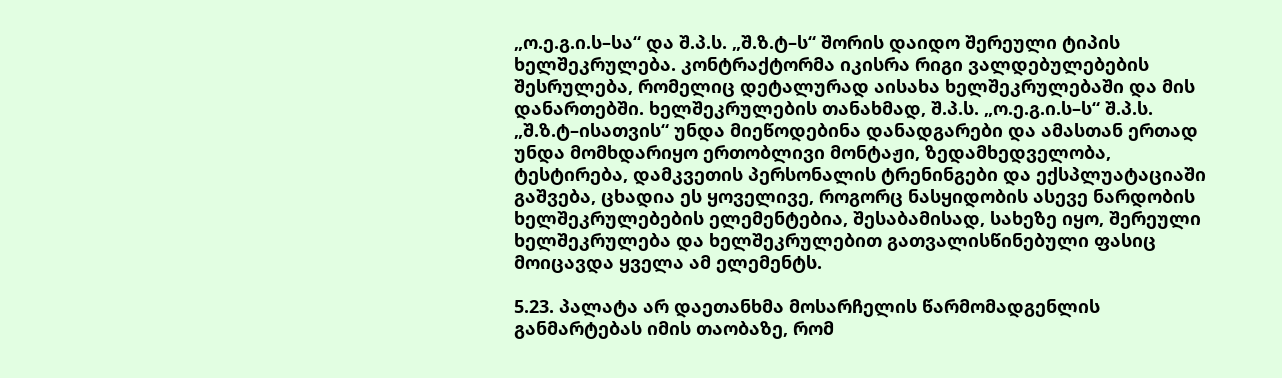„ო.ე.გ.ი.ს–სა“ და შ.პ.ს. „შ.ზ.ტ–ს“ შორის დაიდო შერეული ტიპის ხელშეკრულება. კონტრაქტორმა იკისრა რიგი ვალდებულებების შესრულება, რომელიც დეტალურად აისახა ხელშეკრულებაში და მის დანართებში. ხელშეკრულების თანახმად, შ.პ.ს. „ო.ე.გ.ი.ს–ს“ შ.პ.ს. „შ.ზ.ტ–ისათვის“ უნდა მიეწოდებინა დანადგარები და ამასთან ერთად უნდა მომხდარიყო ერთობლივი მონტაჟი, ზედამხედველობა, ტესტირება, დამკვეთის პერსონალის ტრენინგები და ექსპლუატაციაში გაშვება, ცხადია ეს ყოველივე, როგორც ნასყიდობის ასევე ნარდობის ხელშეკრულებების ელემენტებია, შესაბამისად, სახეზე იყო, შერეული ხელშეკრულება და ხელშეკრულებით გათვალისწინებული ფასიც მოიცავდა ყველა ამ ელემენტს.

5.23. პალატა არ დაეთანხმა მოსარჩელის წარმომადგენლის განმარტებას იმის თაობაზე, რომ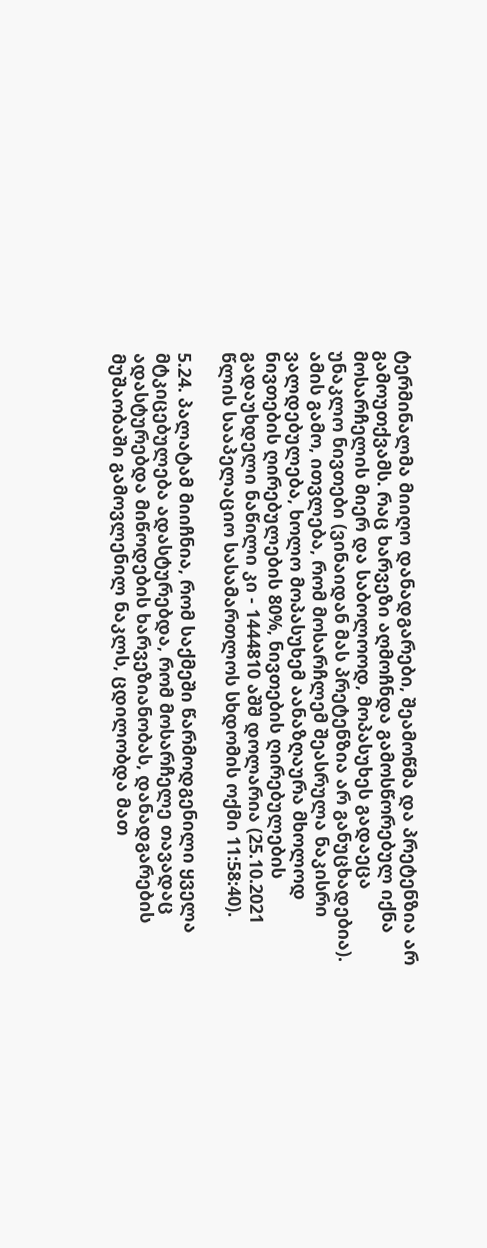ტერმინალმა მიიღო დანადგარები, შეამოწმა და პრეტენზია არ გამოუთქვამს. რაც ხარვეზი აღმოჩნდა გამოსწორებულ იქნა მოსარჩელის მიერ და საბოლოოდ, მოპასუხეს გადაეცა უნაკლო ნივთები (ვინაიდან მას პრეტენზია არ განუცხადებია). ამის გამო, ითვლება, რომ მოსარჩლემ შეასრულა ნაკისრი ვალდებულება, ხოლო მოპასუხემ აანაზღაურა მხოლოდ ნივთების ღირებულების 80%, ნივთების ღირებულების გადაუხდელი ნაწილი კი - 1444810 აშშ დოლარია (25.10.2021 წლის სააპელაციო სასამართლოს სხდომის ოქმი 11:58:40).

5.24. პალატამ მიიჩნია, რომ საქმეში წარმოდგენილი ყველა მტკიცებულება ადასტურებდა, რომ მოსარჩელე თავადაც ადასტურებდა მიწოდების ხარვეზიანობას, დანადგარების მუშაობაში გამოვლენილ ნაკლს, ცდილობდა მათ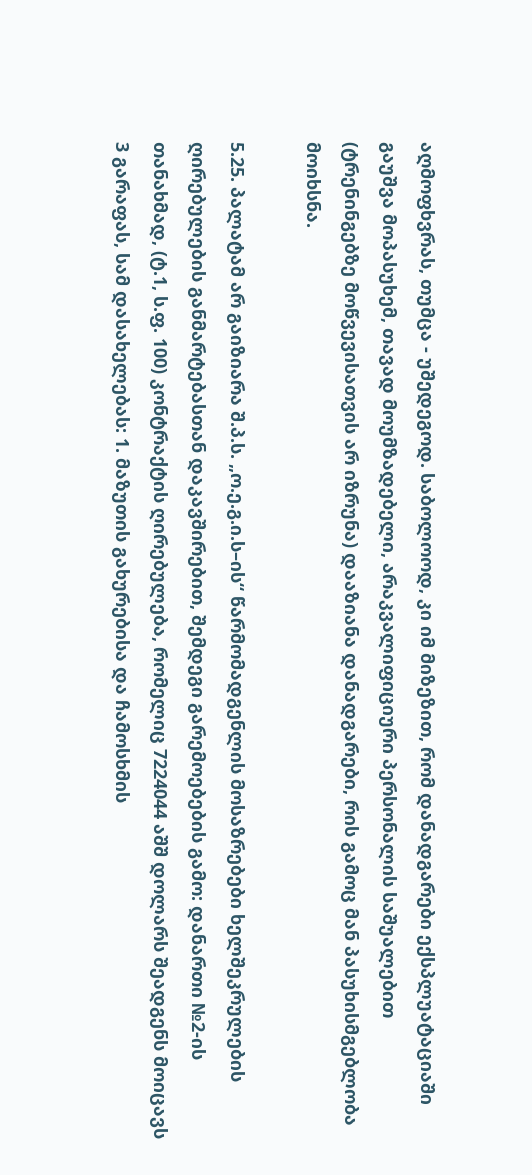აღმოფხვრას, თუმცა - უშედეგოდ. საბოლოოდ, კი იმ მიზეზით, რომ დანადგარები ექსპლუატაციაში გაუშვა მოპასუხემ, თავად მოუმზადებელი, არაკვალიფიციური პერსონალის საშუალებით (ტრენინგებზე მოწვევისათვის არ იზრუნა) დააზიანა დანადგარები, რის გამოც მან პასუხისმგებლობა მოიხსნა.

5.25. პალატამ არ გაიზიარა შ.პ.ს. „ო.ე.გ.ი.ს–ის“ წარმომადგენლის მოსაზრებები ხელშეკრულების ღირებულების განმარტებასთან დაკავშირებით, შემდეგი გარემოებების გამო: დანართი №2-ის თანახმად, (ტ.1, ს.ფ. 100) კონტრაქტის ღირებულება, რომელიც 7224044 აშშ დოლარს შეადგენს მოიცავს 3 გარაფას, სამ დასახელებას: 1. მაზუთის გახურებისა და ჩამოსხმის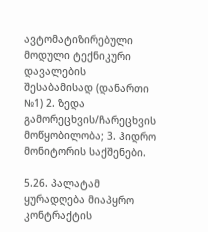ავტომატიზირებული მოდული ტექნიკური დავალების შესაბამისად (დანართი №1) 2. ზედა გამორეცხვის/ჩარეცხვის მოწყობილობა; 3. ჰიდრო მონიტორის საქშენები.

5.26. პალატამ ყურადღება მიაპყრო კონტრაქტის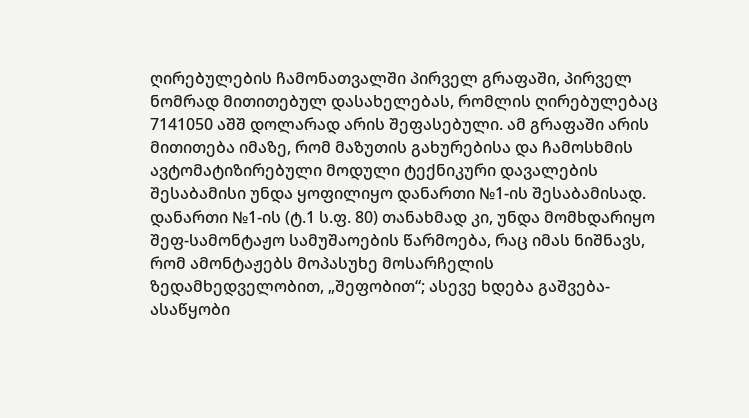ღირებულების ჩამონათვალში პირველ გრაფაში, პირველ ნომრად მითითებულ დასახელებას, რომლის ღირებულებაც 7141050 აშშ დოლარად არის შეფასებული. ამ გრაფაში არის მითითება იმაზე, რომ მაზუთის გახურებისა და ჩამოსხმის ავტომატიზირებული მოდული ტექნიკური დავალების შესაბამისი უნდა ყოფილიყო დანართი №1-ის შესაბამისად. დანართი №1-ის (ტ.1 ს.ფ. 80) თანახმად კი, უნდა მომხდარიყო შეფ-სამონტაჟო სამუშაოების წარმოება, რაც იმას ნიშნავს, რომ ამონტაჟებს მოპასუხე მოსარჩელის ზედამხედველობით, „შეფობით“; ასევე ხდება გაშვება-ასაწყობი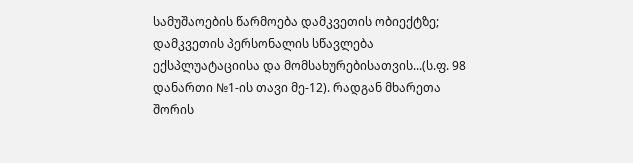სამუშაოების წარმოება დამკვეთის ობიექტზე; დამკვეთის პერსონალის სწავლება ექსპლუატაციისა და მომსახურებისათვის...(ს.ფ. 98 დანართი №1-ის თავი მე-12). რადგან მხარეთა შორის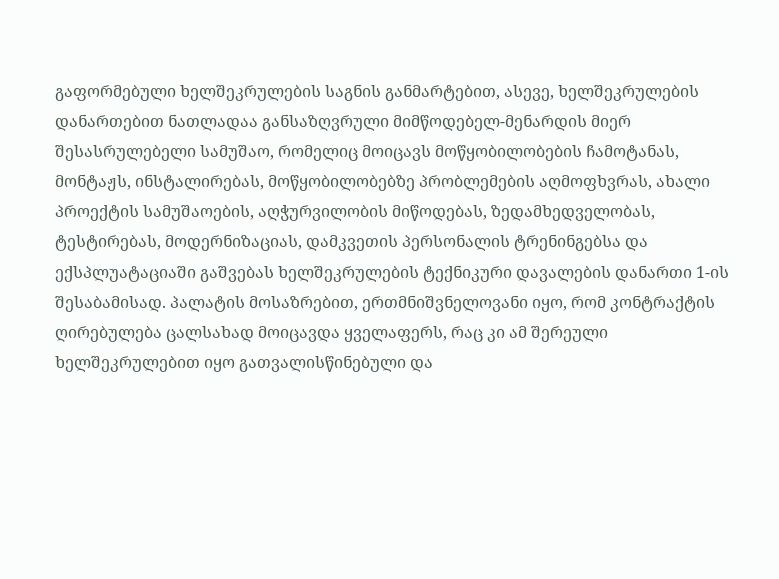გაფორმებული ხელშეკრულების საგნის განმარტებით, ასევე, ხელშეკრულების დანართებით ნათლადაა განსაზღვრული მიმწოდებელ-მენარდის მიერ შესასრულებელი სამუშაო, რომელიც მოიცავს მოწყობილობების ჩამოტანას, მონტაჟს, ინსტალირებას, მოწყობილობებზე პრობლემების აღმოფხვრას, ახალი პროექტის სამუშაოების, აღჭურვილობის მიწოდებას, ზედამხედველობას, ტესტირებას, მოდერნიზაციას, დამკვეთის პერსონალის ტრენინგებსა და ექსპლუატაციაში გაშვებას ხელშეკრულების ტექნიკური დავალების დანართი 1-ის შესაბამისად. პალატის მოსაზრებით, ერთმნიშვნელოვანი იყო, რომ კონტრაქტის ღირებულება ცალსახად მოიცავდა ყველაფერს, რაც კი ამ შერეული ხელშეკრულებით იყო გათვალისწინებული და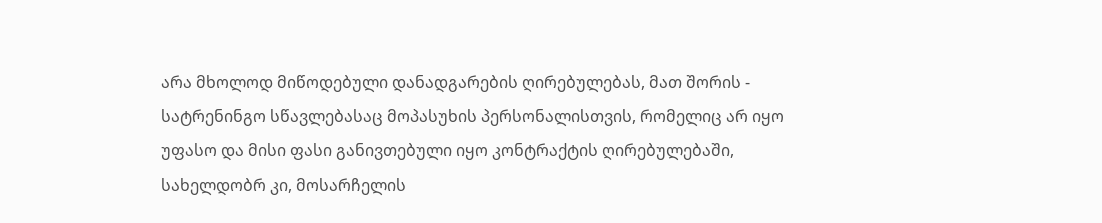არა მხოლოდ მიწოდებული დანადგარების ღირებულებას, მათ შორის - სატრენინგო სწავლებასაც მოპასუხის პერსონალისთვის, რომელიც არ იყო უფასო და მისი ფასი განივთებული იყო კონტრაქტის ღირებულებაში, სახელდობრ კი, მოსარჩელის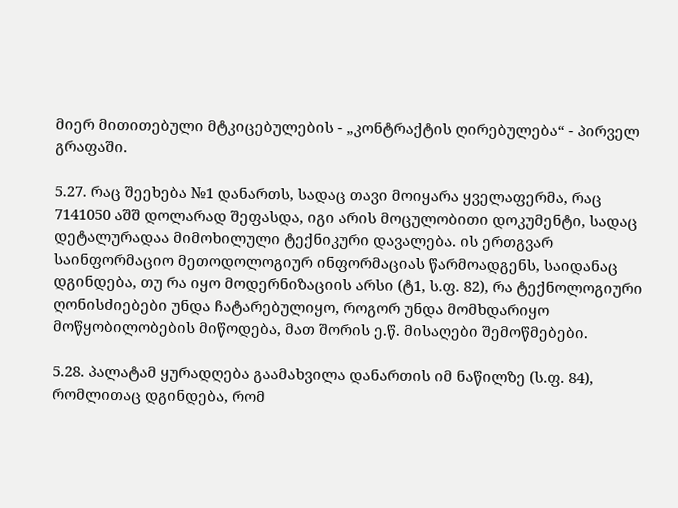მიერ მითითებული მტკიცებულების - „კონტრაქტის ღირებულება“ - პირველ გრაფაში.

5.27. რაც შეეხება №1 დანართს, სადაც თავი მოიყარა ყველაფერმა, რაც 7141050 აშშ დოლარად შეფასდა, იგი არის მოცულობითი დოკუმენტი, სადაც დეტალურადაა მიმოხილული ტექნიკური დავალება. ის ერთგვარ საინფორმაციო მეთოდოლოგიურ ინფორმაციას წარმოადგენს, საიდანაც დგინდება, თუ რა იყო მოდერნიზაციის არსი (ტ1, ს.ფ. 82), რა ტექნოლოგიური ღონისძიებები უნდა ჩატარებულიყო, როგორ უნდა მომხდარიყო მოწყობილობების მიწოდება, მათ შორის ე.წ. მისაღები შემოწმებები.

5.28. პალატამ ყურადღება გაამახვილა დანართის იმ ნაწილზე (ს.ფ. 84), რომლითაც დგინდება, რომ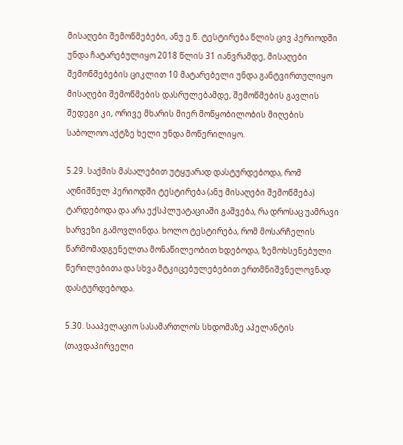მისაღები შემოწმებები, ანუ ე.წ. ტესტირება წლის ცივ პერიოდში უნდა ჩატარებულიყო 2018 წლის 31 იანვრამდე, მისაღები შემოწმებების ციკლით 10 მატარებელი უნდა განტვირთულიყო მისაღები შემოწმების დასრულებამდე, შემოწმების გავლის შედეგი კი, ორივე მხარის მიერ მოწყობილობის მიღების საბოლოო აქტზე ხელი უნდა მოწერილიყო.

5.29. საქმის მასალებით უტყუარად დასტურდებოდა, რომ აღნიშნულ პერიოდში ტესტირება (ანუ მისაღები შემოწმება) ტარდებოდა და არა ექსპლუატაციაში გაშვება, რა დროსაც უამრავი ხარვეზი გამოვლინდა. ხოლო ტესტირება, რომ მოსარჩელის წარმომადგენელთა მონაწილეობით ხდებოდა, ზემოხსენებული წერილებითა და სხვა მტკიცებულებებით ერთმნიშვნელოვნად დასტურდებოდა.

5.30. სააპელაციო სასამართლოს სხდომაზე აპელანტის (თავდაპირველი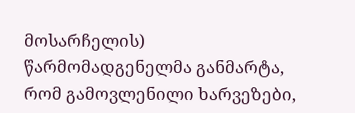მოსარჩელის) წარმომადგენელმა განმარტა, რომ გამოვლენილი ხარვეზები,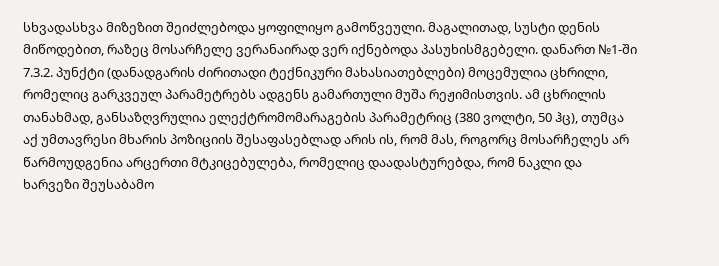სხვადასხვა მიზეზით შეიძლებოდა ყოფილიყო გამოწვეული. მაგალითად, სუსტი დენის მიწოდებით, რაზეც მოსარჩელე ვერანაირად ვერ იქნებოდა პასუხისმგებელი. დანართ №1-ში 7.3.2. პუნქტი (დანადგარის ძირითადი ტექნიკური მახასიათებლები) მოცემულია ცხრილი, რომელიც გარკვეულ პარამეტრებს ადგენს გამართული მუშა რეჟიმისთვის. ამ ცხრილის თანახმად, განსაზღვრულია ელექტრომომარაგების პარამეტრიც (380 ვოლტი, 50 ჰც), თუმცა აქ უმთავრესი მხარის პოზიციის შესაფასებლად არის ის, რომ მას, როგორც მოსარჩელეს არ წარმოუდგენია არცერთი მტკიცებულება, რომელიც დაადასტურებდა, რომ ნაკლი და ხარვეზი შეუსაბამო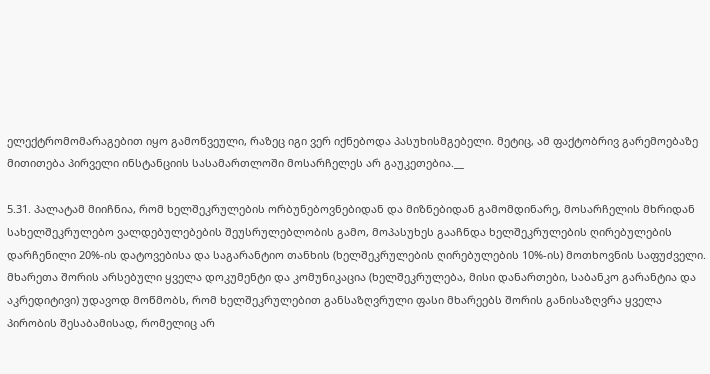ელექტრომომარაგებით იყო გამოწვეული, რაზეც იგი ვერ იქნებოდა პასუხისმგებელი. მეტიც, ამ ფაქტობრივ გარემოებაზე მითითება პირველი ინსტანციის სასამართლოში მოსარჩელეს არ გაუკეთებია.__

5.31. პალატამ მიიჩნია, რომ ხელშეკრულების ორბუნებოვნებიდან და მიზნებიდან გამომდინარე, მოსარჩელის მხრიდან სახელშეკრულებო ვალდებულებების შეუსრულებლობის გამო, მოპასუხეს გააჩნდა ხელშეკრულების ღირებულების დარჩენილი 20%-ის დატოვებისა და საგარანტიო თანხის (ხელშეკრულების ღირებულების 10%-ის) მოთხოვნის საფუძველი. მხარეთა შორის არსებული ყველა დოკუმენტი და კომუნიკაცია (ხელშეკრულება, მისი დანართები, საბანკო გარანტია და აკრედიტივი) უდავოდ მოწმობს, რომ ხელშეკრულებით განსაზღვრული ფასი მხარეებს შორის განისაზღვრა ყველა პირობის შესაბამისად, რომელიც არ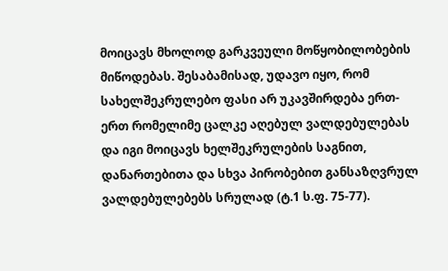მოიცავს მხოლოდ გარკვეული მოწყობილობების მიწოდებას. შესაბამისად, უდავო იყო, რომ სახელშეკრულებო ფასი არ უკავშირდება ერთ-ერთ რომელიმე ცალკე აღებულ ვალდებულებას და იგი მოიცავს ხელშეკრულების საგნით, დანართებითა და სხვა პირობებით განსაზღვრულ ვალდებულებებს სრულად (ტ.1 ს.ფ. 75-77).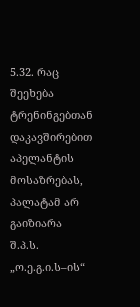5.32. რაც შეეხება ტრენინგებთან დაკავშირებით აპელანტის მოსაზრებას, პალატამ არ გაიზიარა შ.პ.ს. „ო.ე.გ.ი.ს–ის“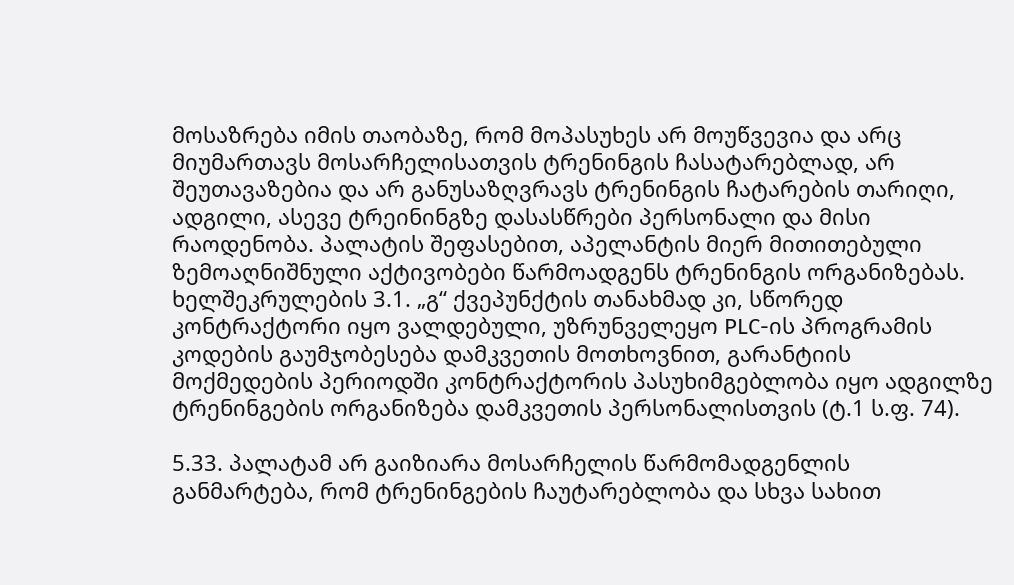მოსაზრება იმის თაობაზე, რომ მოპასუხეს არ მოუწვევია და არც მიუმართავს მოსარჩელისათვის ტრენინგის ჩასატარებლად, არ შეუთავაზებია და არ განუსაზღვრავს ტრენინგის ჩატარების თარიღი, ადგილი, ასევე ტრეინინგზე დასასწრები პერსონალი და მისი რაოდენობა. პალატის შეფასებით, აპელანტის მიერ მითითებული ზემოაღნიშნული აქტივობები წარმოადგენს ტრენინგის ორგანიზებას. ხელშეკრულების 3.1. „გ“ ქვეპუნქტის თანახმად კი, სწორედ კონტრაქტორი იყო ვალდებული, უზრუნველეყო PLC-ის პროგრამის კოდების გაუმჯობესება დამკვეთის მოთხოვნით, გარანტიის მოქმედების პერიოდში კონტრაქტორის პასუხიმგებლობა იყო ადგილზე ტრენინგების ორგანიზება დამკვეთის პერსონალისთვის (ტ.1 ს.ფ. 74).

5.33. პალატამ არ გაიზიარა მოსარჩელის წარმომადგენლის განმარტება, რომ ტრენინგების ჩაუტარებლობა და სხვა სახით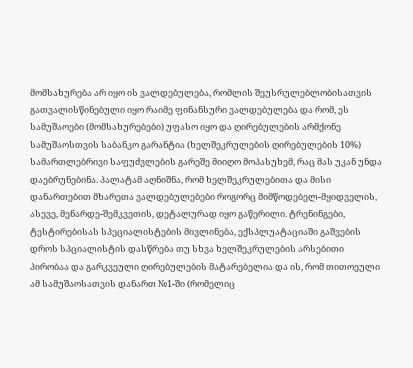მომსახურება არ იყო ის ვალდებულება, რომლის შეუსრულებლობისათვის გათვალისწინებული იყო რაიმე ფინანსური ვალდებულება და რომ, ეს სამუშაოები (მომსახურებები) უფასო იყო და ღირებულების არმქონე სამუშაოსთვის საბანკო გარანტია (ხელშეკრულების ღირებულების 10%) სამართლებრივი საფუძვლების გარეშე მიიღო მოპასუხემ, რაც მას უკან უნდა დაებრუნებინა. პალატამ აღნიშნა, რომ ხელშეკრულებითა და მისი დანართებით მხარეთა ვალდებულებები როგორც მიმწოდებელ-მყიდველის, ასევე, მენარდე-შემკვეთის, დეტალურად იყო გაწერილი. ტრენინგები, ტესტირებისას სპეციალისტების მივლინება, ექსპლუატაციაში გაშვების დროს სპციალისტის დასწრება თუ სხვა ხელშეკრულების არსებითი პირობაა და გარკვეული ღირებულების მატარებელია და ის, რომ თითოეული ამ სამუშაოსათვის დანართ №1-ში (რომელიც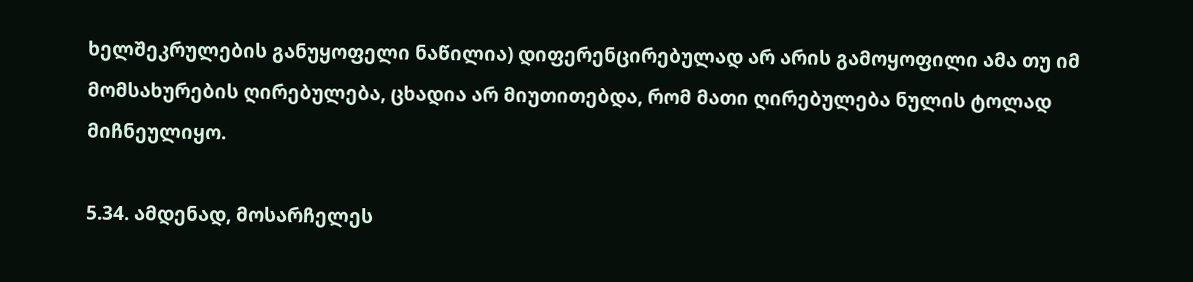ხელშეკრულების განუყოფელი ნაწილია) დიფერენცირებულად არ არის გამოყოფილი ამა თუ იმ მომსახურების ღირებულება, ცხადია არ მიუთითებდა, რომ მათი ღირებულება ნულის ტოლად მიჩნეულიყო.

5.34. ამდენად, მოსარჩელეს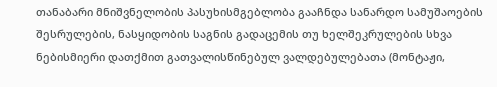თანაბარი მნიშვნელობის პასუხისმგებლობა გააჩნდა სანარდო სამუშაოების შესრულების, ნასყიდობის საგნის გადაცემის თუ ხელშეკრულების სხვა ნებისმიერი დათქმით გათვალისწინებულ ვალდებულებათა (მონტაჟი,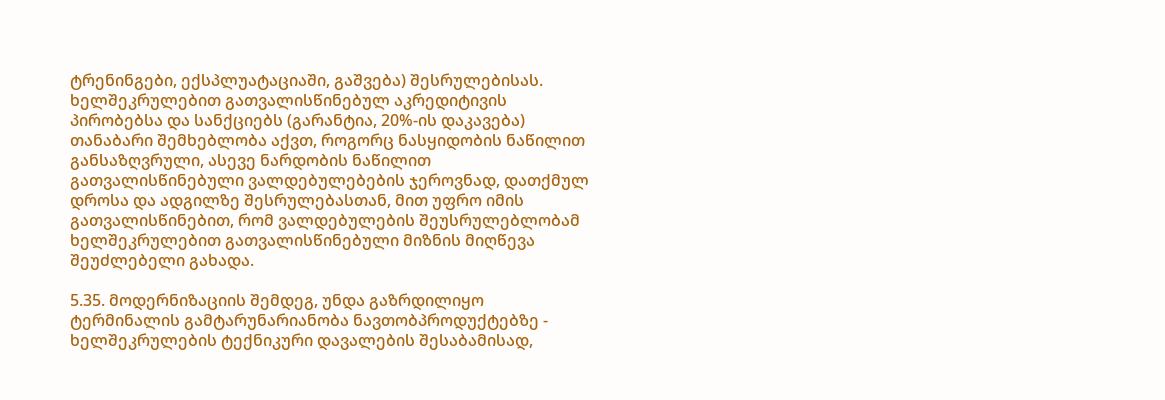ტრენინგები, ექსპლუატაციაში, გაშვება) შესრულებისას. ხელშეკრულებით გათვალისწინებულ აკრედიტივის პირობებსა და სანქციებს (გარანტია, 20%-ის დაკავება) თანაბარი შემხებლობა აქვთ, როგორც ნასყიდობის ნაწილით განსაზღვრული, ასევე ნარდობის ნაწილით გათვალისწინებული ვალდებულებების ჯეროვნად, დათქმულ დროსა და ადგილზე შესრულებასთან, მით უფრო იმის გათვალისწინებით, რომ ვალდებულების შეუსრულებლობამ ხელშეკრულებით გათვალისწინებული მიზნის მიღწევა შეუძლებელი გახადა.

5.35. მოდერნიზაციის შემდეგ, უნდა გაზრდილიყო ტერმინალის გამტარუნარიანობა ნავთობპროდუქტებზე - ხელშეკრულების ტექნიკური დავალების შესაბამისად,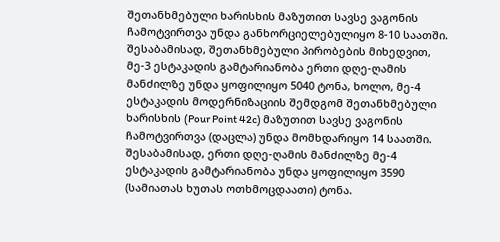შეთანხმებული ხარისხის მაზუთით სავსე ვაგონის ჩამოტვირთვა უნდა განხორციელებულიყო 8-10 საათში. შესაბამისად, შეთანხმებული პირობების მიხედვით, მე-3 ესტაკადის გამტარიანობა ერთი დღე-ღამის მანძილზე უნდა ყოფილიყო 5040 ტონა, ხოლო, მე-4 ესტაკადის მოდერნიზაციის შემდგომ შეთანხმებული ხარისხის (Pour Point 42c) მაზუთით სავსე ვაგონის ჩამოტვირთვა (დაცლა) უნდა მომხდარიყო 14 საათში. შესაბამისად, ერთი დღე-ღამის მანძილზე მე-4 ესტაკადის გამტარიანობა უნდა ყოფილიყო 3590 (სამიათას ხუთას ოთხმოცდაათი) ტონა.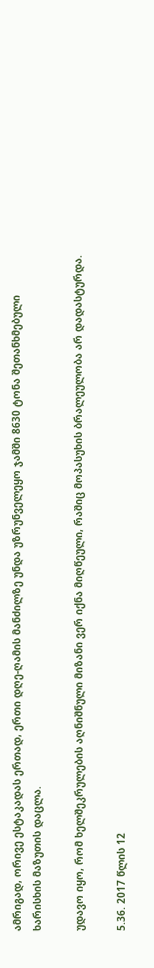ამრიგად, ორივე ესტაკადას ერთად, ერთი დღე-ღამის მანძილზე უნდა უზრუნველეყო ჯამში 8630 ტონა შეთანხმებული ხარისხის მაზუთის დაცლა.

უდავო იყო, რომ ხელშეკრულების აღნიშნული მიზანი ვერ იქნა მიღწეული, რაშიც მოპასუხის ბრალეულობა არ დადასტურდა.

5.36. 2017 წლის 12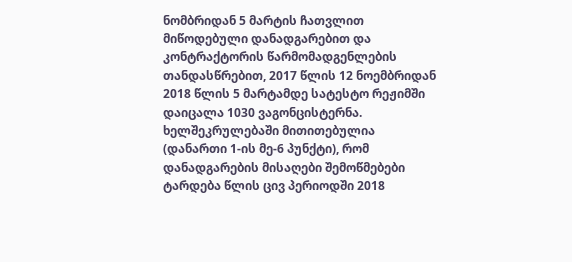ნომბრიდან 5 მარტის ჩათვლით მიწოდებული დანადგარებით და კონტრაქტორის წარმომადგენლების თანდასწრებით, 2017 წლის 12 ნოემბრიდან 2018 წლის 5 მარტამდე სატესტო რეჟიმში დაიცალა 1030 ვაგონცისტერნა. ხელშეკრულებაში მითითებულია (დანართი 1-ის მე-6 პუნქტი), რომ დანადგარების მისაღები შემოწმებები ტარდება წლის ცივ პერიოდში 2018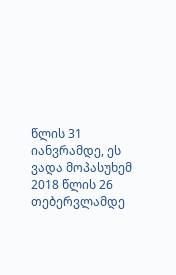წლის 31 იანვრამდე, ეს ვადა მოპასუხემ 2018 წლის 26 თებერვლამდე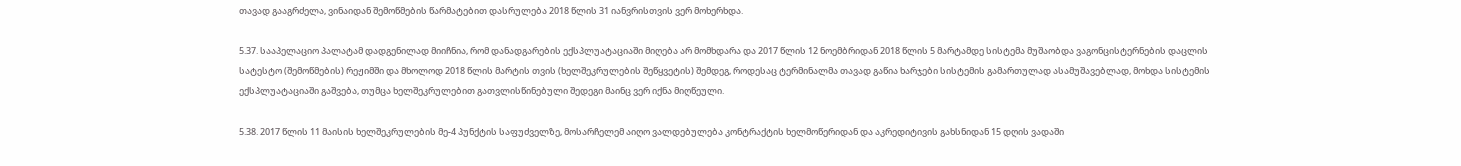თავად გააგრძელა, ვინაიდან შემოწმების წარმატებით დასრულება 2018 წლის 31 იანვრისთვის ვერ მოხერხდა.

5.37. სააპელაციო პალატამ დადგენილად მიიჩნია, რომ დანადგარების ექსპლუატაციაში მიღება არ მომხდარა და 2017 წლის 12 ნოემბრიდან 2018 წლის 5 მარტამდე სისტემა მუშაობდა ვაგონცისტერნების დაცლის სატესტო (შემოწმების) რეჟიმში და მხოლოდ 2018 წლის მარტის თვის (ხელშეკრულების შეწყვეტის) შემდეგ, როდესაც ტერმინალმა თავად გაწია ხარჯები სისტემის გამართულად ასამუშავებლად, მოხდა სისტემის ექსპლუატაციაში გაშვება, თუმცა ხელშეკრულებით გათვლისწინებული შედეგი მაინც ვერ იქნა მიღწეული.

5.38. 2017 წლის 11 მაისის ხელშეკრულების მე-4 პუნქტის საფუძველზე, მოსარჩელემ აიღო ვალდებულება კონტრაქტის ხელმოწერიდან და აკრედიტივის გახსნიდან 15 დღის ვადაში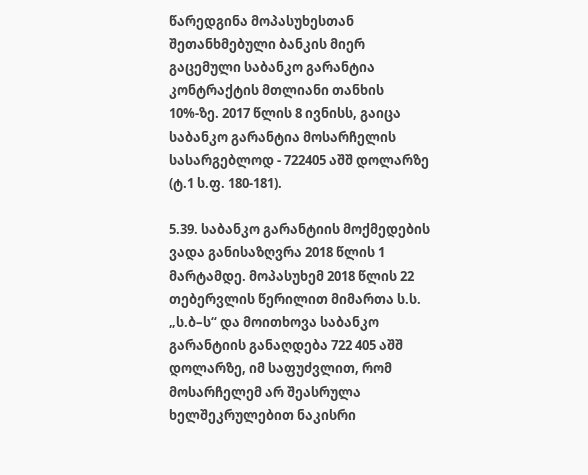წარედგინა მოპასუხესთან შეთანხმებული ბანკის მიერ გაცემული საბანკო გარანტია კონტრაქტის მთლიანი თანხის 10%-ზე. 2017 წლის 8 ივნისს, გაიცა საბანკო გარანტია მოსარჩელის სასარგებლოდ - 722405 აშშ დოლარზე (ტ.1 ს.ფ. 180-181).

5.39. საბანკო გარანტიის მოქმედების ვადა განისაზღვრა 2018 წლის 1 მარტამდე. მოპასუხემ 2018 წლის 22 თებერვლის წერილით მიმართა ს.ს. „ს.ბ–ს“ და მოითხოვა საბანკო გარანტიის განაღდება 722 405 აშშ დოლარზე, იმ საფუძვლით, რომ მოსარჩელემ არ შეასრულა ხელშეკრულებით ნაკისრი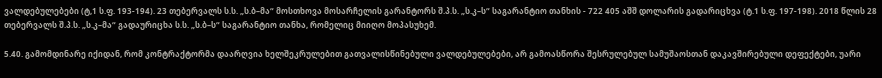ვალდებულებები (ტ,1 ს.ფ. 193-194). 23 თებერვალს ს.ს. „ს.ბ–მა“ მოსთხოვა მოსარჩელის გარანტორს შ.პ.ს. „ს.კ–ს“ საგარანტიო თანხის - 722 405 აშშ დოლარის გადარიცხვა (ტ.1 ს.ფ. 197-198). 2018 წლის 28 თებერვალს შ.პ.ს. „ს.კ–მა“ გადაურიცხა ს.ს. „ს.ბ–ს“ საგარანტიო თანხა, რომელიც მიიღო მოპასუხემ.

5.40. გამომდინარე იქიდან, რომ კონტრაქტორმა დაარღვია ხელშეკრულებით გათვალისწინებული ვალდებულებები, არ გამოასწორა შესრულებულ სამუშაოსთან დაკავშირებული დეფექტები, უარი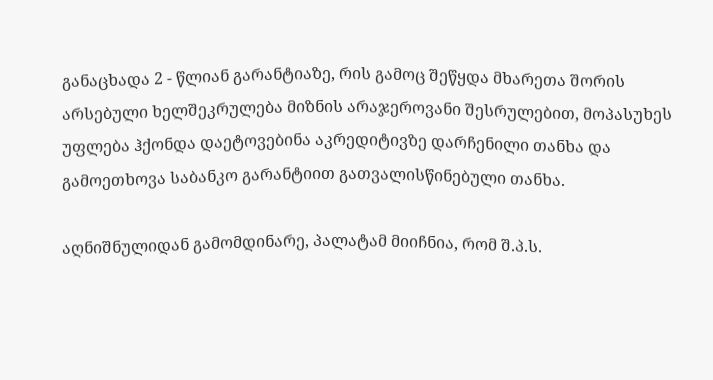განაცხადა 2 - წლიან გარანტიაზე, რის გამოც შეწყდა მხარეთა შორის არსებული ხელშეკრულება მიზნის არაჯეროვანი შესრულებით, მოპასუხეს უფლება ჰქონდა დაეტოვებინა აკრედიტივზე დარჩენილი თანხა და გამოეთხოვა საბანკო გარანტიით გათვალისწინებული თანხა.

აღნიშნულიდან გამომდინარე, პალატამ მიიჩნია, რომ შ.პ.ს.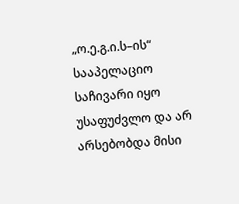„ო.ე.გ.ი.ს–ის“ სააპელაციო საჩივარი იყო უსაფუძვლო და არ არსებობდა მისი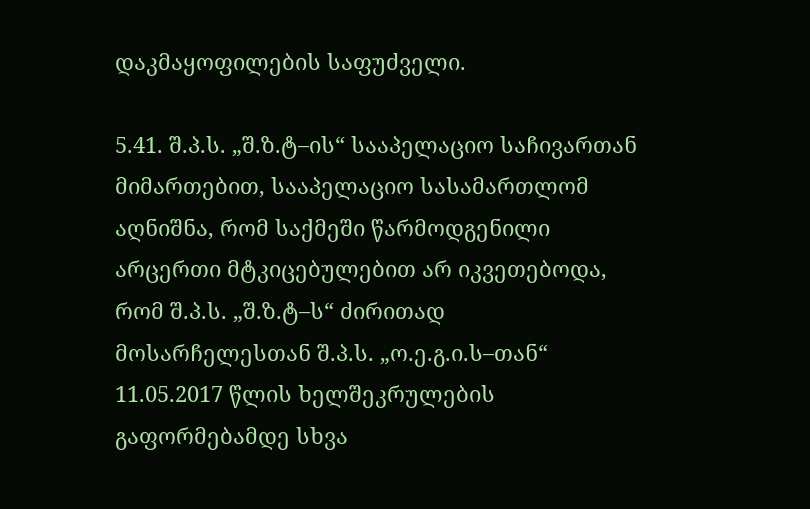დაკმაყოფილების საფუძველი.

5.41. შ.პ.ს. „შ.ზ.ტ–ის“ სააპელაციო საჩივართან მიმართებით, სააპელაციო სასამართლომ აღნიშნა, რომ საქმეში წარმოდგენილი არცერთი მტკიცებულებით არ იკვეთებოდა, რომ შ.პ.ს. „შ.ზ.ტ–ს“ ძირითად მოსარჩელესთან შ.პ.ს. „ო.ე.გ.ი.ს–თან“ 11.05.2017 წლის ხელშეკრულების გაფორმებამდე სხვა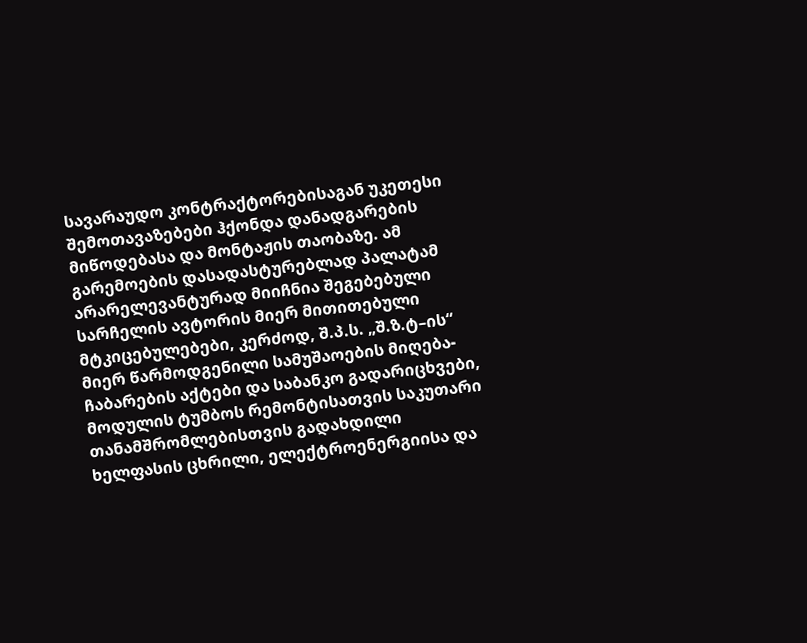სავარაუდო კონტრაქტორებისაგან უკეთესი შემოთავაზებები ჰქონდა დანადგარების მიწოდებასა და მონტაჟის თაობაზე. ამ გარემოების დასადასტურებლად პალატამ არარელევანტურად მიიჩნია შეგებებული სარჩელის ავტორის მიერ მითითებული მტკიცებულებები, კერძოდ, შ.პ.ს. „შ.ზ.ტ–ის“ მიერ წარმოდგენილი სამუშაოების მიღება-ჩაბარების აქტები და საბანკო გადარიცხვები, მოდულის ტუმბოს რემონტისათვის საკუთარი თანამშრომლებისთვის გადახდილი ხელფასის ცხრილი, ელექტროენერგიისა და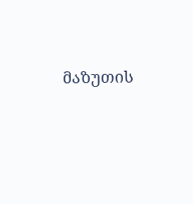მაზუთის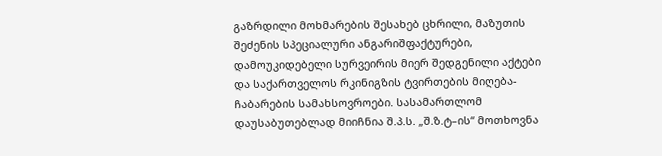გაზრდილი მოხმარების შესახებ ცხრილი, მაზუთის შეძენის სპეციალური ანგარიშფაქტურები, დამოუკიდებელი სურვეირის მიერ შედგენილი აქტები და საქართველოს რკინიგზის ტვირთების მიღება-ჩაბარების სამახსოვროები. სასამართლომ დაუსაბუთებლად მიიჩნია შ.პ.ს. „შ.ზ.ტ–ის“ მოთხოვნა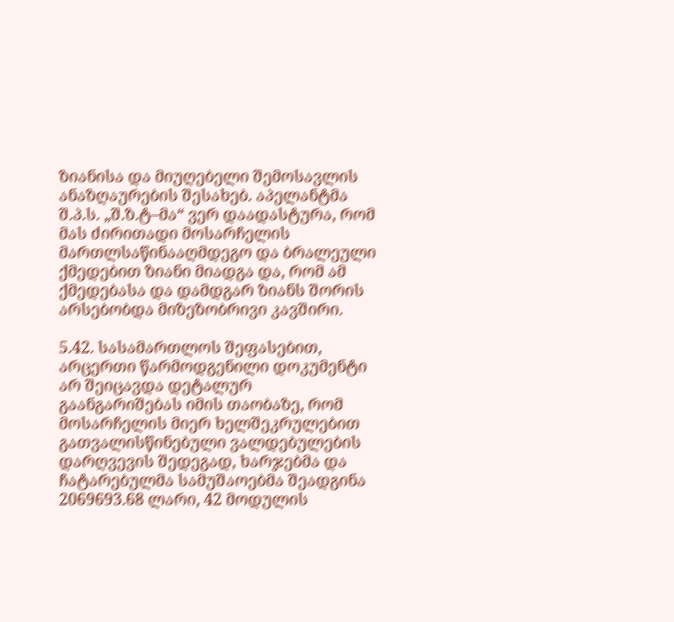ზიანისა და მიუღებელი შემოსავლის ანაზღაურების შესახებ. აპელანტმა შ.პ.ს. „შ.ზ.ტ–მა“ ვერ დაადასტურა, რომ მას ძირითადი მოსარჩელის მართლსაწინააღმდეგო და ბრალეული ქმედებით ზიანი მიადგა და, რომ ამ ქმედებასა და დამდგარ ზიანს შორის არსებობდა მიზეზობრივი კავშირი.

5.42. სასამართლოს შეფასებით, არცერთი წარმოდგენილი დოკუმენტი არ შეიცავდა დეტალურ გაანგარიშებას იმის თაობაზე, რომ მოსარჩელის მიერ ხელშეკრულებით გათვალისწინებული ვალდებულების დარღვევის შედეგად, ხარჯებმა და ჩატარებულმა სამუშაოებმა შეადგინა 2069693.68 ლარი, 42 მოდულის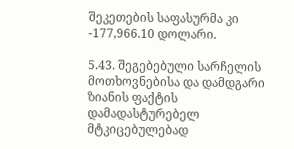შეკეთების საფასურმა კი -177,966.10 დოლარი.

5.43. შეგებებული სარჩელის მოთხოვნებისა და დამდგარი ზიანის ფაქტის დამადასტურებელ მტკიცებულებად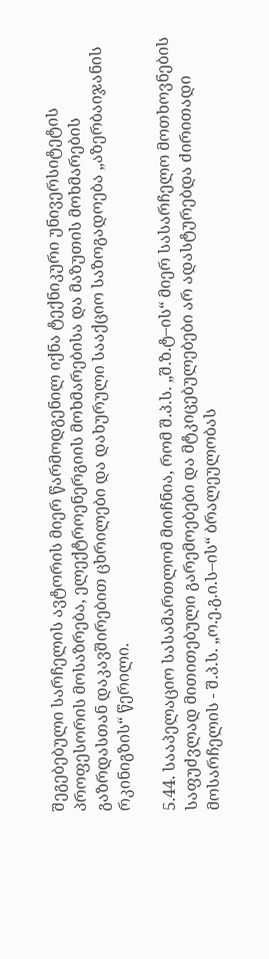შეგებებული სარჩელის ავტორის მიერ წარმოდგენილ იქნა ტექნიკური უნივერსიტეტის პროფესორის მოსაზრება, ელექტროენერგიის მოხმარებისა და მაზუთის მოხმარების გაზრდასთან დაკავშირებით ცხრილები და დახურული სააქციო საზოგადოება „აზერბაიჯანის რკინიგზის“ წერილი.

5.44. სააპელაციო სასამართლომ მიიჩნია, რომ შ.პ.ს. „შ.ზ.ტ–ის“ მიერ სასარჩელო მოთხოვნების საფუძვლად მითითებული გარემოებები და მტკიცებულებები არ ადასტურებდა ძირითადი მოსარჩელის - შ.პ.ს. „ო.ე.გ.ი.ს–ის“ ბრალეულობას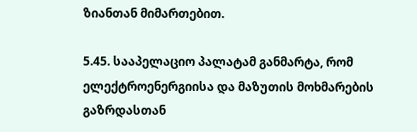ზიანთან მიმართებით.

5.45. სააპელაციო პალატამ განმარტა, რომ ელექტროენერგიისა და მაზუთის მოხმარების გაზრდასთან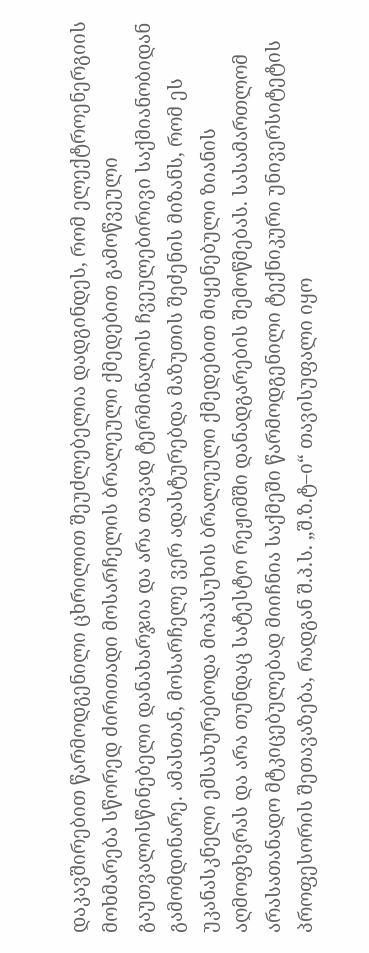დაკავშირებით წარმოდგენილი ცხრილით შეუძლებელია დადგინდეს, რომ ელექტროენერგიის მოხმარება სწორედ ძირითადი მოსარჩელის ბრალეული ქმედებით გამოწვეული გაუთვალისწინებელი დანახარჯია და არა თავად ტერმინალის ჩვეულებირივი საქმიანობიდან გამომდინარე. ამასთან, მოსარჩელე ვერ ადასტურებდა მაზუთის შეძენის მიზანს, რომ ეს უკანასკნელი ემსახურებოდა მოპასუხის ბრალეული ქმედებით მიყენებული ზიანის აღმოფხვრას და არა თუნდაც სატესტო რეჟიმში დანადგარების შემოწმებას. სასამართლომ არასათანადო მტკიცებულებად მიიჩნია საქმეში წარმოდგენილი ტექნიკური უნივერსიტეტის პროფესორის შეთავაზება, რადგან შ.პ.ს. „შ.ზ.ტ–ი“ თავისუფალი იყო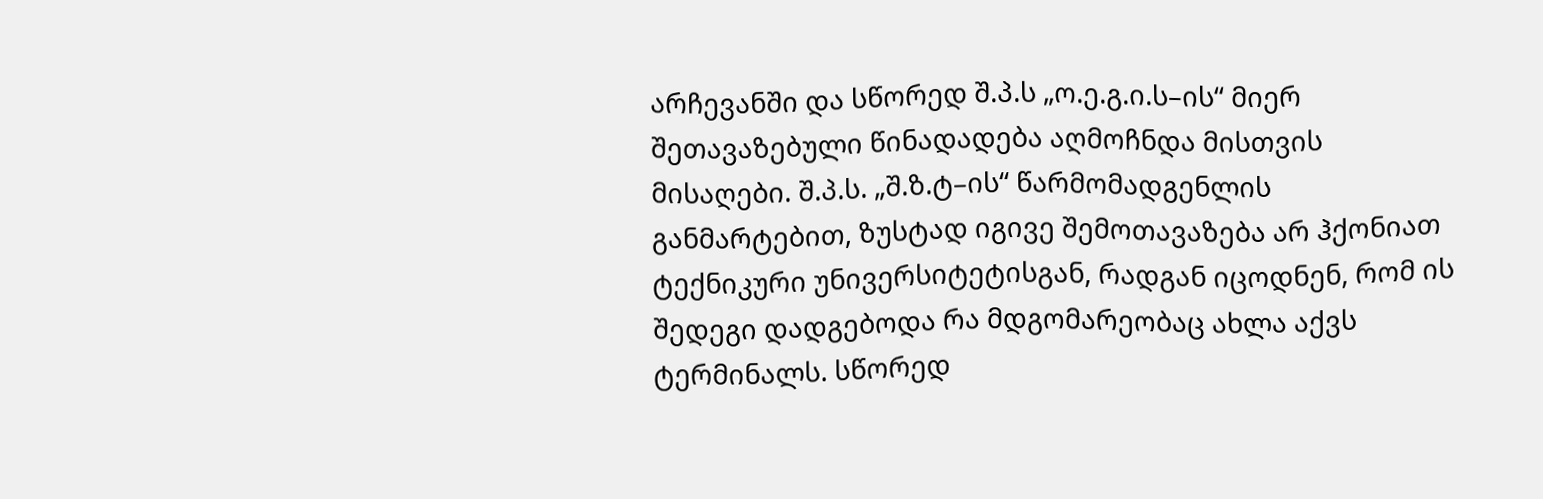არჩევანში და სწორედ შ.პ.ს „ო.ე.გ.ი.ს–ის“ მიერ შეთავაზებული წინადადება აღმოჩნდა მისთვის მისაღები. შ.პ.ს. „შ.ზ.ტ–ის“ წარმომადგენლის განმარტებით, ზუსტად იგივე შემოთავაზება არ ჰქონიათ ტექნიკური უნივერსიტეტისგან, რადგან იცოდნენ, რომ ის შედეგი დადგებოდა რა მდგომარეობაც ახლა აქვს ტერმინალს. სწორედ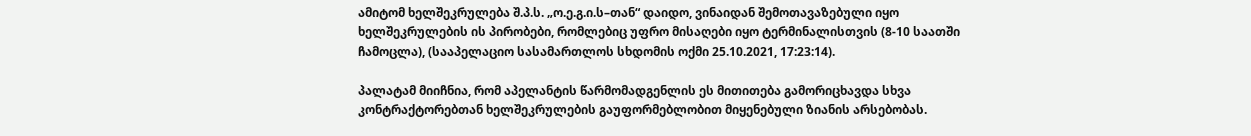ამიტომ ხელშეკრულება შ.პ.ს. „ო.ე.გ.ი.ს–თან“ დაიდო, ვინაიდან შემოთავაზებული იყო ხელშეკრულების ის პირობები, რომლებიც უფრო მისაღები იყო ტერმინალისთვის (8-10 საათში ჩამოცლა), (სააპელაციო სასამართლოს სხდომის ოქმი 25.10.2021, 17:23:14).

პალატამ მიიჩნია, რომ აპელანტის წარმომადგენლის ეს მითითება გამორიცხავდა სხვა კონტრაქტორებთან ხელშეკრულების გაუფორმებლობით მიყენებული ზიანის არსებობას.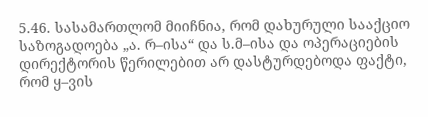5.46. სასამართლომ მიიჩნია, რომ დახურული სააქციო საზოგადოება „ა. რ–ისა“ და ს.მ–ისა და ოპერაციების დირექტორის წერილებით არ დასტურდებოდა ფაქტი, რომ ყ–ვის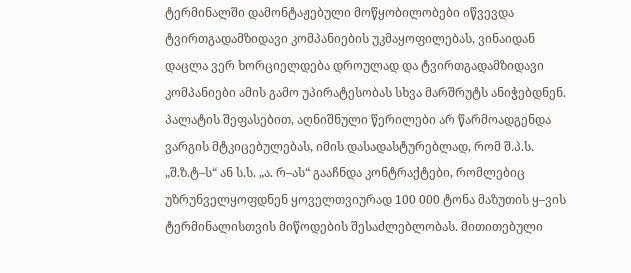ტერმინალში დამონტაჟებული მოწყობილობები იწვევდა ტვირთგადამზიდავი კომპანიების უკმაყოფილებას, ვინაიდან დაცლა ვერ ხორციელდება დროულად და ტვირთგადამზიდავი კომპანიები ამის გამო უპირატესობას სხვა მარშრუტს ანიჭებდნენ. პალატის შეფასებით, აღნიშნული წერილები არ წარმოადგენდა ვარგის მტკიცებულებას, იმის დასადასტურებლად, რომ შ.პ.ს. „შ.ზ.ტ–ს“ ან ს.ს. „ა. რ–ას“ გააჩნდა კონტრაქტები, რომლებიც უზრუნველყოფდნენ ყოველთვიურად 100 000 ტონა მაზუთის ყ–ვის ტერმინალისთვის მიწოდების შესაძლებლობას. მითითებული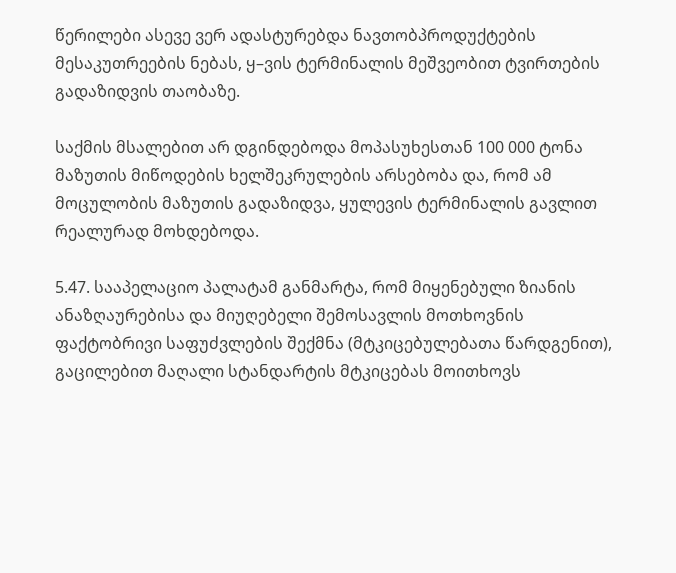წერილები ასევე ვერ ადასტურებდა ნავთობპროდუქტების მესაკუთრეების ნებას, ყ–ვის ტერმინალის მეშვეობით ტვირთების გადაზიდვის თაობაზე.

საქმის მსალებით არ დგინდებოდა მოპასუხესთან 100 000 ტონა მაზუთის მიწოდების ხელშეკრულების არსებობა და, რომ ამ მოცულობის მაზუთის გადაზიდვა, ყულევის ტერმინალის გავლით რეალურად მოხდებოდა.

5.47. სააპელაციო პალატამ განმარტა, რომ მიყენებული ზიანის ანაზღაურებისა და მიუღებელი შემოსავლის მოთხოვნის ფაქტობრივი საფუძვლების შექმნა (მტკიცებულებათა წარდგენით), გაცილებით მაღალი სტანდარტის მტკიცებას მოითხოვს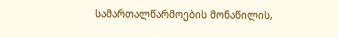სამართალწარმოების მონაწილის,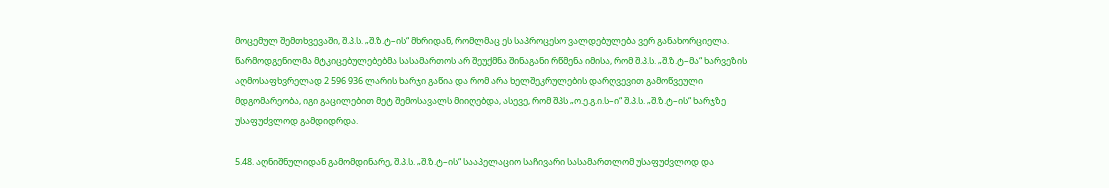მოცემულ შემთხვევაში, შ.პ.ს. „შ.ზ.ტ–ის“ მხრიდან, რომლმაც ეს საპროცესო ვალდებულება ვერ განახორციელა. წარმოდგენილმა მტკიცებულებებმა სასამართოს არ შეუქმნა შინაგანი რწმენა იმისა, რომ შ.პ.ს. „შ.ზ.ტ–მა“ ხარვეზის აღმოსაფხვრელად 2 596 936 ლარის ხარჯი გაწია და რომ არა ხელშეკრულების დარღვევით გამოწვეული მდგომარეობა, იგი გაცილებით მეტ შემოსავალს მიიღებდა, ასევე, რომ შპს „ო.ე.გ.ი.ს–ი“ შ.პ.ს. „შ.ზ.ტ–ის“ ხარჯზე უსაფუძვლოდ გამდიდრდა.

5.48. აღნიშნულიდან გამომდინარე, შ.პ.ს. „შ.ზ.ტ–ის“ სააპელაციო საჩივარი სასამართლომ უსაფუძვლოდ და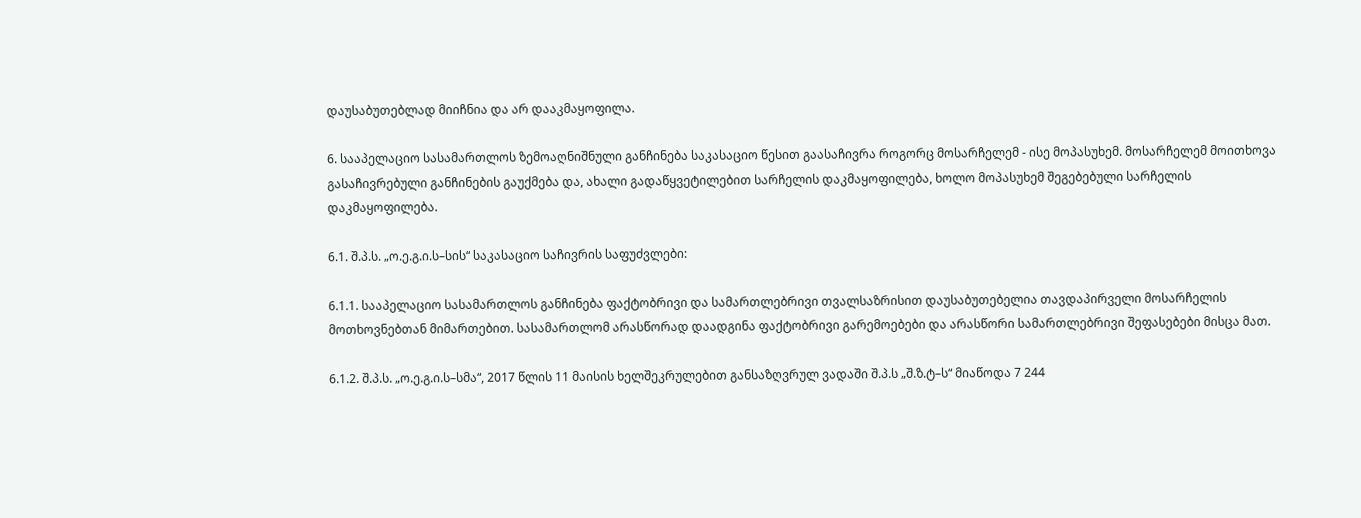დაუსაბუთებლად მიიჩნია და არ დააკმაყოფილა.

6. სააპელაციო სასამართლოს ზემოაღნიშნული განჩინება საკასაციო წესით გაასაჩივრა როგორც მოსარჩელემ - ისე მოპასუხემ. მოსარჩელემ მოითხოვა გასაჩივრებული განჩინების გაუქმება და, ახალი გადაწყვეტილებით სარჩელის დაკმაყოფილება, ხოლო მოპასუხემ შეგებებული სარჩელის დაკმაყოფილება.

6.1. შ.პ.ს. „ო.ე.გ.ი.ს–სის“ საკასაციო საჩივრის საფუძვლები:

6.1.1. სააპელაციო სასამართლოს განჩინება ფაქტობრივი და სამართლებრივი თვალსაზრისით დაუსაბუთებელია თავდაპირველი მოსარჩელის მოთხოვნებთან მიმართებით. სასამართლომ არასწორად დაადგინა ფაქტობრივი გარემოებები და არასწორი სამართლებრივი შეფასებები მისცა მათ.

6.1.2. შ.პ.ს. „ო.ე.გ.ი.ს–სმა“, 2017 წლის 11 მაისის ხელშეკრულებით განსაზღვრულ ვადაში შ.პ.ს „შ.ზ.ტ–ს“ მიაწოდა 7 244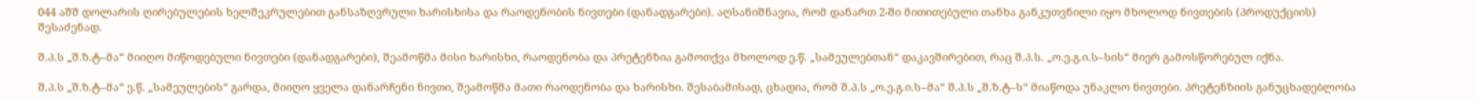044 აშშ დოლარის ღირებულების ხელშეკრულებით განსაზღვრული ხარისხისა და რაოდენობის ნივთები (დანადგარები). აღსანიშნავია, რომ დანართ 2-ში მითითებული თანხა განკუთვნილი იყო მხოლოდ ნივთების (პროდუქციის) შესაძენად.

შ.პ.ს „შ.ზ.ტ–მა“ მიიღო მიწოდებული ნივთები (დანადგარები), შეამოწმა მისი ხარისხი, რაოდენობა და პრეტენზია გამოთქვა მხოლოდ ე.წ. „სამეულებთან“ დაკავშირებით, რაც შ.პ.ს. „ო.ე.გ.ი.ს–სის“ მიერ გამოსწორებულ იქნა.

შ.პ.ს „შ.ზ.ტ–მა“ ე.წ. „სამეულების“ გარდა, მიიღო ყველა დანარჩენი ნივთი, შეამოწმა მათი რაოდენობა და ხარისხი. შესაბამისად, ცხადია, რომ შ.პ.ს „ო.ე.გ.ი.ს–მა“ შ.პ.ს „შ.ზ.ტ–ს“ მიაწოდა უნაკლო ნივთები. პრეტენზიის განუცხადებლობა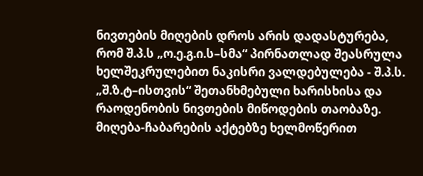ნივთების მიღების დროს არის დადასტურება, რომ შ.პ.ს „ო.ე.გ.ი.ს–სმა“ პირნათლად შეასრულა ხელშეკრულებით ნაკისრი ვალდებულება - შ.პ.ს. „შ.ზ.ტ–ისთვის“ შეთანხმებული ხარისხისა და რაოდენობის ნივთების მიწოდების თაობაზე. მიღება-ჩაბარების აქტებზე ხელმოწერით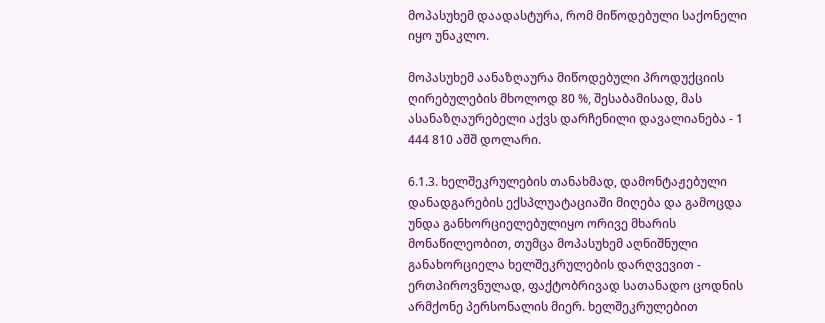მოპასუხემ დაადასტურა, რომ მიწოდებული საქონელი იყო უნაკლო.

მოპასუხემ აანაზღაურა მიწოდებული პროდუქციის ღირებულების მხოლოდ 80 %, შესაბამისად, მას ასანაზღაურებელი აქვს დარჩენილი დავალიანება - 1 444 810 აშშ დოლარი.

6.1.3. ხელშეკრულების თანახმად, დამონტაჟებული დანადგარების ექსპლუატაციაში მიღება და გამოცდა უნდა განხორციელებულიყო ორივე მხარის მონაწილეობით, თუმცა მოპასუხემ აღნიშნული განახორციელა ხელშეკრულების დარღვევით - ერთპიროვნულად, ფაქტობრივად სათანადო ცოდნის არმქონე პერსონალის მიერ. ხელშეკრულებით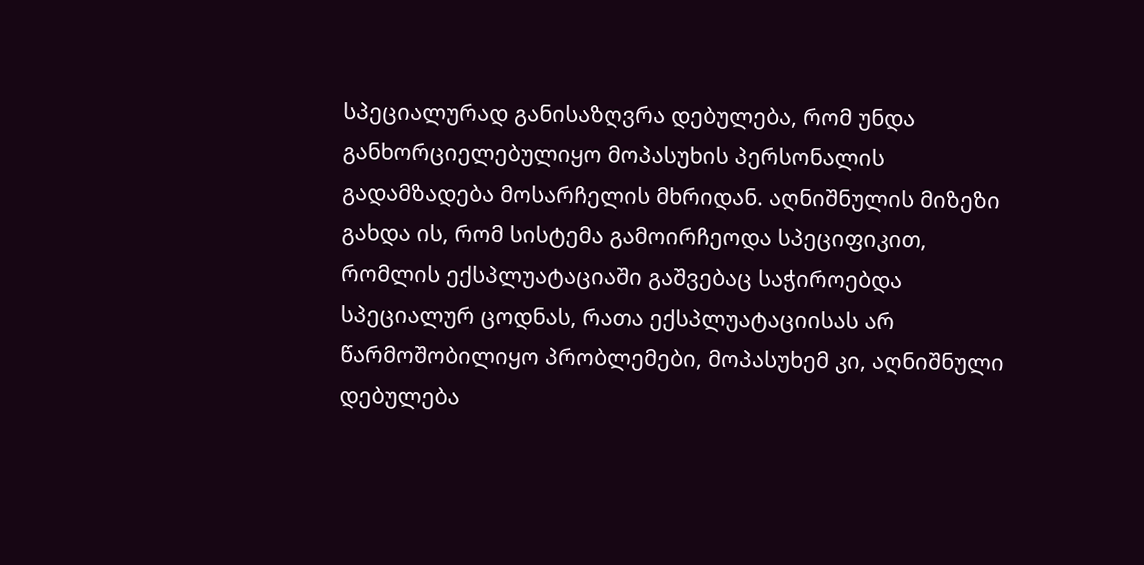სპეციალურად განისაზღვრა დებულება, რომ უნდა განხორციელებულიყო მოპასუხის პერსონალის გადამზადება მოსარჩელის მხრიდან. აღნიშნულის მიზეზი გახდა ის, რომ სისტემა გამოირჩეოდა სპეციფიკით, რომლის ექსპლუატაციაში გაშვებაც საჭიროებდა სპეციალურ ცოდნას, რათა ექსპლუატაციისას არ წარმოშობილიყო პრობლემები, მოპასუხემ კი, აღნიშნული დებულება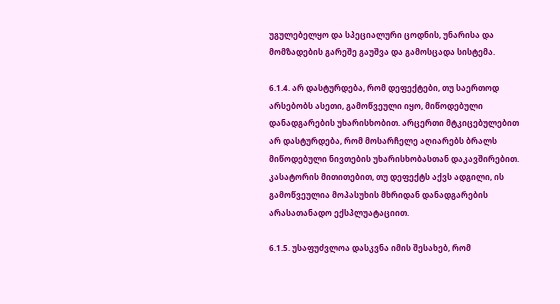უგულებელყო და სპეციალური ცოდნის, უნარისა და მომზადების გარეშე გაუშვა და გამოსცადა სისტემა.

6.1.4. არ დასტურდება, რომ დეფექტები, თუ საერთოდ არსებობს ასეთი, გამოწვეული იყო, მიწოდებული დანადგარების უხარისხობით. არცერთი მტკიცებულებით არ დასტურდება, რომ მოსარჩელე აღიარებს ბრალს მიწოდებული ნივთების უხარისხობასთან დაკავშირებით. კასატორის მითითებით, თუ დეფექტს აქვს ადგილი, ის გამოწვეულია მოპასუხის მხრიდან დანადგარების არასათანადო ექსპლუატაციით.

6.1.5. უსაფუძვლოა დასკვნა იმის შესახებ, რომ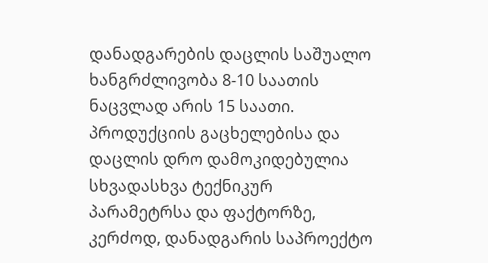დანადგარების დაცლის საშუალო ხანგრძლივობა 8-10 საათის ნაცვლად არის 15 საათი. პროდუქციის გაცხელებისა და დაცლის დრო დამოკიდებულია სხვადასხვა ტექნიკურ პარამეტრსა და ფაქტორზე, კერძოდ, დანადგარის საპროექტო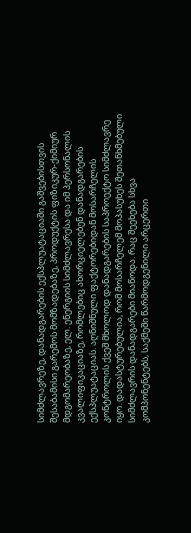სიმძლავრეზე, დანადგარების ექსპლუატაციაში გაშვებისთვის შესაბამისი გარემოს მომზადებაზე, პროდუქტის ფიზიკურ-ქიმიურ მდგომარეობაზე, ელ. ენერგიის სიმძლავრესა და იმ პერსონალის კვალიფიკაციაზე, რომლებიც ახორციელებენ დანადგარების ექსპლუატაციას. აღნიშნული ფაქტორებიდან მოსარჩელის კონტროლის ქვეშ მხოლოდ დანადგარების საპროექტო სიმძლავრე იყო. დადასტურებულია, რომ მოსარჩელემ მოპასუხეს შეთანხმებული სიმძლავრის დანადგარები მიაწოდა. რაც შეეხება სხვა კომპონენტებს, საქმეში წარმოდგენილი არცერთი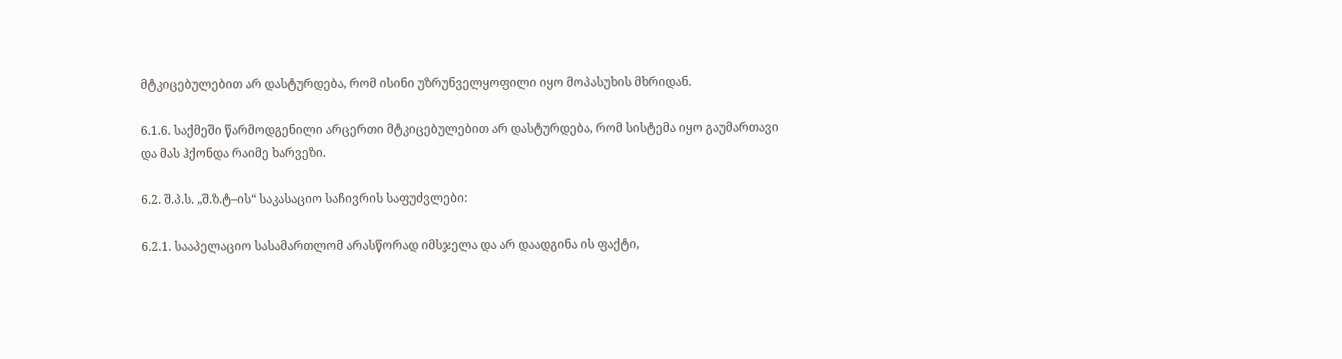მტკიცებულებით არ დასტურდება, რომ ისინი უზრუნველყოფილი იყო მოპასუხის მხრიდან.

6.1.6. საქმეში წარმოდგენილი არცერთი მტკიცებულებით არ დასტურდება, რომ სისტემა იყო გაუმართავი და მას ჰქონდა რაიმე ხარვეზი.

6.2. შ.პ.ს. „შ.ზ.ტ–ის“ საკასაციო საჩივრის საფუძვლები:

6.2.1. სააპელაციო სასამართლომ არასწორად იმსჯელა და არ დაადგინა ის ფაქტი,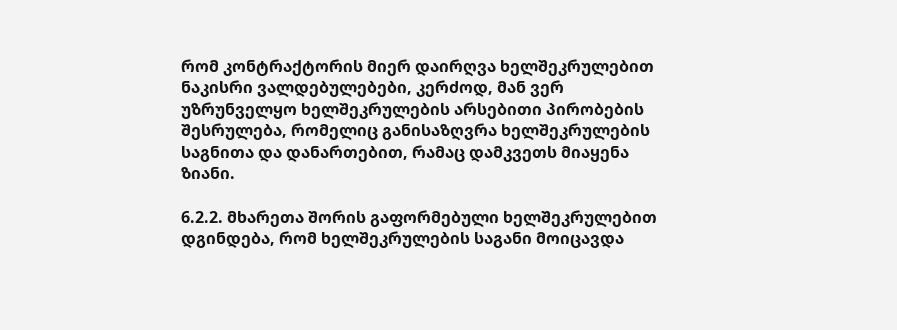რომ კონტრაქტორის მიერ დაირღვა ხელშეკრულებით ნაკისრი ვალდებულებები, კერძოდ, მან ვერ უზრუნველყო ხელშეკრულების არსებითი პირობების შესრულება, რომელიც განისაზღვრა ხელშეკრულების საგნითა და დანართებით, რამაც დამკვეთს მიაყენა ზიანი.

6.2.2. მხარეთა შორის გაფორმებული ხელშეკრულებით დგინდება, რომ ხელშეკრულების საგანი მოიცავდა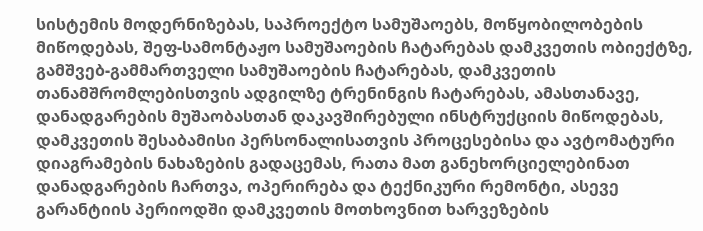სისტემის მოდერნიზებას, საპროექტო სამუშაოებს, მოწყობილობების მიწოდებას, შეფ-სამონტაჟო სამუშაოების ჩატარებას დამკვეთის ობიექტზე, გამშვებ-გამმართველი სამუშაოების ჩატარებას, დამკვეთის თანამშრომლებისთვის ადგილზე ტრენინგის ჩატარებას, ამასთანავე, დანადგარების მუშაობასთან დაკავშირებული ინსტრუქციის მიწოდებას, დამკვეთის შესაბამისი პერსონალისათვის პროცესებისა და ავტომატური დიაგრამების ნახაზების გადაცემას, რათა მათ განეხორციელებინათ დანადგარების ჩართვა, ოპერირება და ტექნიკური რემონტი, ასევე გარანტიის პერიოდში დამკვეთის მოთხოვნით ხარვეზების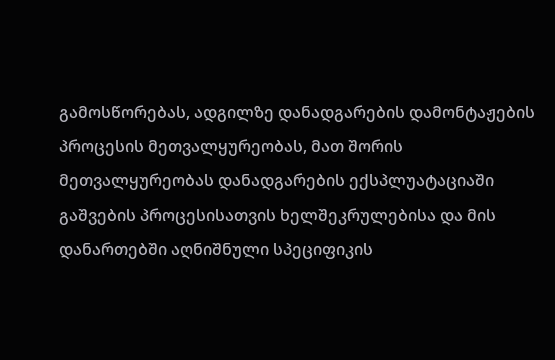გამოსწორებას, ადგილზე დანადგარების დამონტაჟების პროცესის მეთვალყურეობას, მათ შორის მეთვალყურეობას დანადგარების ექსპლუატაციაში გაშვების პროცესისათვის ხელშეკრულებისა და მის დანართებში აღნიშნული სპეციფიკის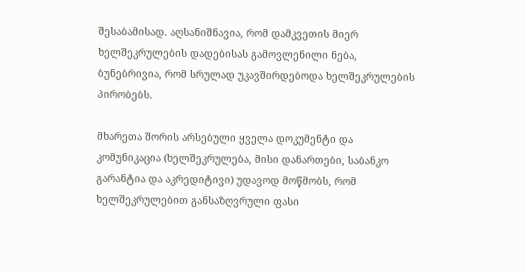შესაბამისად. აღსანიშნავია, რომ დამკვეთის მიერ ხელშეკრულების დადებისას გამოვლენილი ნება, ბუნებრივია, რომ სრულად უკავშირდებოდა ხელშეკრულების პირობებს.

მხარეთა შორის არსებული ყველა დოკუმენტი და კომუნიკაცია (ხელშეკრულება, მისი დანართები, საბანკო გარანტია და აკრედიტივი) უდავოდ მოწმობს, რომ ხელშეკრულებით განსაზღვრული ფასი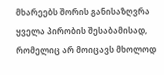მხარეებს შორის განისაზღვრა ყველა პირობის შესაბამისად, რომელიც არ მოიცავს მხოლოდ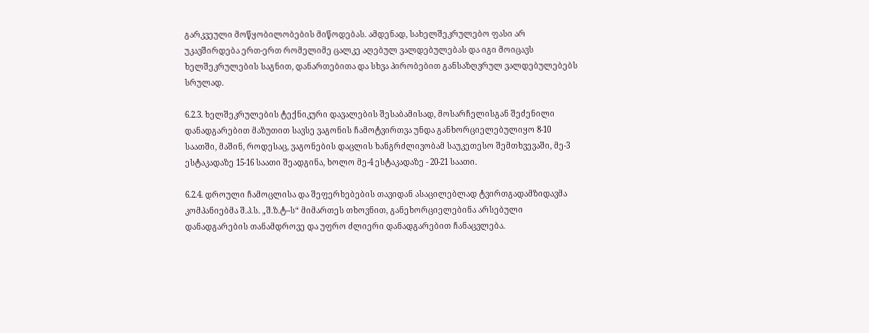გარკვეული მოწყობილობების მიწოდებას. ამდენად, სახელშეკრულებო ფასი არ უკავშირდება ერთ-ერთ რომელიმე ცალკე აღებულ ვალდებულებას და იგი მოიცავს ხელშეკრულების საგნით, დანართებითა და სხვა პირობებით განსაზღვრულ ვალდებულებებს სრულად.

6.2.3. ხელშეკრულების ტექნიკური დავალების შესაბამისად, მოსარჩელისგან შეძენილი დანადგარებით მაზუთით სავსე ვაგონის ჩამოტვირთვა უნდა განხორციელებულიყო 8-10 საათში, მაშინ, როდესაც, ვაგონების დაცლის ხანგრძლივობამ საუკეთესო შემთხვევაში, მე-3 ესტაკადაზე 15-16 საათი შეადგინა, ხოლო მე-4 ესტაკადაზე - 20-21 საათი.

6.2.4. დროული ჩამოცლისა და შეფერხებების თავიდან ასაცილებლად ტვირთგადამზიდავმა კომპანიებმა შ.პ.ს. „შ.ზ.ტ–ს“ მიმართეს თხოვნით, განეხორციელებინა არსებული დანადგარების თანამდროვე და უფრო ძლიერი დანადგარებით ჩანაცვლება.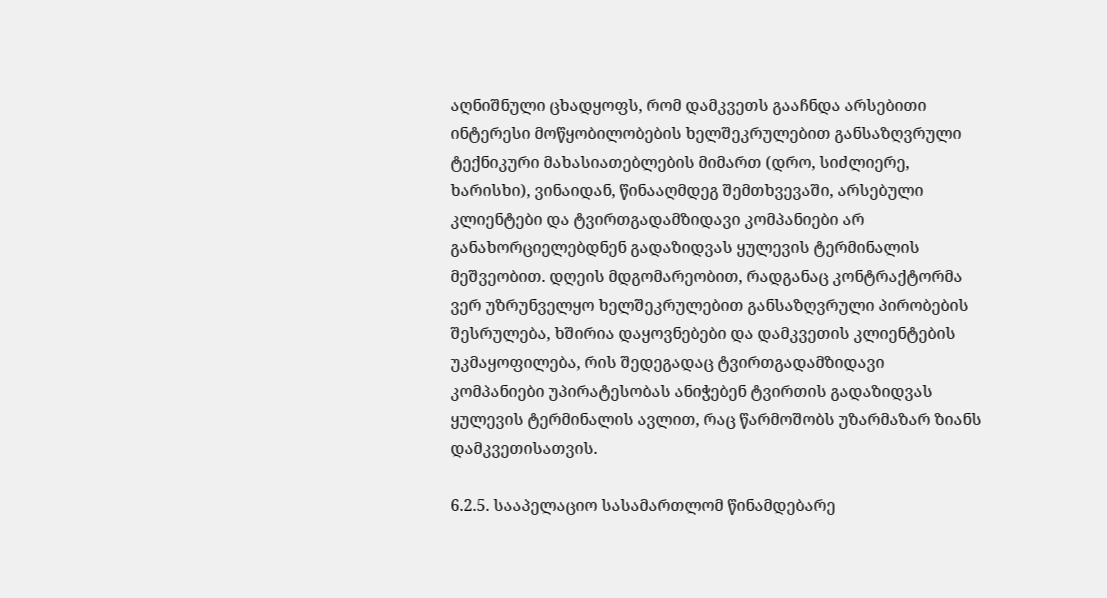აღნიშნული ცხადყოფს, რომ დამკვეთს გააჩნდა არსებითი ინტერესი მოწყობილობების ხელშეკრულებით განსაზღვრული ტექნიკური მახასიათებლების მიმართ (დრო, სიძლიერე, ხარისხი), ვინაიდან, წინააღმდეგ შემთხვევაში, არსებული კლიენტები და ტვირთგადამზიდავი კომპანიები არ განახორციელებდნენ გადაზიდვას ყულევის ტერმინალის მეშვეობით. დღეის მდგომარეობით, რადგანაც კონტრაქტორმა ვერ უზრუნველყო ხელშეკრულებით განსაზღვრული პირობების შესრულება, ხშირია დაყოვნებები და დამკვეთის კლიენტების უკმაყოფილება, რის შედეგადაც ტვირთგადამზიდავი კომპანიები უპირატესობას ანიჭებენ ტვირთის გადაზიდვას ყულევის ტერმინალის ავლით, რაც წარმოშობს უზარმაზარ ზიანს დამკვეთისათვის.

6.2.5. სააპელაციო სასამართლომ წინამდებარე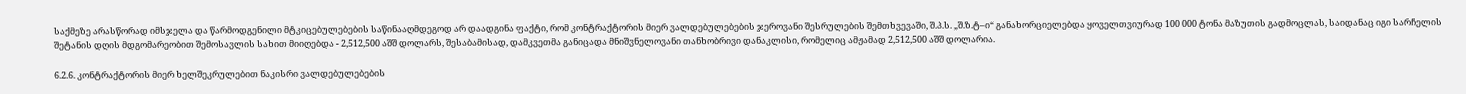საქმეზე არასწორად იმსჯელა და წარმოდგენილი მტკიცებულებების საწინააღმდეგოდ არ დაადგინა ფაქტი, რომ კონტრაქტორის მიერ ვალდებულებების ჯეროვანი შესრულების შემთხვევაში, შ.პ.ს. „შ.ზ.ტ–ი“ განახორციელებდა ყოველთვიურად 100 000 ტონა მაზუთის გადმოცლას, საიდანაც იგი სარჩელის შეტანის დღის მდგომარეობით შემოსავლის სახით მიიღებდა - 2,512,500 აშშ დოლარს, შესაბამისად, დამკვეთმა განიცადა მნიშვნელოვანი თანხობრივი დანაკლისი, რომელიც ამჟამად 2,512,500 აშშ დოლარია.

6.2.6. კონტრაქტორის მიერ ხელშეკრულებით ნაკისრი ვალდებულებების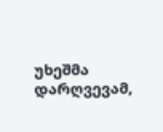უხეშმა დარღვევამ,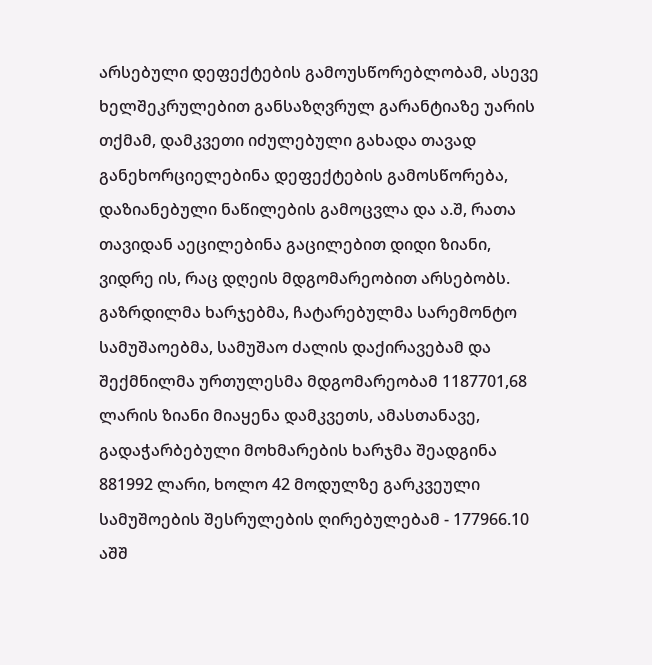არსებული დეფექტების გამოუსწორებლობამ, ასევე ხელშეკრულებით განსაზღვრულ გარანტიაზე უარის თქმამ, დამკვეთი იძულებული გახადა თავად განეხორციელებინა დეფექტების გამოსწორება, დაზიანებული ნაწილების გამოცვლა და ა.შ, რათა თავიდან აეცილებინა გაცილებით დიდი ზიანი, ვიდრე ის, რაც დღეის მდგომარეობით არსებობს. გაზრდილმა ხარჯებმა, ჩატარებულმა სარემონტო სამუშაოებმა, სამუშაო ძალის დაქირავებამ და შექმნილმა ურთულესმა მდგომარეობამ 1187701,68 ლარის ზიანი მიაყენა დამკვეთს, ამასთანავე, გადაჭარბებული მოხმარების ხარჯმა შეადგინა 881992 ლარი, ხოლო 42 მოდულზე გარკვეული სამუშოების შესრულების ღირებულებამ - 177966.10 აშშ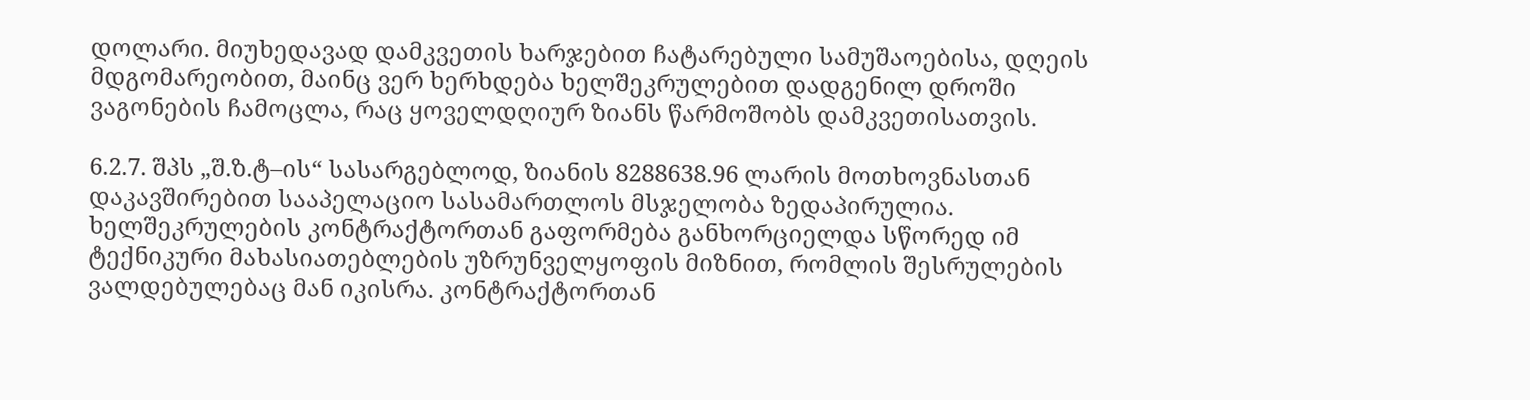დოლარი. მიუხედავად დამკვეთის ხარჯებით ჩატარებული სამუშაოებისა, დღეის მდგომარეობით, მაინც ვერ ხერხდება ხელშეკრულებით დადგენილ დროში ვაგონების ჩამოცლა, რაც ყოველდღიურ ზიანს წარმოშობს დამკვეთისათვის.

6.2.7. შპს „შ.ზ.ტ–ის“ სასარგებლოდ, ზიანის 8288638.96 ლარის მოთხოვნასთან დაკავშირებით სააპელაციო სასამართლოს მსჯელობა ზედაპირულია. ხელშეკრულების კონტრაქტორთან გაფორმება განხორციელდა სწორედ იმ ტექნიკური მახასიათებლების უზრუნველყოფის მიზნით, რომლის შესრულების ვალდებულებაც მან იკისრა. კონტრაქტორთან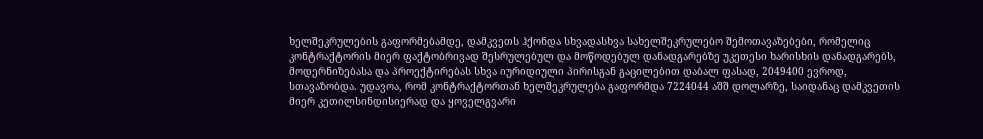ხელშეკრულების გაფორმებამდე, დამკვეთს ჰქონდა სხვადასხვა სახელშეკრულებო შემოთავაზებები, რომელიც კონტრაქტორის მიერ ფაქტობრივად შესრულებულ და მოწოდებულ დანადგარებზე უკეთესი ხარისხის დანადგარებს, მოდერნიზებასა და პროექტირებას სხვა იურიდიული პირისგან გაცილებით დაბალ ფასად, 2049400 ევროდ, სთავაზობდა. უდავოა, რომ კონტრაქტორთან ხელშეკრულება გაფორმდა 7224044 აშშ დოლარზე, საიდანაც დამკვეთის მიერ კეთილსინდისიერად და ყოველგვარი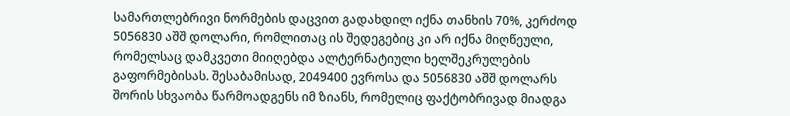სამართლებრივი ნორმების დაცვით გადახდილ იქნა თანხის 70%, კერძოდ 5056830 აშშ დოლარი, რომლითაც ის შედეგებიც კი არ იქნა მიღწეული, რომელსაც დამკვეთი მიიღებდა ალტერნატიული ხელშეკრულების გაფორმებისას. შესაბამისად, 2049400 ევროსა და 5056830 აშშ დოლარს შორის სხვაობა წარმოადგენს იმ ზიანს, რომელიც ფაქტობრივად მიადგა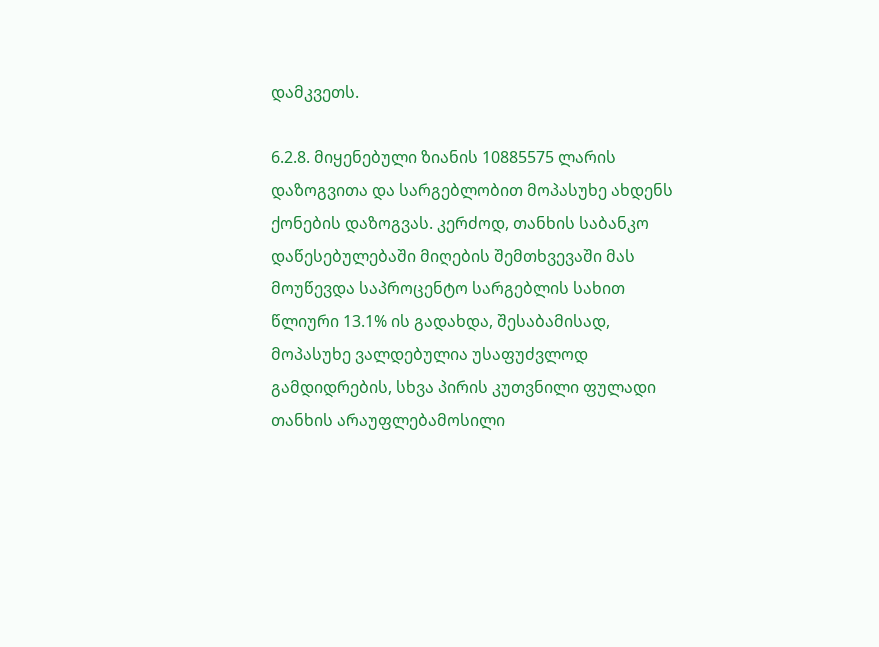დამკვეთს.

6.2.8. მიყენებული ზიანის 10885575 ლარის დაზოგვითა და სარგებლობით მოპასუხე ახდენს ქონების დაზოგვას. კერძოდ, თანხის საბანკო დაწესებულებაში მიღების შემთხვევაში მას მოუწევდა საპროცენტო სარგებლის სახით წლიური 13.1% ის გადახდა, შესაბამისად, მოპასუხე ვალდებულია უსაფუძვლოდ გამდიდრების, სხვა პირის კუთვნილი ფულადი თანხის არაუფლებამოსილი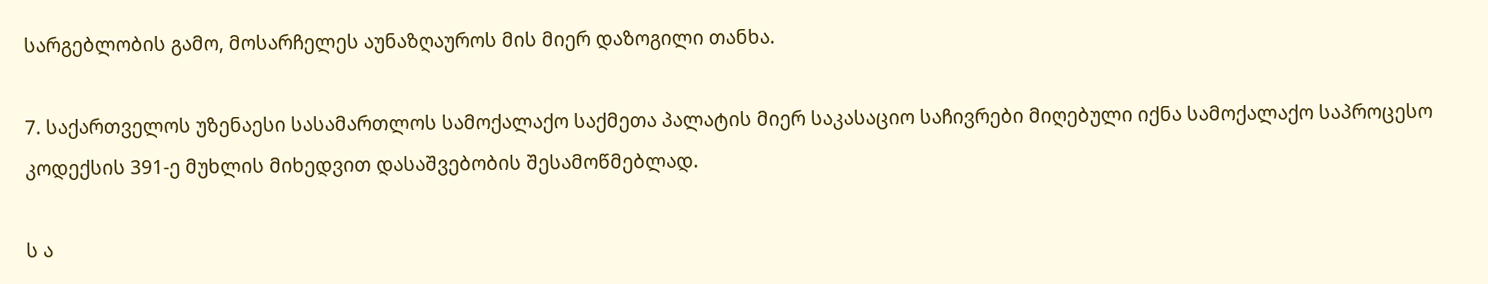სარგებლობის გამო, მოსარჩელეს აუნაზღაუროს მის მიერ დაზოგილი თანხა.

7. საქართველოს უზენაესი სასამართლოს სამოქალაქო საქმეთა პალატის მიერ საკასაციო საჩივრები მიღებული იქნა სამოქალაქო საპროცესო კოდექსის 391-ე მუხლის მიხედვით დასაშვებობის შესამოწმებლად.

ს ა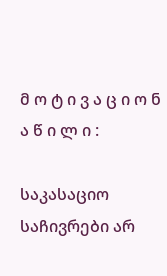მ ო ტ ი ვ ა ც ი ო ნ ა წ ი ლ ი :

საკასაციო საჩივრები არ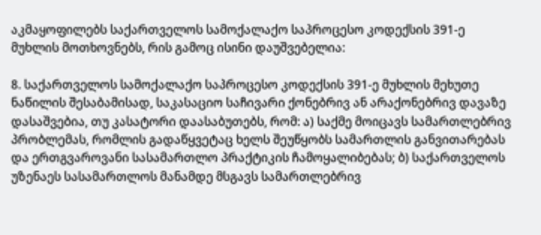აკმაყოფილებს საქართველოს სამოქალაქო საპროცესო კოდექსის 391-ე მუხლის მოთხოვნებს, რის გამოც ისინი დაუშვებელია:

8. საქართველოს სამოქალაქო საპროცესო კოდექსის 391-ე მუხლის მეხუთე ნაწილის შესაბამისად, საკასაციო საჩივარი ქონებრივ ან არაქონებრივ დავაზე დასაშვებია, თუ კასატორი დაასაბუთებს, რომ: ა) საქმე მოიცავს სამართლებრივ პრობლემას, რომლის გადაწყვეტაც ხელს შეუწყობს სამართლის განვითარებას და ერთგვაროვანი სასამართლო პრაქტიკის ჩამოყალიბებას; ბ) საქართველოს უზენაეს სასამართლოს მანამდე მსგავს სამართლებრივ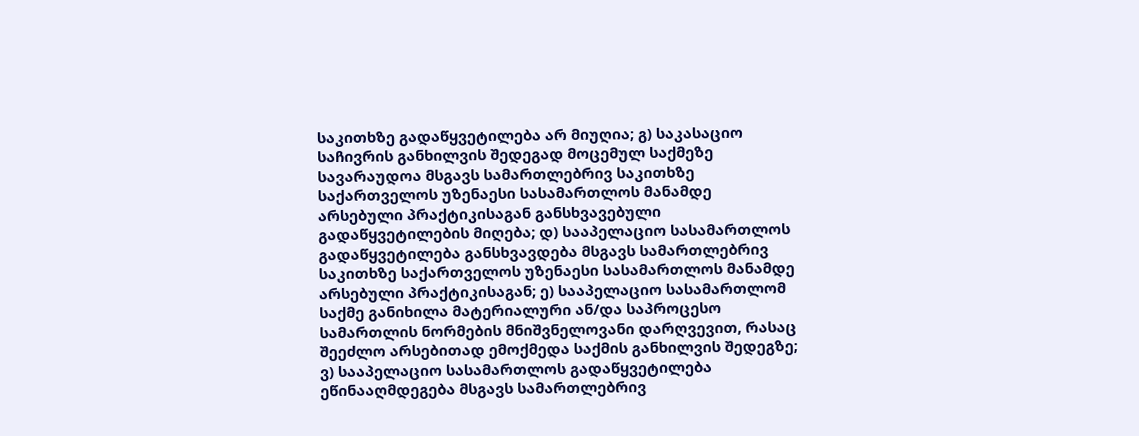საკითხზე გადაწყვეტილება არ მიუღია; გ) საკასაციო საჩივრის განხილვის შედეგად მოცემულ საქმეზე სავარაუდოა მსგავს სამართლებრივ საკითხზე საქართველოს უზენაესი სასამართლოს მანამდე არსებული პრაქტიკისაგან განსხვავებული გადაწყვეტილების მიღება; დ) სააპელაციო სასამართლოს გადაწყვეტილება განსხვავდება მსგავს სამართლებრივ საკითხზე საქართველოს უზენაესი სასამართლოს მანამდე არსებული პრაქტიკისაგან; ე) სააპელაციო სასამართლომ საქმე განიხილა მატერიალური ან/და საპროცესო სამართლის ნორმების მნიშვნელოვანი დარღვევით, რასაც შეეძლო არსებითად ემოქმედა საქმის განხილვის შედეგზე; ვ) სააპელაციო სასამართლოს გადაწყვეტილება ეწინააღმდეგება მსგავს სამართლებრივ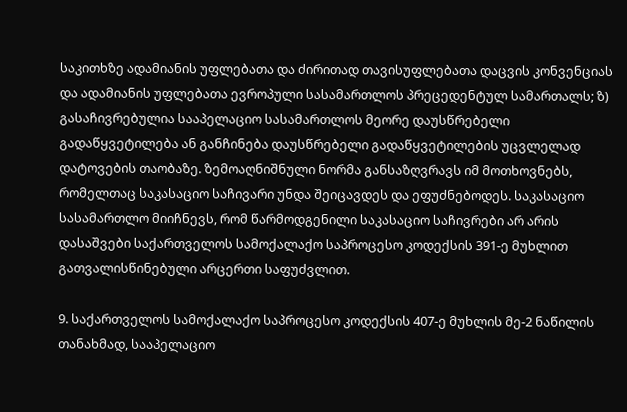საკითხზე ადამიანის უფლებათა და ძირითად თავისუფლებათა დაცვის კონვენციას და ადამიანის უფლებათა ევროპული სასამართლოს პრეცედენტულ სამართალს; ზ) გასაჩივრებულია სააპელაციო სასამართლოს მეორე დაუსწრებელი გადაწყვეტილება ან განჩინება დაუსწრებელი გადაწყვეტილების უცვლელად დატოვების თაობაზე. ზემოაღნიშნული ნორმა განსაზღვრავს იმ მოთხოვნებს, რომელთაც საკასაციო საჩივარი უნდა შეიცავდეს და ეფუძნებოდეს. საკასაციო სასამართლო მიიჩნევს, რომ წარმოდგენილი საკასაციო საჩივრები არ არის დასაშვები საქართველოს სამოქალაქო საპროცესო კოდექსის 391-ე მუხლით გათვალისწინებული არცერთი საფუძვლით.

9. საქართველოს სამოქალაქო საპროცესო კოდექსის 407-ე მუხლის მე-2 ნაწილის თანახმად, სააპელაციო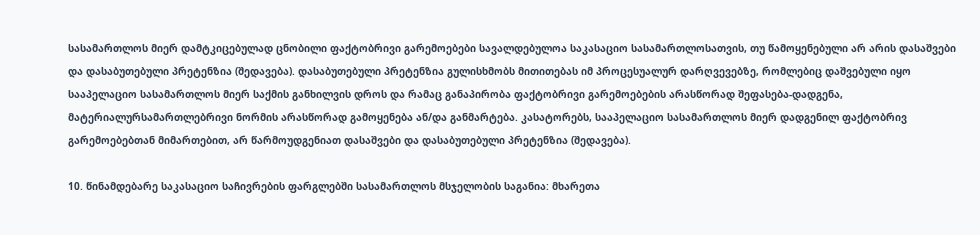სასამართლოს მიერ დამტკიცებულად ცნობილი ფაქტობრივი გარემოებები სავალდებულოა საკასაციო სასამართლოსათვის, თუ წამოყენებული არ არის დასაშვები და დასაბუთებული პრეტენზია (შედავება). დასაბუთებული პრეტენზია გულისხმობს მითითებას იმ პროცესუალურ დარღვევებზე, რომლებიც დაშვებული იყო სააპელაციო სასამართლოს მიერ საქმის განხილვის დროს და რამაც განაპირობა ფაქტობრივი გარემოებების არასწორად შეფასება-დადგენა, მატერიალურსამართლებრივი ნორმის არასწორად გამოყენება ან/და განმარტება. კასატორებს, სააპელაციო სასამართლოს მიერ დადგენილ ფაქტობრივ გარემოებებთან მიმართებით, არ წარმოუდგენიათ დასაშვები და დასაბუთებული პრეტენზია (შედავება).

10. წინამდებარე საკასაციო საჩივრების ფარგლებში სასამართლოს მსჯელობის საგანია: მხარეთა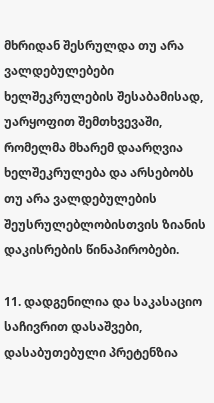მხრიდან შესრულდა თუ არა ვალდებულებები ხელშეკრულების შესაბამისად, უარყოფით შემთხვევაში, რომელმა მხარემ დაარღვია ხელშეკრულება და არსებობს თუ არა ვალდებულების შეუსრულებლობისთვის ზიანის დაკისრების წინაპირობები.

11. დადგენილია და საკასაციო საჩივრით დასაშვები, დასაბუთებული პრეტენზია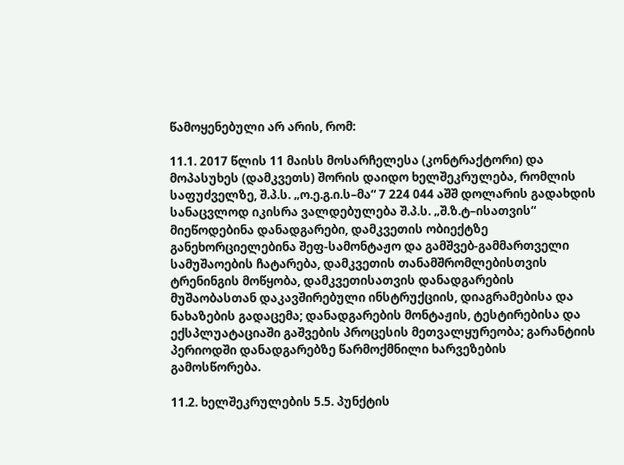წამოყენებული არ არის, რომ:

11.1. 2017 წლის 11 მაისს მოსარჩელესა (კონტრაქტორი) და მოპასუხეს (დამკვეთს) შორის დაიდო ხელშეკრულება, რომლის საფუძველზე, შ.პ.ს. „ო.ე.გ.ი.ს–მა“ 7 224 044 აშშ დოლარის გადახდის სანაცვლოდ იკისრა ვალდებულება შ.პ.ს. „შ.ზ.ტ–ისათვის“ მიეწოდებინა დანადგარები, დამკვეთის ობიექტზე განეხორციელებინა შეფ-სამონტაჟო და გამშვებ-გამმართველი სამუშაოების ჩატარება, დამკვეთის თანამშრომლებისთვის ტრენინგის მოწყობა, დამკვეთისათვის დანადგარების მუშაობასთან დაკავშირებული ინსტრუქციის, დიაგრამებისა და ნახაზების გადაცემა; დანადგარების მონტაჟის, ტესტირებისა და ექსპლუატაციაში გაშვების პროცესის მეთვალყურეობა; გარანტიის პერიოდში დანადგარებზე წარმოქმნილი ხარვეზების გამოსწორება.

11.2. ხელშეკრულების 5.5. პუნქტის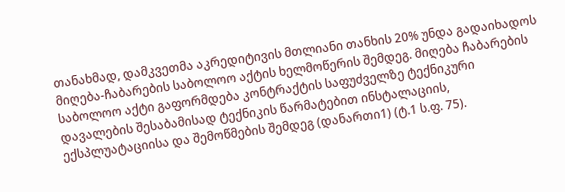თანახმად, დამკვეთმა აკრედიტივის მთლიანი თანხის 20% უნდა გადაიხადოს მიღება-ჩაბარების საბოლოო აქტის ხელმოწერის შემდეგ. მიღება ჩაბარების საბოლოო აქტი გაფორმდება კონტრაქტის საფუძველზე ტექნიკური დავალების შესაბამისად ტექნიკის წარმატებით ინსტალაციის, ექსპლუატაციისა და შემოწმების შემდეგ (დანართი1) (ტ.1 ს.ფ. 75).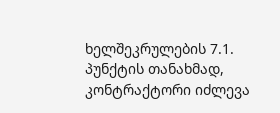ხელშეკრულების 7.1. პუნქტის თანახმად, კონტრაქტორი იძლევა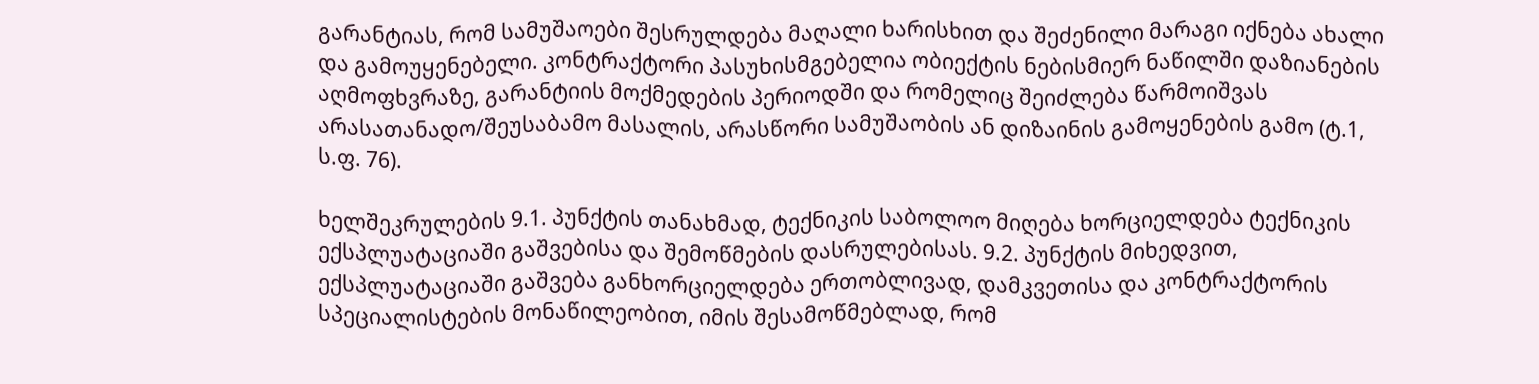გარანტიას, რომ სამუშაოები შესრულდება მაღალი ხარისხით და შეძენილი მარაგი იქნება ახალი და გამოუყენებელი. კონტრაქტორი პასუხისმგებელია ობიექტის ნებისმიერ ნაწილში დაზიანების აღმოფხვრაზე, გარანტიის მოქმედების პერიოდში და რომელიც შეიძლება წარმოიშვას არასათანადო/შეუსაბამო მასალის, არასწორი სამუშაობის ან დიზაინის გამოყენების გამო (ტ.1, ს.ფ. 76).

ხელშეკრულების 9.1. პუნქტის თანახმად, ტექნიკის საბოლოო მიღება ხორციელდება ტექნიკის ექსპლუატაციაში გაშვებისა და შემოწმების დასრულებისას. 9.2. პუნქტის მიხედვით, ექსპლუატაციაში გაშვება განხორციელდება ერთობლივად, დამკვეთისა და კონტრაქტორის სპეციალისტების მონაწილეობით, იმის შესამოწმებლად, რომ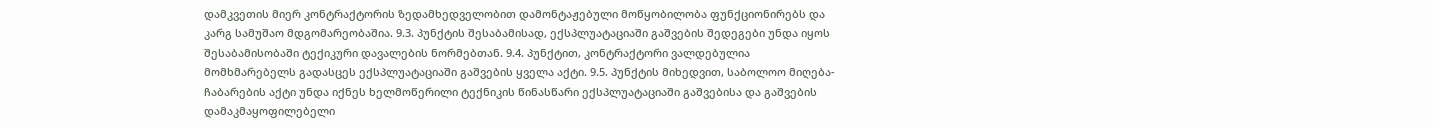დამკვეთის მიერ კონტრაქტორის ზედამხედველობით დამონტაჟებული მოწყობილობა ფუნქციონირებს და კარგ სამუშაო მდგომარეობაშია. 9.3. პუნქტის შესაბამისად, ექსპლუატაციაში გაშვების შედეგები უნდა იყოს შესაბამისობაში ტექიკური დავალების ნორმებთან. 9.4. პუნქტით, კონტრაქტორი ვალდებულია მომხმარებელს გადასცეს ექსპლუატაციაში გაშვების ყველა აქტი. 9.5. პუნქტის მიხედვით, საბოლოო მიღება-ჩაბარების აქტი უნდა იქნეს ხელმოწერილი ტექნიკის წინასწარი ექსპლუატაციაში გაშვებისა და გაშვების დამაკმაყოფილებელი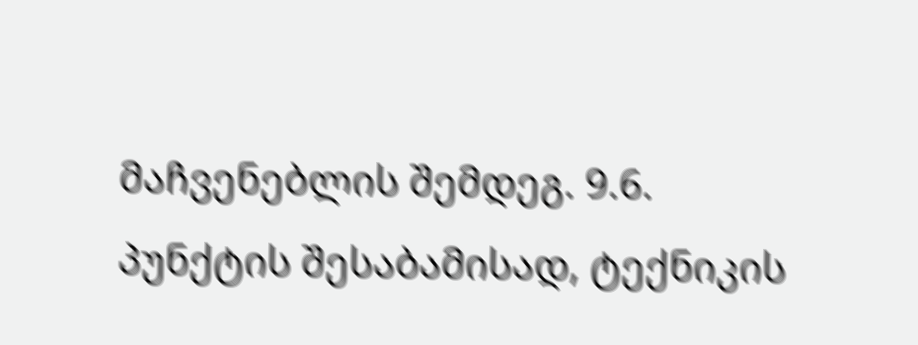მაჩვენებლის შემდეგ. 9.6. პუნქტის შესაბამისად, ტექნიკის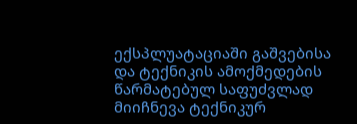ექსპლუატაციაში გაშვებისა და ტექნიკის ამოქმედების წარმატებულ საფუძვლად მიიჩნევა ტექნიკურ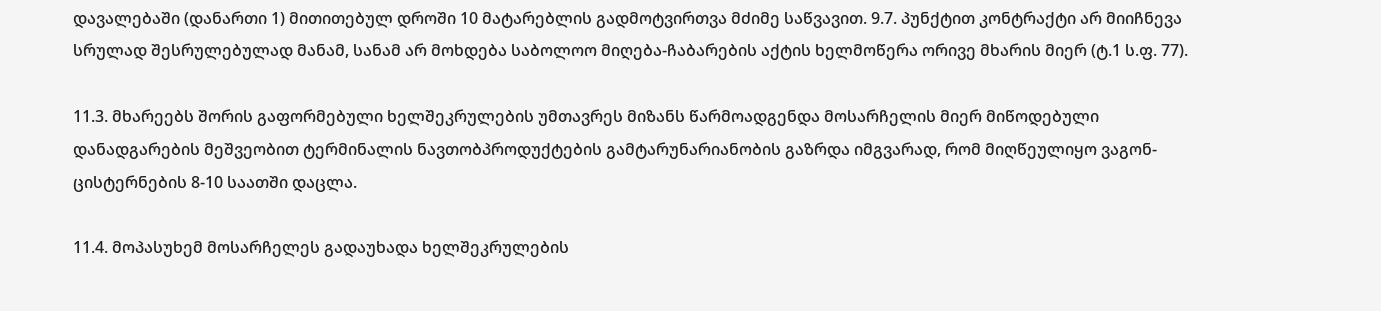დავალებაში (დანართი 1) მითითებულ დროში 10 მატარებლის გადმოტვირთვა მძიმე საწვავით. 9.7. პუნქტით კონტრაქტი არ მიიჩნევა სრულად შესრულებულად მანამ, სანამ არ მოხდება საბოლოო მიღება-ჩაბარების აქტის ხელმოწერა ორივე მხარის მიერ (ტ.1 ს.ფ. 77).

11.3. მხარეებს შორის გაფორმებული ხელშეკრულების უმთავრეს მიზანს წარმოადგენდა მოსარჩელის მიერ მიწოდებული დანადგარების მეშვეობით ტერმინალის ნავთობპროდუქტების გამტარუნარიანობის გაზრდა იმგვარად, რომ მიღწეულიყო ვაგონ-ცისტერნების 8-10 საათში დაცლა.

11.4. მოპასუხემ მოსარჩელეს გადაუხადა ხელშეკრულების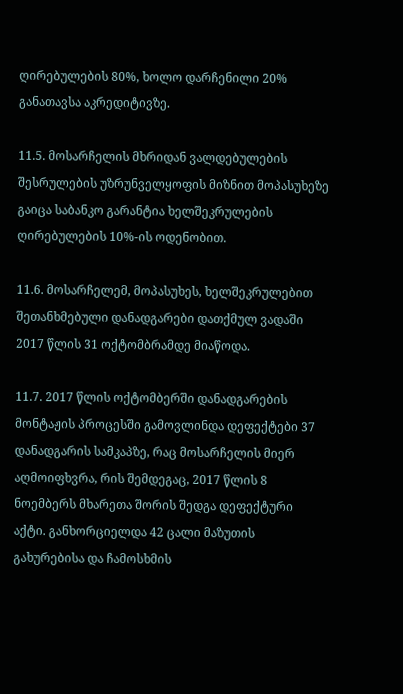ღირებულების 80%, ხოლო დარჩენილი 20% განათავსა აკრედიტივზე.

11.5. მოსარჩელის მხრიდან ვალდებულების შესრულების უზრუნველყოფის მიზნით მოპასუხეზე გაიცა საბანკო გარანტია ხელშეკრულების ღირებულების 10%-ის ოდენობით.

11.6. მოსარჩელემ, მოპასუხეს, ხელშეკრულებით შეთანხმებული დანადგარები დათქმულ ვადაში 2017 წლის 31 ოქტომბრამდე მიაწოდა.

11.7. 2017 წლის ოქტომბერში დანადგარების მონტაჟის პროცესში გამოვლინდა დეფექტები 37 დანადგარის სამკაპზე, რაც მოსარჩელის მიერ აღმოიფხვრა, რის შემდეგაც, 2017 წლის 8 ნოემბერს მხარეთა შორის შედგა დეფექტური აქტი. განხორციელდა 42 ცალი მაზუთის გახურებისა და ჩამოსხმის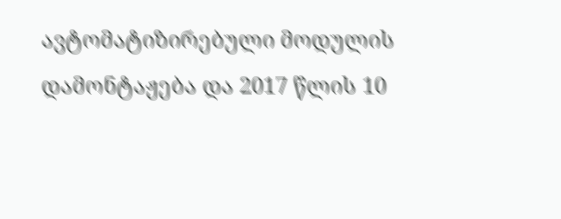ავტომატიზირებული მოდულის დამონტაჟება და 2017 წლის 10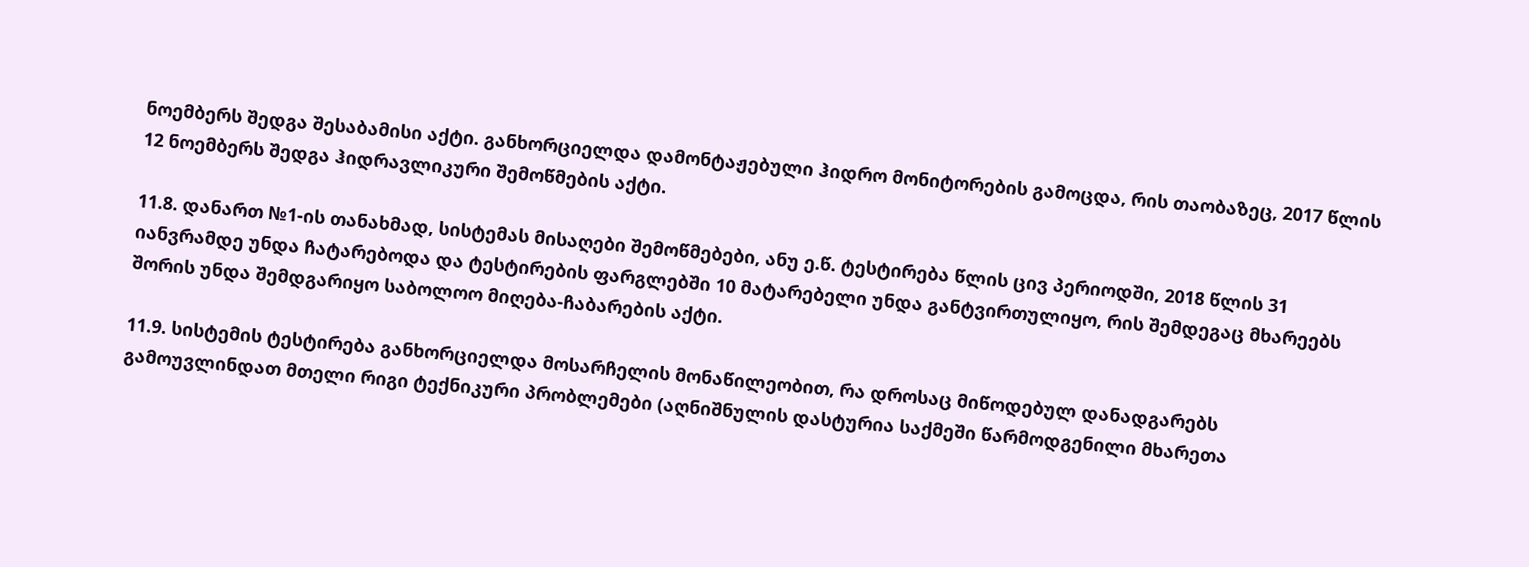ნოემბერს შედგა შესაბამისი აქტი. განხორციელდა დამონტაჟებული ჰიდრო მონიტორების გამოცდა, რის თაობაზეც, 2017 წლის 12 ნოემბერს შედგა ჰიდრავლიკური შემოწმების აქტი.

11.8. დანართ №1-ის თანახმად, სისტემას მისაღები შემოწმებები, ანუ ე.წ. ტესტირება წლის ცივ პერიოდში, 2018 წლის 31 იანვრამდე უნდა ჩატარებოდა და ტესტირების ფარგლებში 10 მატარებელი უნდა განტვირთულიყო, რის შემდეგაც მხარეებს შორის უნდა შემდგარიყო საბოლოო მიღება-ჩაბარების აქტი.

11.9. სისტემის ტესტირება განხორციელდა მოსარჩელის მონაწილეობით, რა დროსაც მიწოდებულ დანადგარებს გამოუვლინდათ მთელი რიგი ტექნიკური პრობლემები (აღნიშნულის დასტურია საქმეში წარმოდგენილი მხარეთა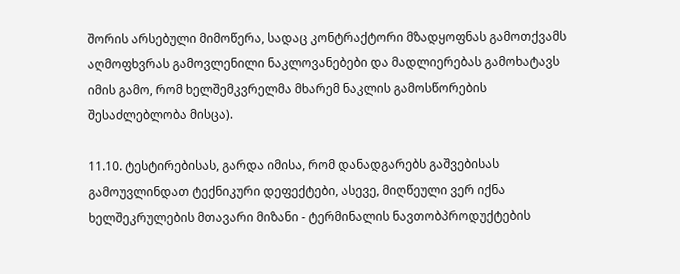შორის არსებული მიმოწერა, სადაც კონტრაქტორი მზადყოფნას გამოთქვამს აღმოფხვრას გამოვლენილი ნაკლოვანებები და მადლიერებას გამოხატავს იმის გამო, რომ ხელშემკვრელმა მხარემ ნაკლის გამოსწორების შესაძლებლობა მისცა).

11.10. ტესტირებისას, გარდა იმისა, რომ დანადგარებს გაშვებისას გამოუვლინდათ ტექნიკური დეფექტები, ასევე, მიღწეული ვერ იქნა ხელშეკრულების მთავარი მიზანი - ტერმინალის ნავთობპროდუქტების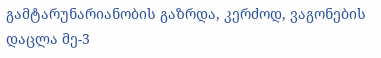გამტარუნარიანობის გაზრდა, კერძოდ, ვაგონების დაცლა მე-3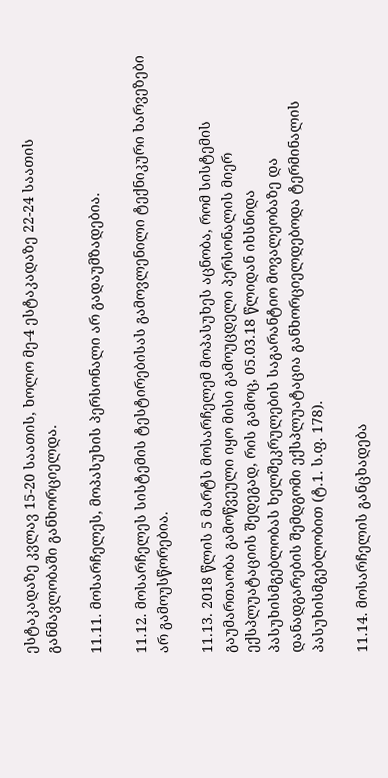ესტაკადაზე კვლავ 15-20 საათის, ხოლო მე-4 ესტაკადაზე 22-24 საათის განმავლობაში განხორციელდა.

11.11. მოსარჩელეს, მოპასუხის პერსონალი არ გადაუმზადებია.

11.12. მოსარჩელეს სისტემის ტესტირებისას გამოვლენილი ტექნიკური ხარვეზები არ გამოუსწორებია.

11.13. 2018 წლის 5 მარტს მოსარჩელემ მოპასუხეს აცნობა, რომ სისტემის გაუმართაობა გამოწვეული იყო მისი გამოუცდელი პერსონალის მიერ ექსპლუატაციის შედეგად, რის გამოც, 05.03.18 წლიდან იხსნიდა პასუხისმგებლობას ხელშეკრულების საგარანტიო მოვალეობაზე და დანადგარების შემდგომი ექსპლუატაცია განხორციელდებოდა ტერმინალის პასუხისმგებლობით (ტ.1. ს.ფ. 178).

11.14. მოსარჩელის განცხადება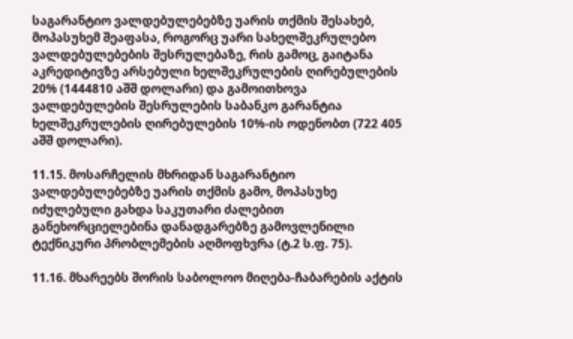საგარანტიო ვალდებულებებზე უარის თქმის შესახებ, მოპასუხემ შეაფასა, როგორც უარი სახელშეკრულებო ვალდებულებების შესრულებაზე, რის გამოც, გაიტანა აკრედიტივზე არსებული ხელშეკრულების ღირებულების 20% (1444810 აშშ დოლარი) და გამოითხოვა ვალდებულების შესრულების საბანკო გარანტია ხელშეკრულების ღირებულების 10%-ის ოდენობთ (722 405 აშშ დოლარი).

11.15. მოსარჩელის მხრიდან საგარანტიო ვალდებულებებზე უარის თქმის გამო, მოპასუხე იძულებული გახდა საკუთარი ძალებით განეხორციელებინა დანადგარებზე გამოვლენილი ტექნიკური პრობლემების აღმოფხვრა (ტ.2 ს.ფ. 75).

11.16. მხარეებს შორის საბოლოო მიღება-ჩაბარების აქტის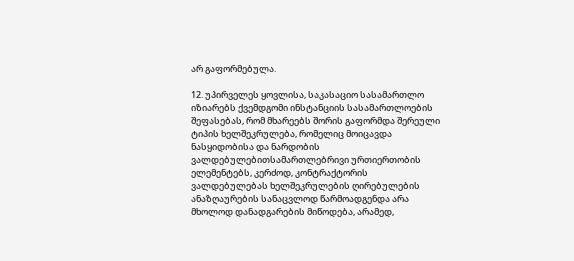არ გაფორმებულა.

12. უპირველეს ყოვლისა, საკასაციო სასამართლო იზიარებს ქვემდგომი ინსტანციის სასამართლოების შეფასებას, რომ მხარეებს შორის გაფორმდა შერეული ტიპის ხელშეკრულება, რომელიც მოიცავდა ნასყიდობისა და ნარდობის ვალდებულებითსამართლებრივი ურთიერთობის ელემენტებს, კერძოდ, კონტრაქტორის ვალდებულებას ხელშეკრულების ღირებულების ანაზღაურების სანაცვლოდ წარმოადგენდა არა მხოლოდ დანადგარების მიწოდება, არამედ,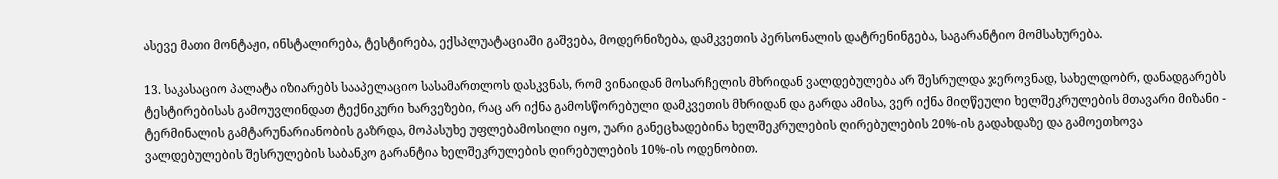ასევე მათი მონტაჟი, ინსტალირება, ტესტირება, ექსპლუატაციაში გაშვება, მოდერნიზება, დამკვეთის პერსონალის დატრენინგება, საგარანტიო მომსახურება.

13. საკასაციო პალატა იზიარებს სააპელაციო სასამართლოს დასკვნას, რომ ვინაიდან მოსარჩელის მხრიდან ვალდებულება არ შესრულდა ჯეროვნად, სახელდობრ, დანადგარებს ტესტირებისას გამოუვლინდათ ტექნიკური ხარვეზები, რაც არ იქნა გამოსწორებული დამკვეთის მხრიდან და გარდა ამისა, ვერ იქნა მიღწეული ხელშეკრულების მთავარი მიზანი - ტერმინალის გამტარუნარიანობის გაზრდა, მოპასუხე უფლებამოსილი იყო, უარი განეცხადებინა ხელშეკრულების ღირებულების 20%-ის გადახდაზე და გამოეთხოვა ვალდებულების შესრულების საბანკო გარანტია ხელშეკრულების ღირებულების 10%-ის ოდენობით.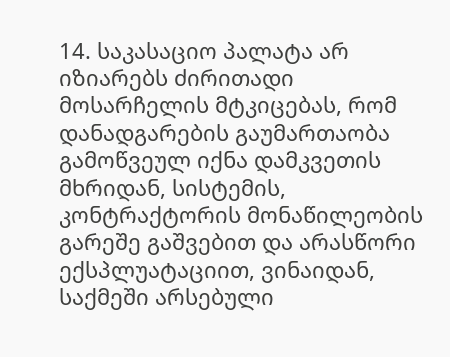14. საკასაციო პალატა არ იზიარებს ძირითადი მოსარჩელის მტკიცებას, რომ დანადგარების გაუმართაობა გამოწვეულ იქნა დამკვეთის მხრიდან, სისტემის, კონტრაქტორის მონაწილეობის გარეშე გაშვებით და არასწორი ექსპლუატაციით, ვინაიდან, საქმეში არსებული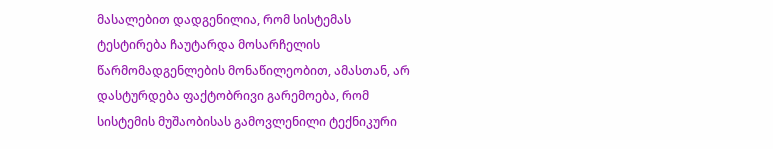მასალებით დადგენილია, რომ სისტემას ტესტირება ჩაუტარდა მოსარჩელის წარმომადგენლების მონაწილეობით, ამასთან, არ დასტურდება ფაქტობრივი გარემოება, რომ სისტემის მუშაობისას გამოვლენილი ტექნიკური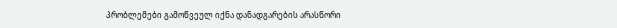პრობლემები გამოწვეულ იქნა დანადგარების არასწორი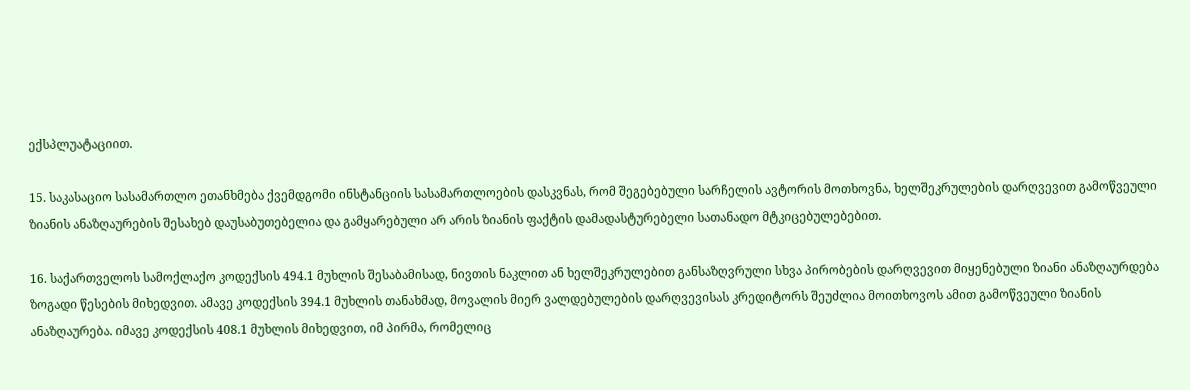ექსპლუატაციით.

15. საკასაციო სასამართლო ეთანხმება ქვემდგომი ინსტანციის სასამართლოების დასკვნას, რომ შეგებებული სარჩელის ავტორის მოთხოვნა, ხელშეკრულების დარღვევით გამოწვეული ზიანის ანაზღაურების შესახებ დაუსაბუთებელია და გამყარებული არ არის ზიანის ფაქტის დამადასტურებელი სათანადო მტკიცებულებებით.

16. საქართველოს სამოქლაქო კოდექსის 494.1 მუხლის შესაბამისად, ნივთის ნაკლით ან ხელშეკრულებით განსაზღვრული სხვა პირობების დარღვევით მიყენებული ზიანი ანაზღაურდება ზოგადი წესების მიხედვით. ამავე კოდექსის 394.1 მუხლის თანახმად, მოვალის მიერ ვალდებულების დარღვევისას კრედიტორს შეუძლია მოითხოვოს ამით გამოწვეული ზიანის ანაზღაურება. იმავე კოდექსის 408.1 მუხლის მიხედვით, იმ პირმა, რომელიც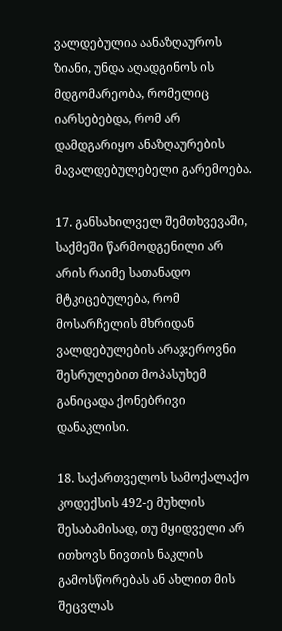ვალდებულია აანაზღაუროს ზიანი, უნდა აღადგინოს ის მდგომარეობა, რომელიც იარსებებდა, რომ არ დამდგარიყო ანაზღაურების მავალდებულებელი გარემოება.

17. განსახილველ შემთხვევაში, საქმეში წარმოდგენილი არ არის რაიმე სათანადო მტკიცებულება, რომ მოსარჩელის მხრიდან ვალდებულების არაჯეროვნი შესრულებით მოპასუხემ განიცადა ქონებრივი დანაკლისი.

18. საქართველოს სამოქალაქო კოდექსის 492-ე მუხლის შესაბამისად, თუ მყიდველი არ ითხოვს ნივთის ნაკლის გამოსწორებას ან ახლით მის შეცვლას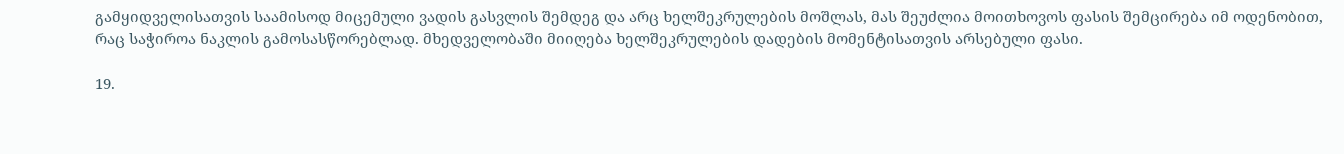გამყიდველისათვის საამისოდ მიცემული ვადის გასვლის შემდეგ და არც ხელშეკრულების მოშლას, მას შეუძლია მოითხოვოს ფასის შემცირება იმ ოდენობით, რაც საჭიროა ნაკლის გამოსასწორებლად. მხედველობაში მიიღება ხელშეკრულების დადების მომენტისათვის არსებული ფასი.

19.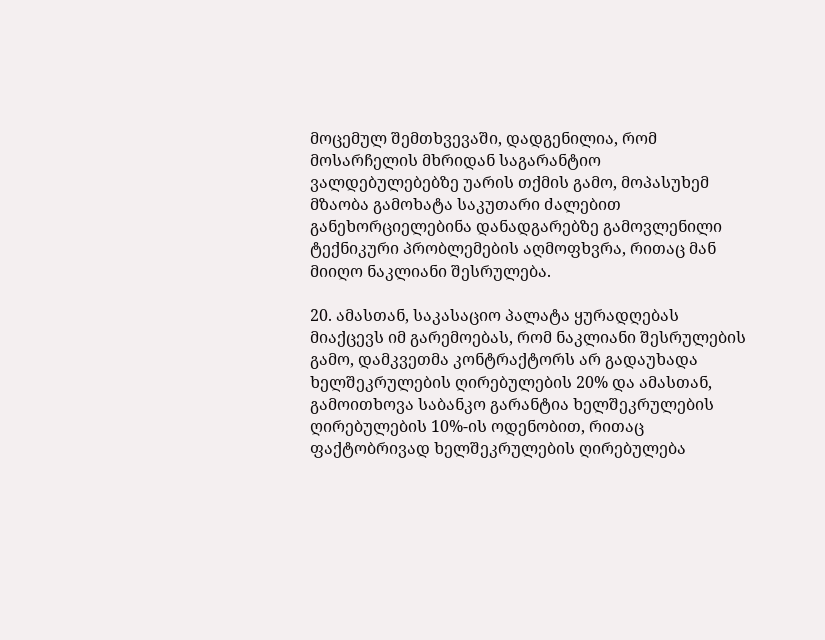მოცემულ შემთხვევაში, დადგენილია, რომ მოსარჩელის მხრიდან საგარანტიო ვალდებულებებზე უარის თქმის გამო, მოპასუხემ მზაობა გამოხატა საკუთარი ძალებით განეხორციელებინა დანადგარებზე გამოვლენილი ტექნიკური პრობლემების აღმოფხვრა, რითაც მან მიიღო ნაკლიანი შესრულება.

20. ამასთან, საკასაციო პალატა ყურადღებას მიაქცევს იმ გარემოებას, რომ ნაკლიანი შესრულების გამო, დამკვეთმა კონტრაქტორს არ გადაუხადა ხელშეკრულების ღირებულების 20% და ამასთან, გამოითხოვა საბანკო გარანტია ხელშეკრულების ღირებულების 10%-ის ოდენობით, რითაც ფაქტობრივად ხელშეკრულების ღირებულება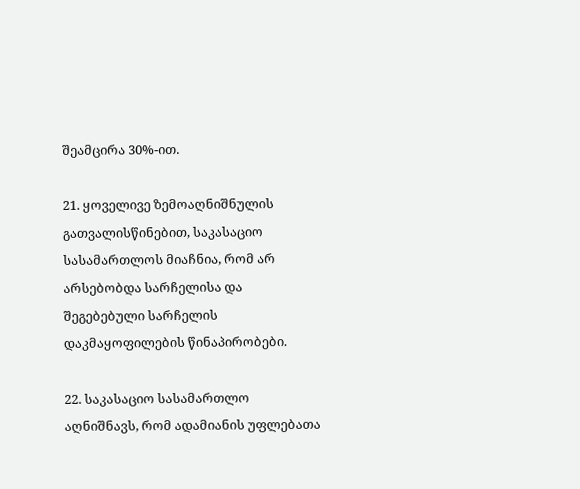შეამცირა 30%-ით.

21. ყოველივე ზემოაღნიშნულის გათვალისწინებით, საკასაციო სასამართლოს მიაჩნია, რომ არ არსებობდა სარჩელისა და შეგებებული სარჩელის დაკმაყოფილების წინაპირობები.

22. საკასაციო სასამართლო აღნიშნავს, რომ ადამიანის უფლებათა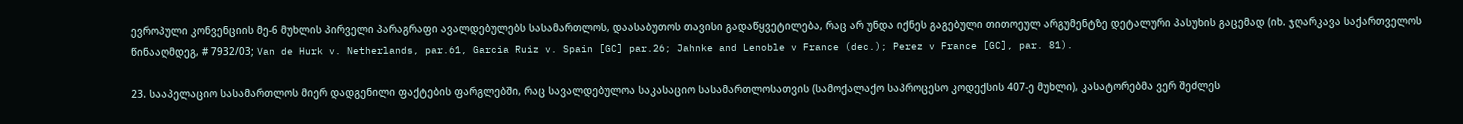ევროპული კონვენციის მე-6 მუხლის პირველი პარაგრაფი ავალდებულებს სასამართლოს, დაასაბუთოს თავისი გადაწყვეტილება, რაც არ უნდა იქნეს გაგებული თითოეულ არგუმენტზე დეტალური პასუხის გაცემად (იხ. ჯღარკავა საქართველოს წინააღმდეგ, # 7932/03; Van de Hurk v. Netherlands, par.61, Garcia Ruiz v. Spain [GC] par.26; Jahnke and Lenoble v France (dec.); Perez v France [GC], par. 81).

23. სააპელაციო სასამართლოს მიერ დადგენილი ფაქტების ფარგლებში, რაც სავალდებულოა საკასაციო სასამართლოსათვის (სამოქალაქო საპროცესო კოდექსის 407-ე მუხლი), კასატორებმა ვერ შეძლეს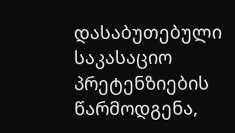დასაბუთებული საკასაციო პრეტენზიების წარმოდგენა,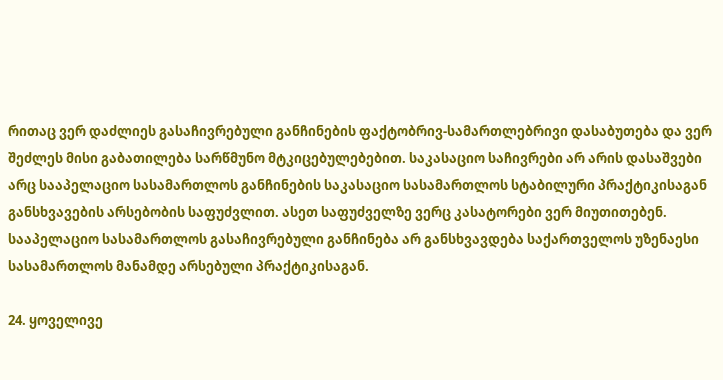რითაც ვერ დაძლიეს გასაჩივრებული განჩინების ფაქტობრივ-სამართლებრივი დასაბუთება და ვერ შეძლეს მისი გაბათილება სარწმუნო მტკიცებულებებით. საკასაციო საჩივრები არ არის დასაშვები არც სააპელაციო სასამართლოს განჩინების საკასაციო სასამართლოს სტაბილური პრაქტიკისაგან განსხვავების არსებობის საფუძვლით. ასეთ საფუძველზე ვერც კასატორები ვერ მიუთითებენ. სააპელაციო სასამართლოს გასაჩივრებული განჩინება არ განსხვავდება საქართველოს უზენაესი სასამართლოს მანამდე არსებული პრაქტიკისაგან.

24. ყოველივე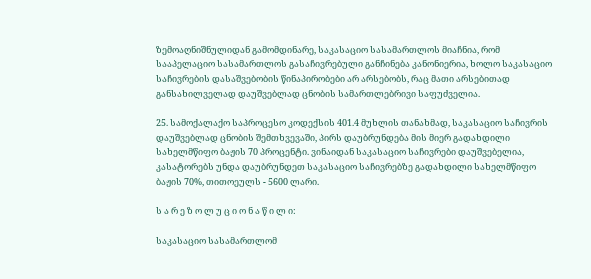ზემოაღნიშნულიდან გამომდინარე, საკასაციო სასამართლოს მიაჩნია, რომ სააპელაციო სასამართლოს გასაჩივრებული განჩინება კანონიერია, ხოლო საკასაციო საჩივრების დასაშვებობის წინაპირობები არ არსებობს, რაც მათი არსებითად განსახილველად დაუშვებლად ცნობის სამართლებრივი საფუძველია.

25. სამოქალაქო საპროცესო კოდექსის 401.4 მუხლის თანახმად, საკასაციო საჩივრის დაუშვებლად ცნობის შემთხვევაში, პირს დაუბრუნდება მის მიერ გადახდილი სახელმწიფო ბაჟის 70 პროცენტი. ვინაიდან საკასაციო საჩივრები დაუშვებელია, კასატორებს უნდა დაუბრუნდეთ საკასაციო საჩივრებზე გადახდილი სახელმწიფო ბაჟის 70%, თითოეულს - 5600 ლარი.

ს ა რ ე ზ ო ლ უ ც ი ო ნ ა წ ი ლ ი:

საკასაციო სასამართლომ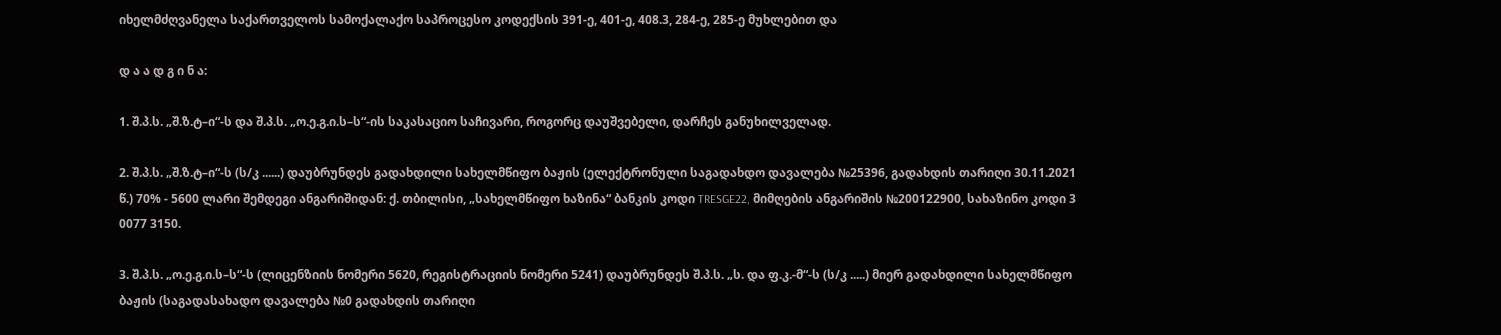იხელმძღვანელა საქართველოს სამოქალაქო საპროცესო კოდექსის 391-ე, 401-ე, 408.3, 284-ე, 285-ე მუხლებით და

დ ა ა დ გ ი ნ ა:

1. შ.პ.ს. „შ.ზ.ტ–ი“-ს და შ.პ.ს. „ო.ე.გ.ი.ს–ს“-ის საკასაციო საჩივარი, როგორც დაუშვებელი, დარჩეს განუხილველად.

2. შ.პ.ს. „შ.ზ.ტ–ი“-ს (ს/კ ......) დაუბრუნდეს გადახდილი სახელმწიფო ბაჟის (ელექტრონული საგადახდო დავალება №25396, გადახდის თარიღი 30.11.2021 წ.) 70% - 5600 ლარი შემდეგი ანგარიშიდან: ქ. თბილისი, „სახელმწიფო ხაზინა“ ბანკის კოდი TRESGE22, მიმღების ანგარიშის №200122900, სახაზინო კოდი 3 0077 3150.

3. შ.პ.ს. „ო.ე.გ.ი.ს–ს“-ს (ლიცენზიის ნომერი 5620, რეგისტრაციის ნომერი 5241) დაუბრუნდეს შ.პ.ს. „ს. და ფ.კ.-მ“-ს (ს/კ .....) მიერ გადახდილი სახელმწიფო ბაჟის (საგადასახადო დავალება №0 გადახდის თარიღი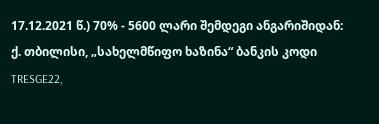17.12.2021 წ.) 70% - 5600 ლარი შემდეგი ანგარიშიდან: ქ. თბილისი, „სახელმწიფო ხაზინა“ ბანკის კოდი TRESGE22,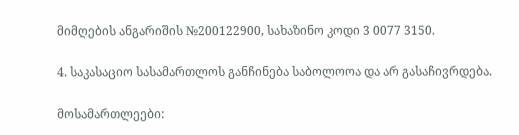მიმღების ანგარიშის №200122900, სახაზინო კოდი 3 0077 3150.

4. საკასაციო სასამართლოს განჩინება საბოლოოა და არ გასაჩივრდება.

მოსამართლეები: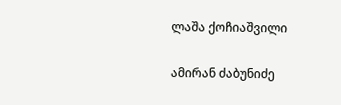ლაშა ქოჩიაშვილი

ამირან ძაბუნიძე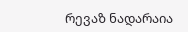რევაზ ნადარაია